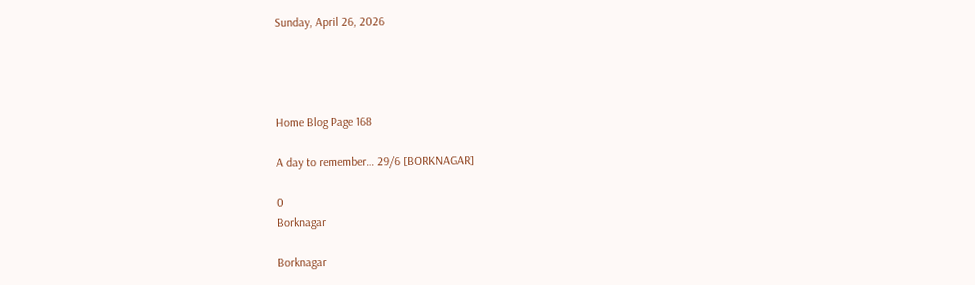Sunday, April 26, 2026




Home Blog Page 168

A day to remember… 29/6 [BORKNAGAR]

0
Borknagar

Borknagar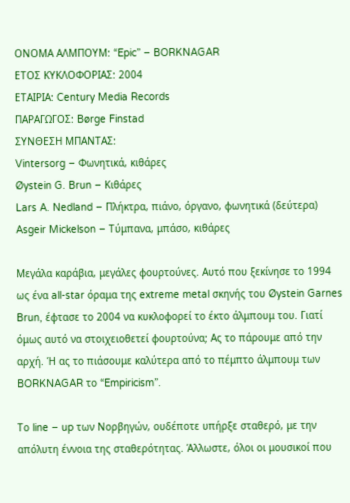ΟΝΟΜΑ ΑΛΜΠΟΥΜ: “Epic” – BORKNAGAR
ΕΤΟΣ ΚΥΚΛΟΦΟΡΙΑΣ: 2004
ΕΤΑΙΡΙΑ: Century Media Records
ΠΑΡΑΓΩΓΟΣ: Børge Finstad
ΣΥΝΘΕΣΗ ΜΠΑΝΤΑΣ:
Vintersorg – Φωνητικά, κιθάρες
Øystein G. Brun – Κιθάρες
Lars A. Nedland – Πλήκτρα, πιάνο, όργανο, φωνητικά (δεύτερα)
Asgeir Mickelson – Τύμπανα, μπάσο, κιθάρες

Μεγάλα καράβια, μεγάλες φουρτούνες. Αυτό που ξεκίνησε το 1994 ως ένα all-star όραμα της extreme metal σκηνής του Øystein Garnes Brun, έφτασε το 2004 να κυκλοφορεί το έκτο άλμπουμ του. Γιατί όμως αυτό να στοιχειοθετεί φουρτούνα; Ας το πάρουμε από την αρχή. Ή ας το πιάσουμε καλύτερα από το πέμπτο άλμπουμ των BORKNAGAR το “Empiricism”.

Το line – up των Νορβηγών, ουδέποτε υπήρξε σταθερό, με την απόλυτη έννοια της σταθερότητας. Άλλωστε, όλοι οι μουσικοί που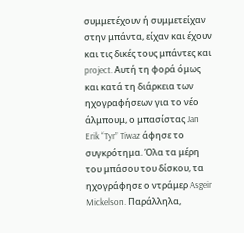συμμετέχουν ή συμμετείχαν στην μπάντα, είχαν και έχουν και τις δικές τους μπάντες και project. Αυτή τη φορά όμως και κατά τη διάρκεια των ηχογραφήσεων για το νέο άλμπουμ, ο μπασίστας Jan Erik “Tyr” Tiwaz άφησε το συγκρότημα. Όλα τα μέρη του μπάσου του δίσκου, τα ηχογράφησε ο ντράμερ Asgeir Mickelson. Παράλληλα,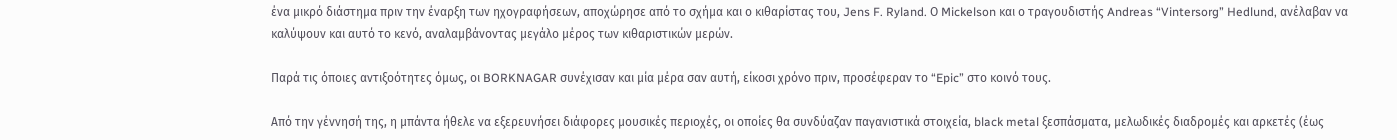ένα μικρό διάστημα πριν την έναρξη των ηχογραφήσεων, αποχώρησε από το σχήμα και ο κιθαρίστας του, Jens F. Ryland. Ο Mickelson και ο τραγουδιστής Andreas “Vintersorg” Hedlund, ανέλαβαν να καλύψουν και αυτό το κενό, αναλαμβάνοντας μεγάλο μέρος των κιθαριστικών μερών.

Παρά τις όποιες αντιξοότητες όμως, οι BORKNAGAR συνέχισαν και μία μέρα σαν αυτή, είκοσι χρόνο πριν, προσέφεραν το “Epic” στο κοινό τους.

Από την γέννησή της, η μπάντα ήθελε να εξερευνήσει διάφορες μουσικές περιοχές, οι οποίες θα συνδύαζαν παγανιστικά στοιχεία, black metal ξεσπάσματα, μελωδικές διαδρομές και αρκετές (έως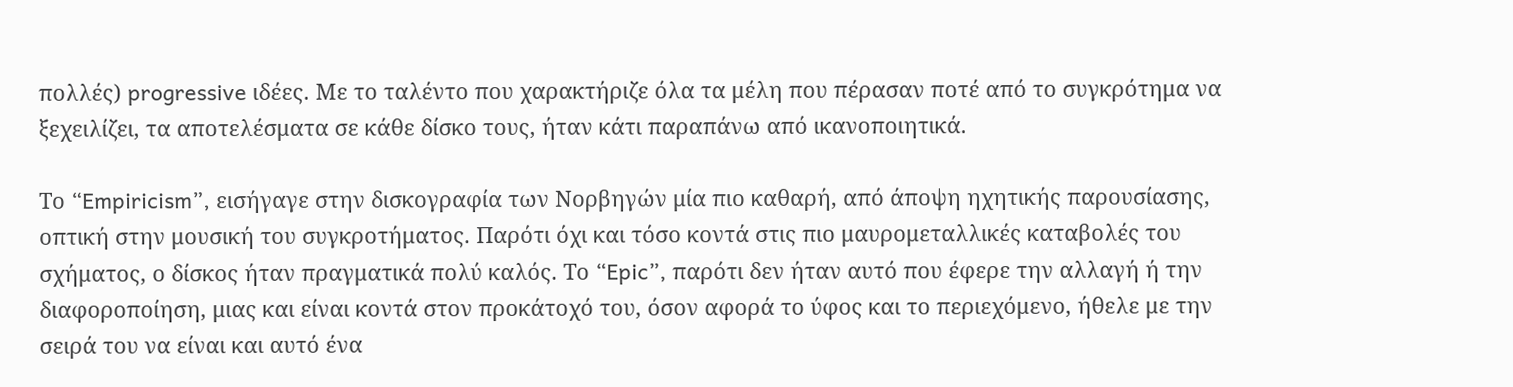πολλές) progressive ιδέες. Με το ταλέντο που χαρακτήριζε όλα τα μέλη που πέρασαν ποτέ από το συγκρότημα να ξεχειλίζει, τα αποτελέσματα σε κάθε δίσκο τους, ήταν κάτι παραπάνω από ικανοποιητικά.

Το “Empiricism”, εισήγαγε στην δισκογραφία των Νορβηγών μία πιο καθαρή, από άποψη ηχητικής παρουσίασης, οπτική στην μουσική του συγκροτήματος. Παρότι όχι και τόσο κοντά στις πιο μαυρομεταλλικές καταβολές του σχήματος, ο δίσκος ήταν πραγματικά πολύ καλός. Το “Epic”, παρότι δεν ήταν αυτό που έφερε την αλλαγή ή την διαφοροποίηση, μιας και είναι κοντά στον προκάτοχό του, όσον αφορά το ύφος και το περιεχόμενο, ήθελε με την σειρά του να είναι και αυτό ένα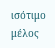ισότιμο μέλος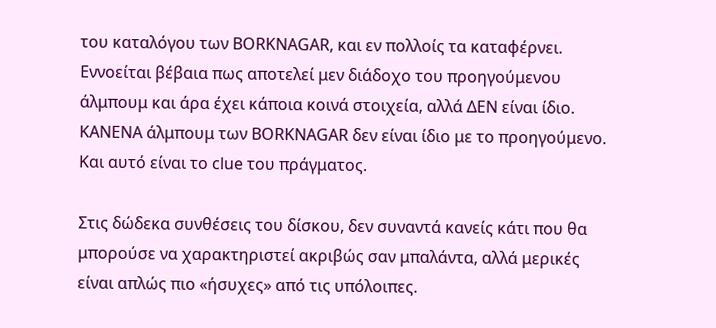του καταλόγου των BORKNAGAR, και εν πολλοίς τα καταφέρνει. Εννοείται βέβαια πως αποτελεί μεν διάδοχο του προηγούμενου άλμπουμ και άρα έχει κάποια κοινά στοιχεία, αλλά ΔΕΝ είναι ίδιο. ΚΑΝΕΝΑ άλμπουμ των BORKNAGAR δεν είναι ίδιο με το προηγούμενο. Και αυτό είναι το clue του πράγματος.

Στις δώδεκα συνθέσεις του δίσκου, δεν συναντά κανείς κάτι που θα μπορούσε να χαρακτηριστεί ακριβώς σαν μπαλάντα, αλλά μερικές είναι απλώς πιο «ήσυχες» από τις υπόλοιπες.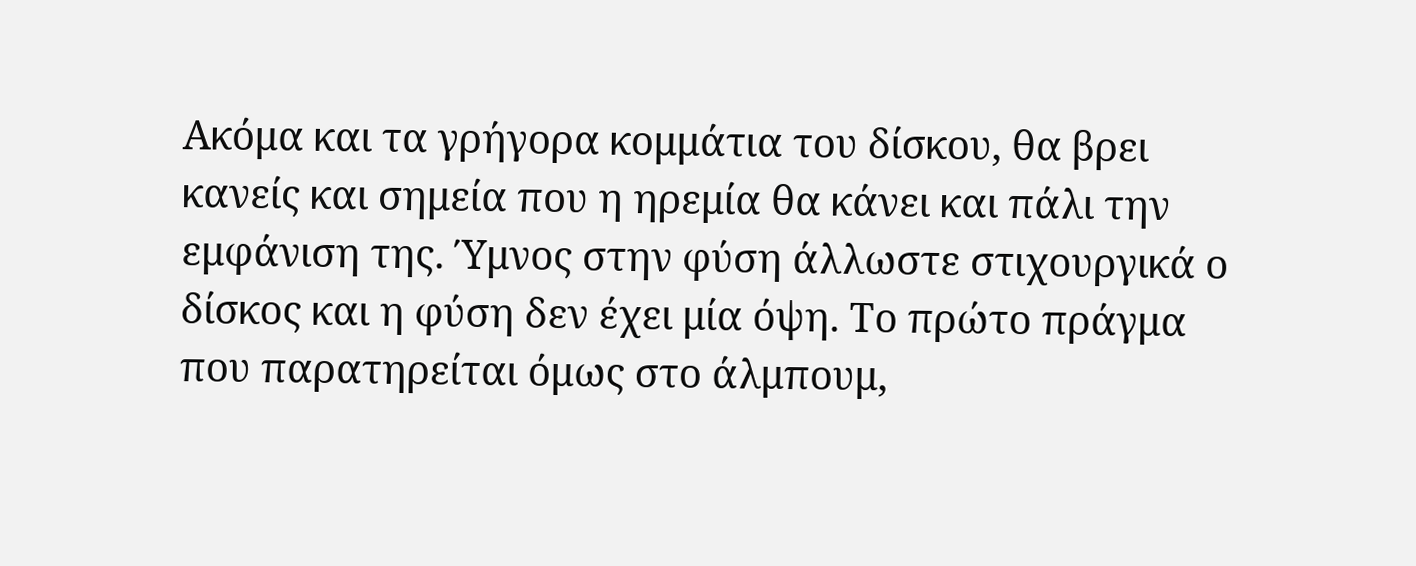Ακόμα και τα γρήγορα κομμάτια του δίσκου, θα βρει κανείς και σημεία που η ηρεμία θα κάνει και πάλι την εμφάνιση της. Ύμνος στην φύση άλλωστε στιχουργικά ο δίσκος και η φύση δεν έχει μία όψη. Το πρώτο πράγμα που παρατηρείται όμως στο άλμπουμ,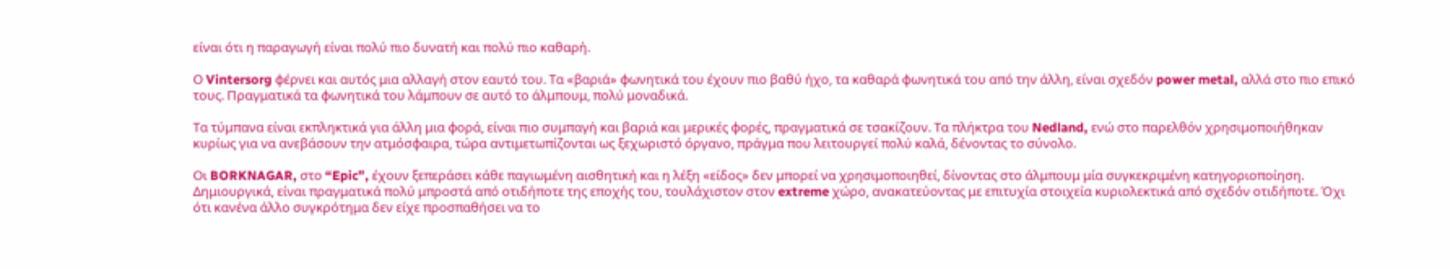είναι ότι η παραγωγή είναι πολύ πιο δυνατή και πολύ πιο καθαρή.

Ο Vintersorg φέρνει και αυτός μια αλλαγή στον εαυτό του. Τα «βαριά» φωνητικά του έχουν πιο βαθύ ήχο, τα καθαρά φωνητικά του από την άλλη, είναι σχεδόν power metal, αλλά στο πιο επικό τους. Πραγματικά τα φωνητικά του λάμπουν σε αυτό το άλμπουμ, πολύ μοναδικά.

Τα τύμπανα είναι εκπληκτικά για άλλη μια φορά, είναι πιο συμπαγή και βαριά και μερικές φορές, πραγματικά σε τσακίζουν. Τα πλήκτρα του Nedland, ενώ στο παρελθόν χρησιμοποιήθηκαν κυρίως για να ανεβάσουν την ατμόσφαιρα, τώρα αντιμετωπίζονται ως ξεχωριστό όργανο, πράγμα που λειτουργεί πολύ καλά, δένοντας το σύνολο.

Οι BORKNAGAR, στο “Epic”, έχουν ξεπεράσει κάθε παγιωμένη αισθητική και η λέξη «είδος» δεν μπορεί να χρησιμοποιηθεί, δίνοντας στο άλμπουμ μία συγκεκριμένη κατηγοριοποίηση. Δημιουργικά, είναι πραγματικά πολύ μπροστά από οτιδήποτε της εποχής του, τουλάχιστον στον extreme χώρο, ανακατεύοντας με επιτυχία στοιχεία κυριολεκτικά από σχεδόν οτιδήποτε. Όχι ότι κανένα άλλο συγκρότημα δεν είχε προσπαθήσει να το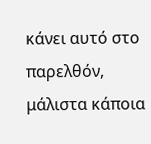κάνει αυτό στο παρελθόν, μάλιστα κάποια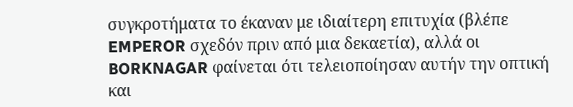συγκροτήματα το έκαναν με ιδιαίτερη επιτυχία (βλέπε EMPEROR σχεδόν πριν από μια δεκαετία), αλλά οι BORKNAGAR φαίνεται ότι τελειοποίησαν αυτήν την οπτική και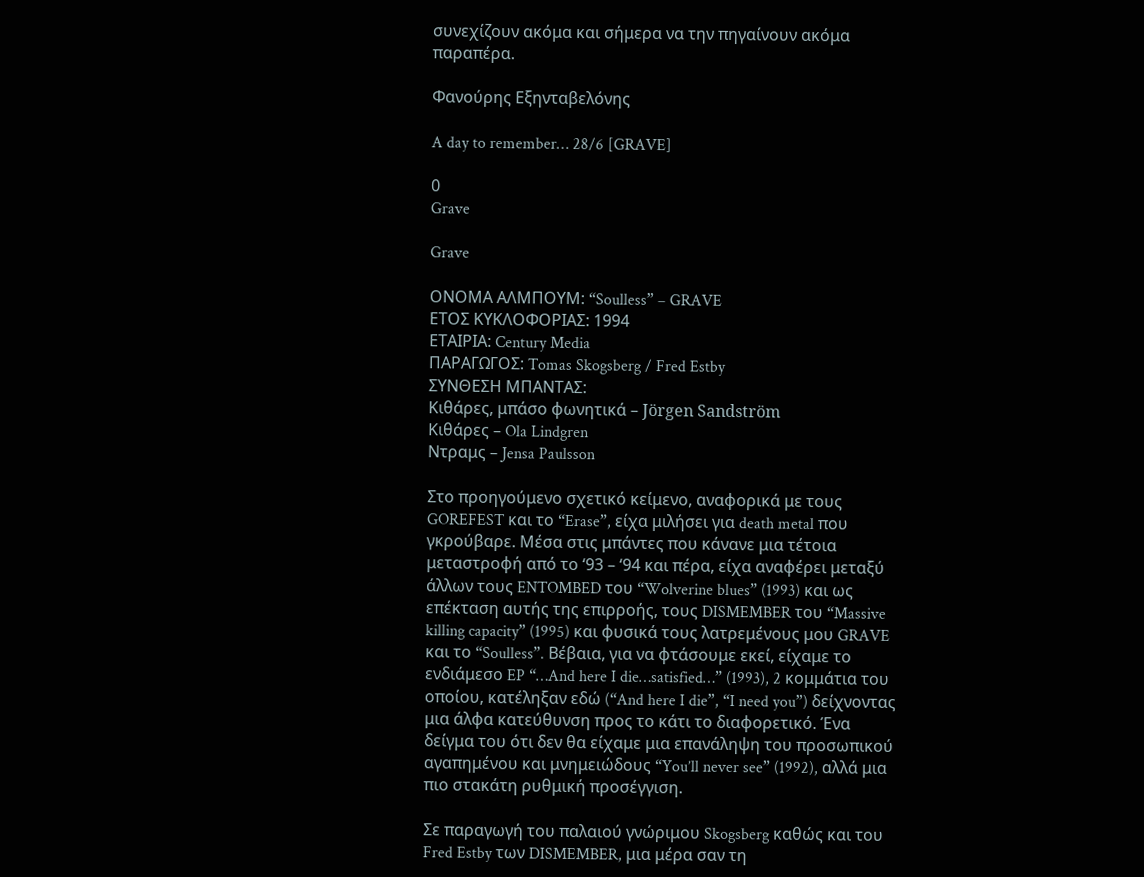συνεχίζουν ακόμα και σήμερα να την πηγαίνουν ακόμα παραπέρα.

Φανούρης Εξηνταβελόνης

A day to remember… 28/6 [GRAVE]

0
Grave

Grave

ΟΝΟΜΑ ΑΛΜΠΟΥΜ: “Soulless” – GRAVE
ΕΤΟΣ ΚΥΚΛΟΦΟΡΙΑΣ: 1994
ΕΤΑΙΡΙΑ: Century Media
ΠΑΡΑΓΩΓΟΣ: Tomas Skogsberg / Fred Estby
ΣΥΝΘΕΣΗ ΜΠΑΝΤΑΣ:
Κιθάρες, μπάσο φωνητικά – Jörgen Sandström
Κιθάρες – Ola Lindgren
Ντραμς – Jensa Paulsson

Στο προηγούμενο σχετικό κείμενο, αναφορικά με τους GOREFEST και το “Erase”, είχα μιλήσει για death metal που γκρούβαρε. Μέσα στις μπάντες που κάνανε μια τέτοια μεταστροφή από το ‘93 – ‘94 και πέρα, είχα αναφέρει μεταξύ άλλων τους ENTOMBED του “Wolverine blues” (1993) και ως επέκταση αυτής της επιρροής, τους DISMEMBER του “Massive killing capacity” (1995) και φυσικά τους λατρεμένους μου GRAVE και το “Soulless”. Βέβαια, για να φτάσουμε εκεί, είχαμε το ενδιάμεσο EP “…And here I die…satisfied…” (1993), 2 κομμάτια του οποίου, κατέληξαν εδώ (“And here I die”, “I need you”) δείχνοντας μια άλφα κατεύθυνση προς το κάτι το διαφορετικό. Ένα δείγμα του ότι δεν θα είχαμε μια επανάληψη του προσωπικού αγαπημένου και μνημειώδους “You’ll never see” (1992), αλλά μια πιο στακάτη ρυθμική προσέγγιση.

Σε παραγωγή του παλαιού γνώριμου Skogsberg καθώς και του Fred Estby των DISMEMBER, μια μέρα σαν τη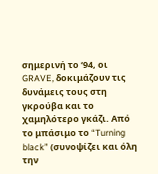σημερινή το ‘94, οι GRAVE, δοκιμάζουν τις δυνάμεις τους στη γκρούβα και το χαμηλότερο γκάζι. Από το μπάσιμο το “Turning black” (συνοψίζει και όλη την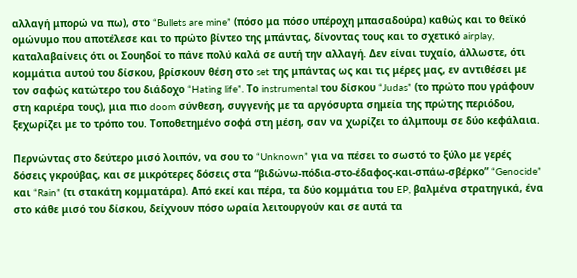αλλαγή μπορώ να πω), στο “Bullets are mine” (πόσο μα πόσο υπέροχη μπασαδούρα) καθώς και το θεϊκό ομώνυμο που αποτέλεσε και το πρώτο βίντεο της μπάντας, δίνοντας τους και το σχετικό airplay, καταλαβαίνεις ότι οι Σουηδοί το πάνε πολύ καλά σε αυτή την αλλαγή. Δεν είναι τυχαίο, άλλωστε, ότι κομμάτια αυτού του δίσκου, βρίσκουν θέση στο set της μπάντας ως και τις μέρες μας, εν αντιθέσει με τον σαφώς κατώτερο του διάδοχο “Hating life”. Tο instrumental του δίσκου “Judas” (το πρώτο που γράφουν στη καριέρα τους), μια πιο doom σύνθεση, συγγενής με τα αργόσυρτα σημεία της πρώτης περιόδου, ξεχωρίζει με το τρόπο του. Τοποθετημένο σοφά στη μέση, σαν να χωρίζει το άλμπουμ σε δύο κεφάλαια.

Περνώντας στο δεύτερο μισό λοιπόν, να σου το “Unknown” για να πέσει το σωστό το ξύλο με γερές δόσεις γκρούβας, και σε μικρότερες δόσεις στα “βιδώνω-πόδια-στο-έδαφος-και-σπάω-σβέρκο” “Genocide” και “Rain” (τι στακάτη κομματάρα). Από εκεί και πέρα, τα δύο κομμάτια του EP, βαλμένα στρατηγικά, ένα στο κάθε μισό του δίσκου, δείχνουν πόσο ωραία λειτουργούν και σε αυτά τα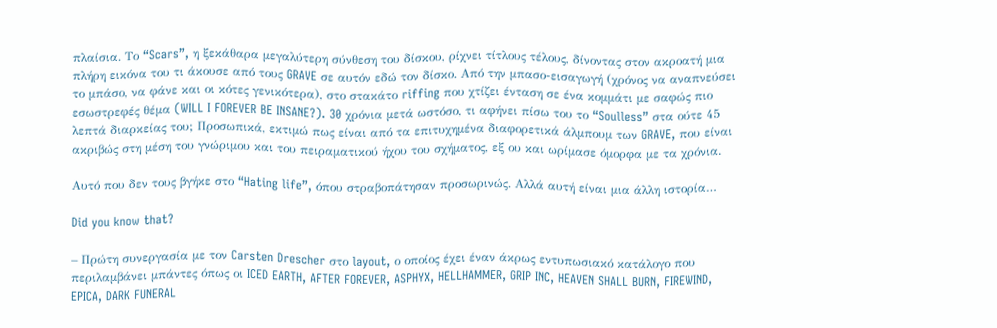πλαίσια. Το “Scars”, η ξεκάθαρα μεγαλύτερη σύνθεση του δίσκου, ρίχνει τίτλους τέλους, δίνοντας στον ακροατή μια πλήρη εικόνα του τι άκουσε από τους GRAVE σε αυτόν εδώ τον δίσκο. Από την μπασο-εισαγωγή (χρόνος να αναπνεύσει το μπάσο, να φάνε και οι κότες γενικότερα), στο στακάτο riffing που χτίζει ένταση σε ένα κομμάτι με σαφώς πιο εσωστρεφές θέμα (WILL I FOREVER BE INSANE?). 30 χρόνια μετά ωστόσο, τι αφήνει πίσω του το “Soulless” στα ούτε 45 λεπτά διαρκείας του; Προσωπικά, εκτιμώ πως είναι από τα επιτυχημένα διαφορετικά άλμπουμ των GRAVE, που είναι ακριβώς στη μέση του γνώριμου και του πειραματικού ήχου του σχήματος, εξ ου και ωρίμασε όμορφα με τα χρόνια.

Αυτό που δεν τους βγήκε στο “Hating life”, όπου στραβοπάτησαν προσωρινώς. Αλλά αυτή είναι μια άλλη ιστορία…

Did you know that?

– Πρώτη συνεργασία με τον Carsten Drescher στο layout, ο οποίος έχει έναν άκρως εντυπωσιακό κατάλογο που περιλαμβάνει μπάντες όπως οι ICED EARTH, AFTER FOREVER, ASPHYX, HELLHAMMER, GRIP INC, HEAVEN SHALL BURN, FIREWIND, EPICA, DARK FUNERAL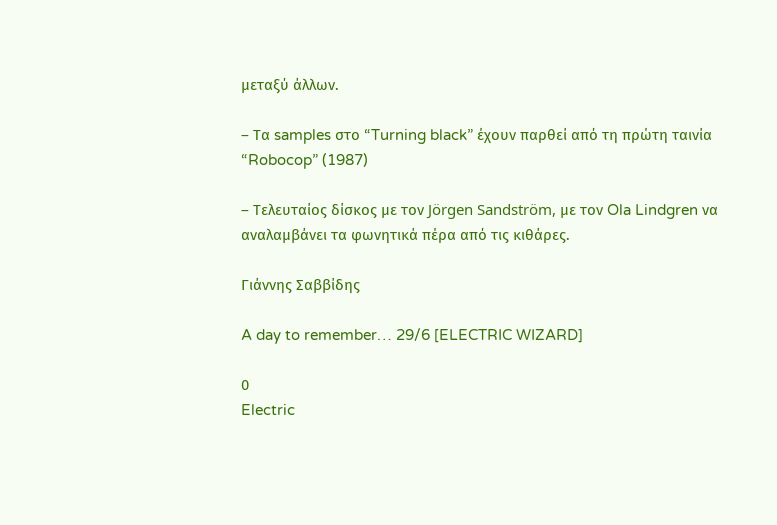μεταξύ άλλων.

– Τα samples στο “Turning black” έχουν παρθεί από τη πρώτη ταινία “Robocop” (1987)

– Τελευταίος δίσκος με τον Jörgen Sandström, με τον Ola Lindgren να αναλαμβάνει τα φωνητικά πέρα από τις κιθάρες.

Γιάννης Σαββίδης

A day to remember… 29/6 [ELECTRIC WIZARD]

0
Electric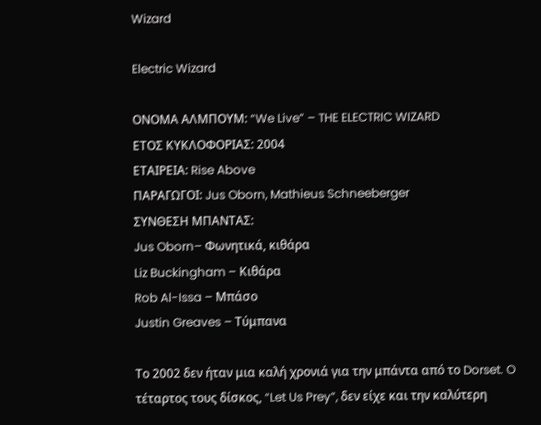Wizard

Electric Wizard

ΟΝΟΜΑ ΑΛΜΠΟΥΜ: “We Live” – THE ELECTRIC WIZARD
ΕΤΟΣ ΚΥΚΛΟΦΟΡΙΑΣ: 2004
ΕΤΑΙΡΕΙΑ: Rise Above
ΠΑΡΑΓΩΓΟI: Jus Oborn, Mathieus Schneeberger
ΣΥΝΘΕΣΗ ΜΠΑΝΤΑΣ:
Jus Oborn– Φωνητικά, κιθάρα
Liz Buckingham – Κιθάρα
Rob Al-Issa – Μπάσο
Justin Greaves – Τύμπανα

Το 2002 δεν ήταν μια καλή χρονιά για την μπάντα από το Dorset. O τέταρτος τους δίσκος, “Let Us Prey”, δεν είχε και την καλύτερη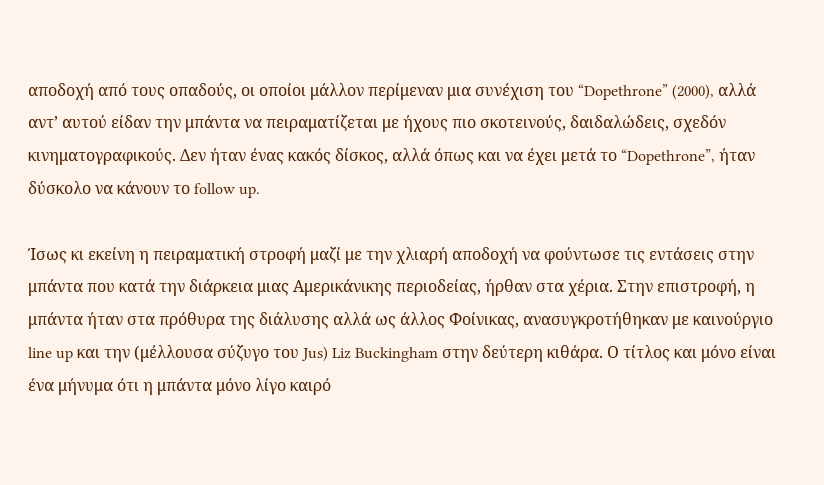αποδοχή από τους οπαδούς, οι οποίοι μάλλον περίμεναν μια συνέχιση του “Dopethrone” (2000), αλλά αντ’ αυτού είδαν την μπάντα να πειραματίζεται με ήχους πιο σκοτεινούς, δαιδαλώδεις, σχεδόν κινηματογραφικούς. Δεν ήταν ένας κακός δίσκος, αλλά όπως και να έχει μετά το “Dopethrone”, ήταν δύσκολο να κάνουν το follow up.

Ίσως κι εκείνη η πειραματική στροφή μαζί με την χλιαρή αποδοχή να φούντωσε τις εντάσεις στην μπάντα που κατά την διάρκεια μιας Αμερικάνικης περιοδείας, ήρθαν στα χέρια. Στην επιστροφή, η μπάντα ήταν στα πρόθυρα της διάλυσης αλλά ως άλλος Φοίνικας, ανασυγκροτήθηκαν με καινούργιο line up και την (μέλλουσα σύζυγο του Jus) Liz Buckingham στην δεύτερη κιθάρα. Ο τίτλος και μόνο είναι ένα μήνυμα ότι η μπάντα μόνο λίγο καιρό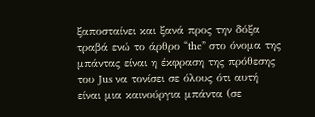ξαποσταίνει και ξανά προς την δόξα τραβά ενώ το άρθρο “the” στο όνομα της μπάντας είναι η έκφραση της πρόθεσης του Jus να τονίσει σε όλους ότι αυτή είναι μια καινούργια μπάντα (σε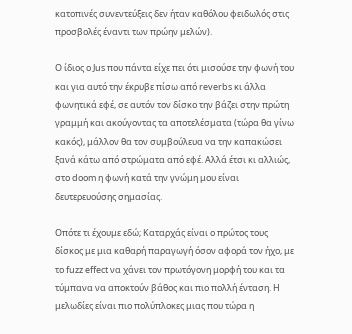κατοπινές συνεντεύξεις δεν ήταν καθόλου φειδωλός στις προσβολές έναντι των πρώην μελών).

Ο ίδιος ο Jus που πάντα είχε πει ότι μισούσε την φωνή του και για αυτό την έκρυβε πίσω από reverbs κι άλλα φωνητικά εφέ, σε αυτόν τον δίσκο την βάζει στην πρώτη γραμμή και ακούγοντας τα αποτελέσματα (τώρα θα γίνω κακός), μάλλον θα τον συμβούλευα να την καπακώσει ξανά κάτω από στρώματα από εφέ. Αλλά έτσι κι αλλιώς, στο doom η φωνή κατά την γνώμη μου είναι δευτερευούσης σημασίας.

Οπότε τι έχουμε εδώ; Καταρχάς είναι ο πρώτος τους δίσκος με μια καθαρή παραγωγή όσον αφορά τον ήχο, με το fuzz effect να χάνει τον πρωτόγονη μορφή του και τα τύμπανα να αποκτούν βάθος και πιο πολλή ένταση. Η μελωδίες είναι πιο πολύπλοκες μιας που τώρα η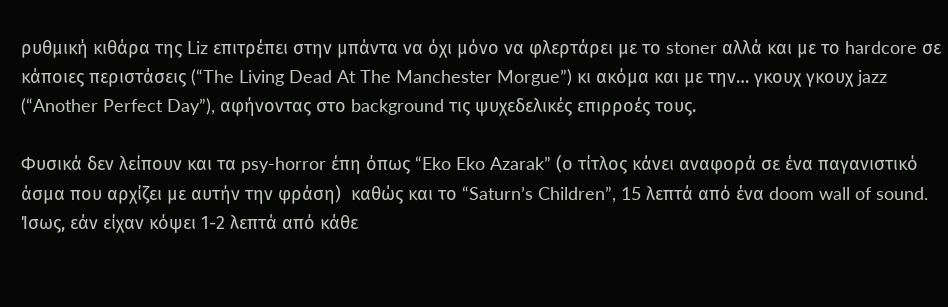ρυθμική κιθάρα της Liz επιτρέπει στην μπάντα να όχι μόνο να φλερτάρει με το stoner αλλά και με το hardcore σε κάποιες περιστάσεις (“The Living Dead At The Manchester Morgue”) κι ακόμα και με την… γκουχ γκουχ jazz (“Another Perfect Day”), αφήνοντας στο background τις ψυχεδελικές επιρροές τους.

Φυσικά δεν λείπουν και τα psy-horror έπη όπως “Eko Eko Azarak” (ο τίτλος κάνει αναφορά σε ένα παγανιστικό άσμα που αρχίζει με αυτήν την φράση)  καθώς και το “Saturn’s Children”, 15 λεπτά από ένα doom wall of sound. Ίσως, εάν είχαν κόψει 1-2 λεπτά από κάθε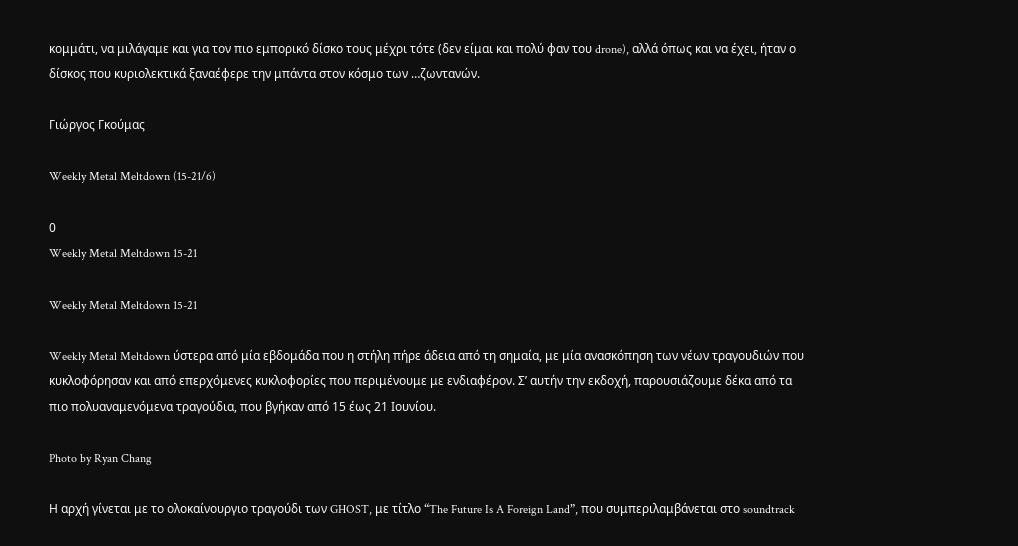κομμάτι, να μιλάγαμε και για τον πιο εμπορικό δίσκο τους μέχρι τότε (δεν είμαι και πολύ φαν του drone), αλλά όπως και να έχει, ήταν ο δίσκος που κυριολεκτικά ξαναέφερε την μπάντα στον κόσμο των …ζωντανών.

Γιώργος Γκούμας

Weekly Metal Meltdown (15-21/6)

0
Weekly Metal Meltdown 15-21

Weekly Metal Meltdown 15-21

Weekly Metal Meltdown ύστερα από μία εβδομάδα που η στήλη πήρε άδεια από τη σημαία, με μία ανασκόπηση των νέων τραγουδιών που κυκλοφόρησαν και από επερχόμενες κυκλοφορίες που περιμένουμε με ενδιαφέρον. Σ’ αυτήν την εκδοχή, παρουσιάζουμε δέκα από τα πιο πολυαναμενόμενα τραγούδια, που βγήκαν από 15 έως 21 Ιουνίου.

Photo by Ryan Chang

Η αρχή γίνεται με το ολοκαίνουργιο τραγούδι των GHOST, με τίτλο “The Future Is A Foreign Land”, που συμπεριλαμβάνεται στο soundtrack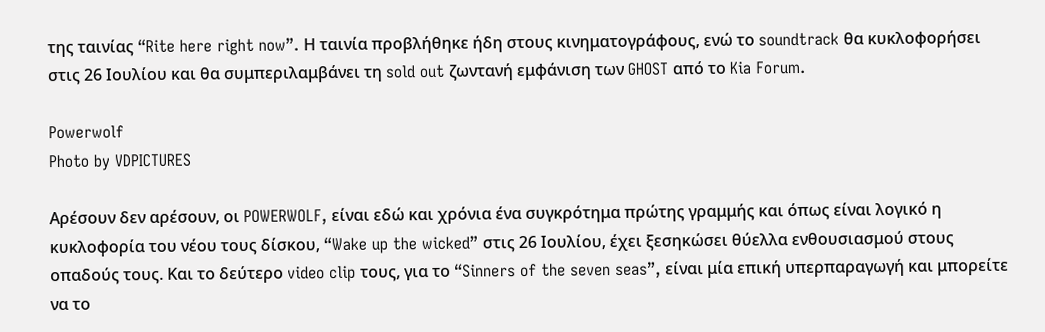της ταινίας “Rite here right now”. Η ταινία προβλήθηκε ήδη στους κινηματογράφους, ενώ το soundtrack θα κυκλοφορήσει στις 26 Ιουλίου και θα συμπεριλαμβάνει τη sold out ζωντανή εμφάνιση των GHOST από το Kia Forum.

Powerwolf
Photo by VDPICTURES

Αρέσουν δεν αρέσουν, οι POWERWOLF, είναι εδώ και χρόνια ένα συγκρότημα πρώτης γραμμής και όπως είναι λογικό η κυκλοφορία του νέου τους δίσκου, “Wake up the wicked” στις 26 Ιουλίου, έχει ξεσηκώσει θύελλα ενθουσιασμού στους οπαδούς τους. Και το δεύτερο video clip τους, για το “Sinners of the seven seas”, είναι μία επική υπερπαραγωγή και μπορείτε να το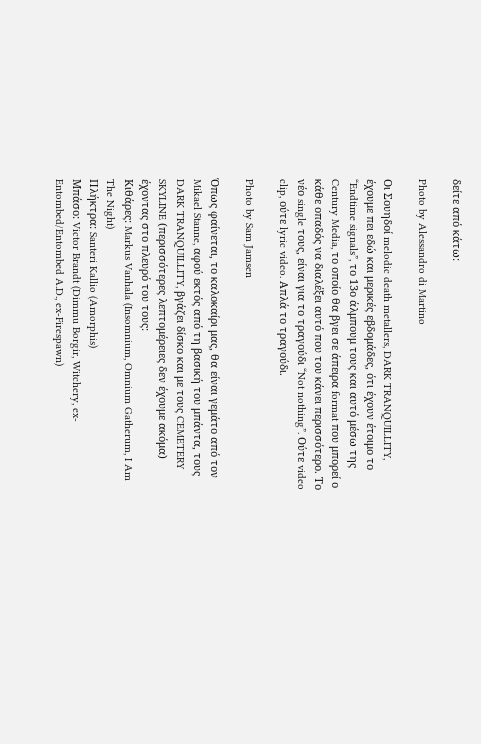δείτε από κάτω:

Photo by Alessandro di Martino

Οι Σουηδοί melodic death metallers, DARK TRANQUILLITY, έχουμε πει εδώ και μερικές εβδομάδες, ότι έχουν έτοιμο το “Endtime signals”, το 13ο άλμπουμ τους και αυτό μέσω της Century Media, το οποίο θα βγει σε άπειρα format που μπορεί ο κάθε οπαδός να διαλέξει αυτό που του κάνει περισσότερο. Το νέο single τους, είναι για το τραγούδι “Not nothing”. Ούτε video clip, ούτε lyric video. Απλά το τραγούδι.

Photo by Sam Jamsen

Όπως φαίνεται, το καλοκαίρι μας, θα είναι γεμάτο από τον Mikael Stanne, αφού εκτός από τη βασική του μπάντα, τους DARK TRANQUILLITY, βγάζει δίσκο και με τους CEMETERY SKYLINE (περισσότερες λεπτομέρειες δεν έχουμε ακόμα) έχοντας στο πλευρό του τους:
Κιθάρες: Markus Vanhala (Insomnium, Omnium Gatherum, I Am The Night)
Πλήκτρα: Santeri Kallio (Amorphis)
Μπάσο: Victor Brandt (Dimmu Borgir, Witchery, ex-Entombed/Entombed A.D., ex-Firespawn)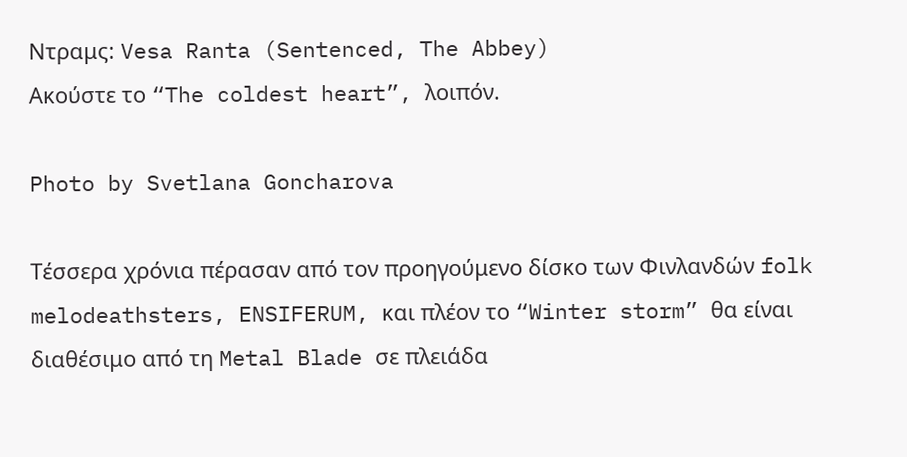Ντραμς: Vesa Ranta (Sentenced, The Abbey)
Ακούστε το “The coldest heart”, λοιπόν.

Photo by Svetlana Goncharova

Τέσσερα χρόνια πέρασαν από τον προηγούμενο δίσκο των Φινλανδών folk melodeathsters, ENSIFERUM, και πλέον το “Winter storm” θα είναι διαθέσιμο από τη Metal Blade σε πλειάδα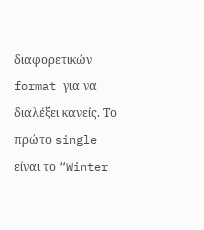διαφορετικών format για να διαλέξει κανείς. Το πρώτο single είναι το “Winter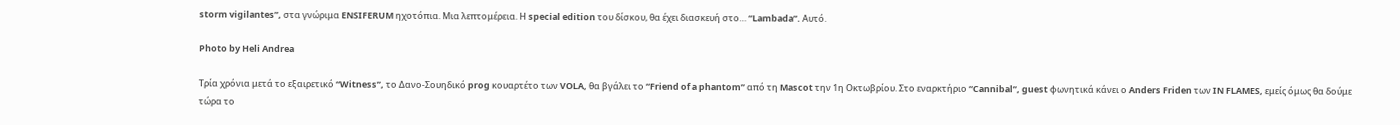storm vigilantes”, στα γνώριμα ENSIFERUM ηχοτόπια. Μια λεπτομέρεια. Η special edition του δίσκου, θα έχει διασκευή στο… “Lambada”. Αυτό.

Photo by Heli Andrea

Τρία χρόνια μετά το εξαιρετικό “Witness”, το Δανο-Σουηδικό prog κουαρτέτο των VOLA, θα βγάλει το “Friend of a phantom” από τη Mascot την 1η Οκτωβρίου. Στο εναρκτήριο “Cannibal”, guest φωνητικά κάνει ο Anders Friden των IN FLAMES, εμείς όμως θα δούμε τώρα το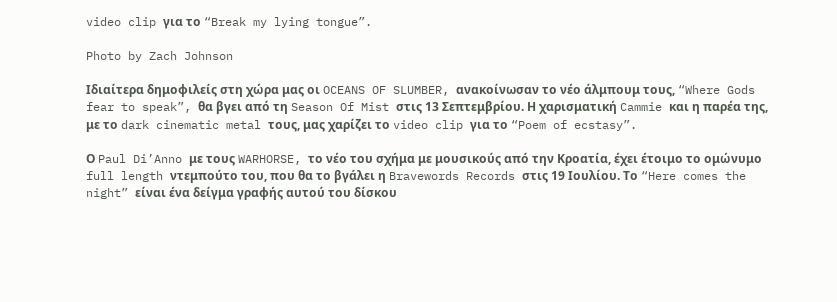video clip για το “Break my lying tongue”.

Photo by Zach Johnson

Ιδιαίτερα δημοφιλείς στη χώρα μας οι OCEANS OF SLUMBER, ανακοίνωσαν το νέο άλμπουμ τους, “Where Gods fear to speak”, θα βγει από τη Season Of Mist στις 13 Σεπτεμβρίου. Η χαρισματική Cammie και η παρέα της, με το dark cinematic metal τους, μας χαρίζει το video clip για το “Poem of ecstasy”.

Ο Paul Di’Anno με τους WARHORSE, το νέο του σχήμα με μουσικούς από την Κροατία, έχει έτοιμο το ομώνυμο full length ντεμπούτο του, που θα το βγάλει η Bravewords Records στις 19 Ιουλίου. Το “Here comes the night” είναι ένα δείγμα γραφής αυτού του δίσκου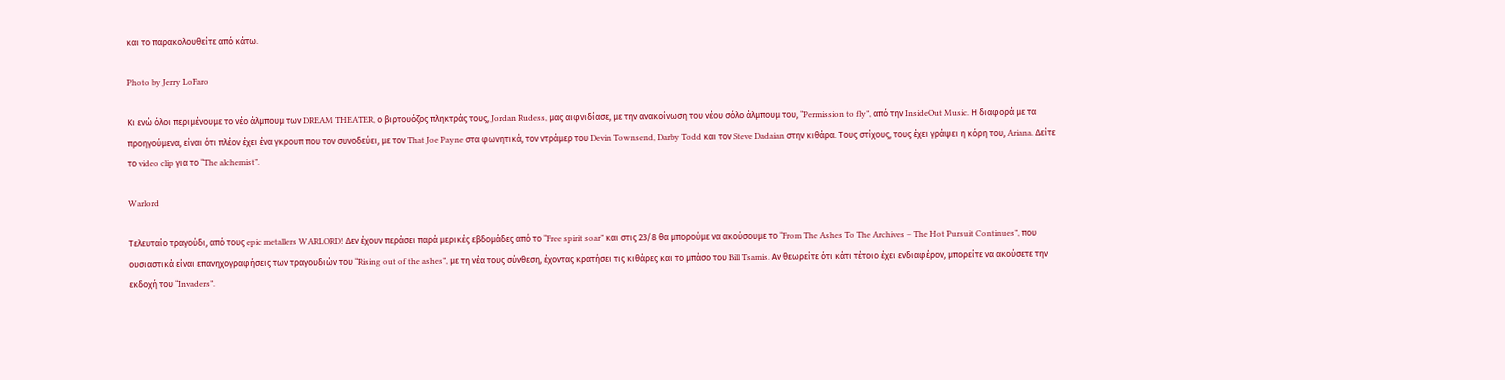και το παρακολουθείτε από κάτω.

Photo by Jerry LoFaro

Κι ενώ όλοι περιμένουμε το νέο άλμπουμ των DREAM THEATER, ο βιρτουόζος πληκτράς τους, Jordan Rudess, μας αιφνιδίασε, με την ανακοίνωση του νέου σόλο άλμπουμ του, “Permission to fly”, από την InsideOut Music. Η διαφορά με τα προηγούμενα, είναι ότι πλέον έχει ένα γκρουπ που τον συνοδεύει, με τον That Joe Payne στα φωνητικά, τον ντράμερ του Devin Townsend, Darby Todd και τον Steve Dadaian στην κιθάρα. Τους στίχους, τους έχει γράψει η κόρη του, Ariana. Δείτε το video clip για το “The alchemist”.

Warlord

Τελευταίο τραγούδι, από τους epic metallers WARLORD! Δεν έχουν περάσει παρά μερικές εβδομάδες από το “Free spirit soar” και στις 23/8 θα μπορούμε να ακούσουμε το “From The Ashes To The Archives – The Hot Pursuit Continues”, που ουσιαστικά είναι επανηχογραφήσεις των τραγουδιών του “Rising out of the ashes”, με τη νέα τους σύνθεση, έχοντας κρατήσει τις κιθάρες και το μπάσο του Bill Tsamis. Αν θεωρείτε ότι κάτι τέτοιο έχει ενδιαφέρον, μπορείτε να ακούσετε την εκδοχή του “Invaders”.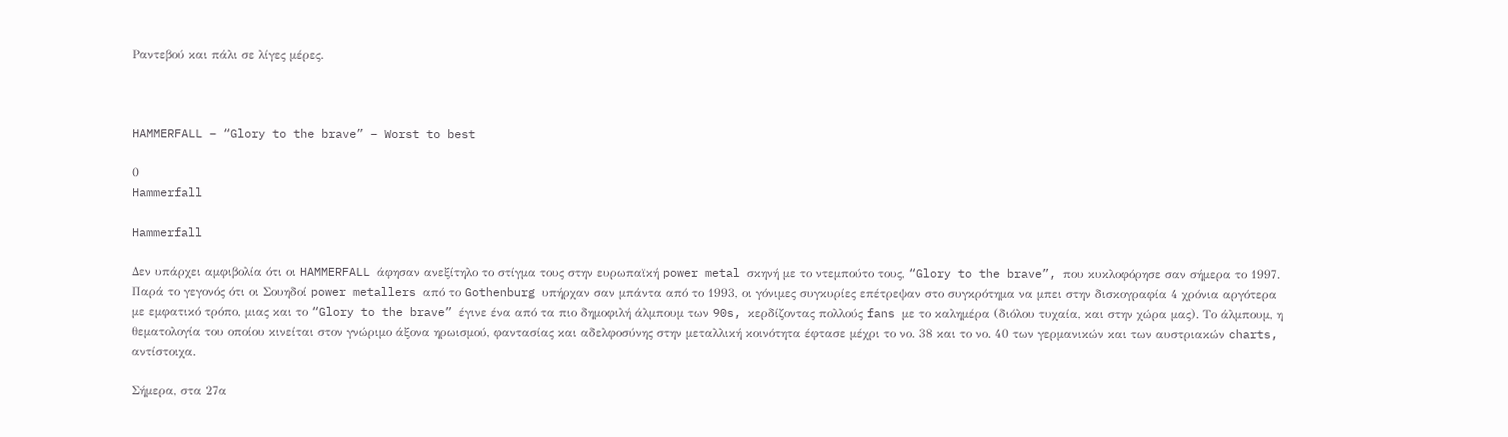Ραντεβού και πάλι σε λίγες μέρες.



HAMMERFALL – “Glory to the brave” – Worst to best

0
Hammerfall

Hammerfall

Δεν υπάρχει αμφιβολία ότι οι HAMMERFALL άφησαν ανεξίτηλο το στίγμα τους στην ευρωπαϊκή power metal σκηνή με το ντεμπούτο τους, “Glory to the brave”, που κυκλοφόρησε σαν σήμερα το 1997. Παρά το γεγονός ότι οι Σουηδοί power metallers από το Gothenburg υπήρχαν σαν μπάντα από το 1993, οι γόνιμες συγκυρίες επέτρεψαν στο συγκρότημα να μπει στην δισκογραφία 4 χρόνια αργότερα με εμφατικό τρόπο, μιας και το “Glory to the brave” έγινε ένα από τα πιο δημοφιλή άλμπουμ των 90s, κερδίζοντας πολλούς fans με το καλημέρα (διόλου τυχαία, και στην χώρα μας). Το άλμπουμ, η θεματολογία του οποίου κινείται στον γνώριμο άξονα ηρωισμού, φαντασίας και αδελφοσύνης στην μεταλλική κοινότητα έφτασε μέχρι το νο. 38 και το νο. 40 των γερμανικών και των αυστριακών charts, αντίστοιχα.

Σήμερα, στα 27α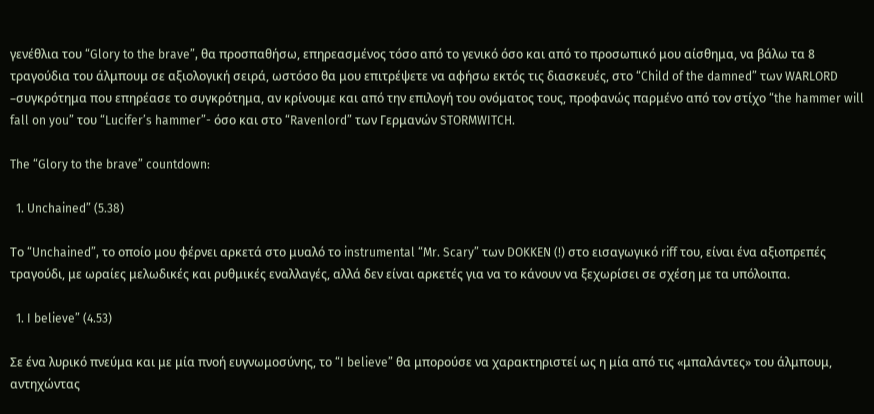γενέθλια του “Glory to the brave”, θα προσπαθήσω, επηρεασμένος τόσο από το γενικό όσο και από το προσωπικό μου αίσθημα, να βάλω τα 8 τραγούδια του άλμπουμ σε αξιολογική σειρά, ωστόσο θα μου επιτρέψετε να αφήσω εκτός τις διασκευές, στο “Child of the damned” των WARLORD –συγκρότημα που επηρέασε το συγκρότημα, αν κρίνουμε και από την επιλογή του ονόματος τους, προφανώς παρμένο από τον στίχο “the hammer will fall on you” του “Lucifer’s hammer”- όσο και στο “Ravenlord” των Γερμανών STORMWITCH.

The “Glory to the brave” countdown:

  1. Unchained” (5.38)

Το “Unchained”, το οποίο μου φέρνει αρκετά στο μυαλό το instrumental “Mr. Scary” των DOKKEN (!) στο εισαγωγικό riff του, είναι ένα αξιοπρεπές τραγούδι, με ωραίες μελωδικές και ρυθμικές εναλλαγές, αλλά δεν είναι αρκετές για να το κάνουν να ξεχωρίσει σε σχέση με τα υπόλοιπα.

  1. I believe” (4.53)

Σε ένα λυρικό πνεύμα και με μία πνοή ευγνωμοσύνης, το “I believe” θα μπορούσε να χαρακτηριστεί ως η μία από τις «μπαλάντες» του άλμπουμ, αντηχώντας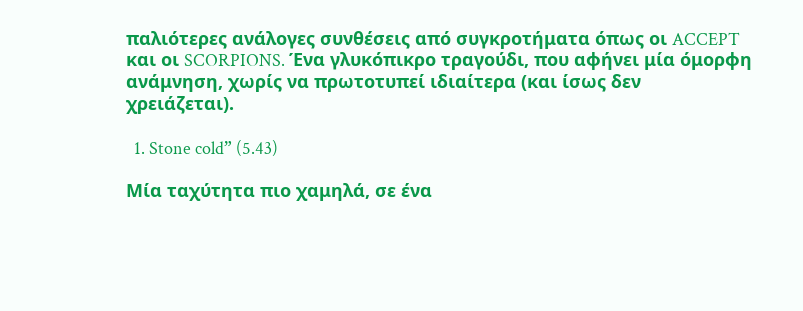παλιότερες ανάλογες συνθέσεις από συγκροτήματα όπως οι ACCEPT και οι SCORPIONS. Ένα γλυκόπικρο τραγούδι, που αφήνει μία όμορφη ανάμνηση, χωρίς να πρωτοτυπεί ιδιαίτερα (και ίσως δεν χρειάζεται).

  1. Stone cold” (5.43)

Μία ταχύτητα πιο χαμηλά, σε ένα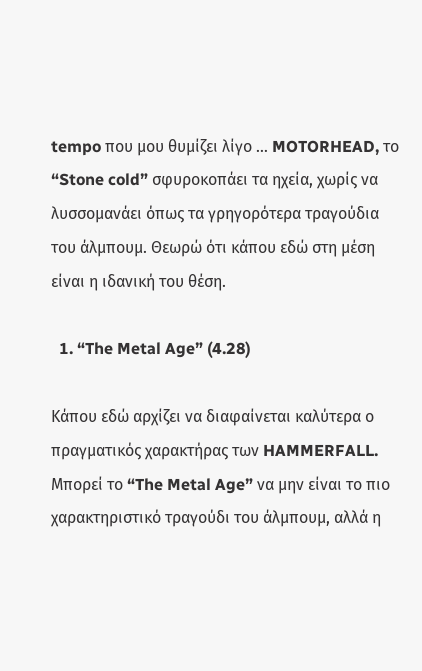tempo που μου θυμίζει λίγο … MOTORHEAD, το “Stone cold” σφυροκοπάει τα ηχεία, χωρίς να λυσσομανάει όπως τα γρηγορότερα τραγούδια του άλμπουμ. Θεωρώ ότι κάπου εδώ στη μέση είναι η ιδανική του θέση.

  1. “The Metal Age” (4.28)

Κάπου εδώ αρχίζει να διαφαίνεται καλύτερα ο πραγματικός χαρακτήρας των HAMMERFALL. Μπορεί το “The Metal Age” να μην είναι το πιο χαρακτηριστικό τραγούδι του άλμπουμ, αλλά η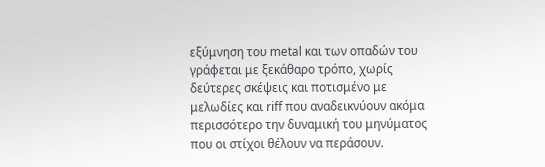εξύμνηση του metal και των οπαδών του γράφεται με ξεκάθαρο τρόπο, χωρίς δεύτερες σκέψεις και ποτισμένο με μελωδίες και riff που αναδεικνύουν ακόμα περισσότερο την δυναμική του μηνύματος που οι στίχοι θέλουν να περάσουν.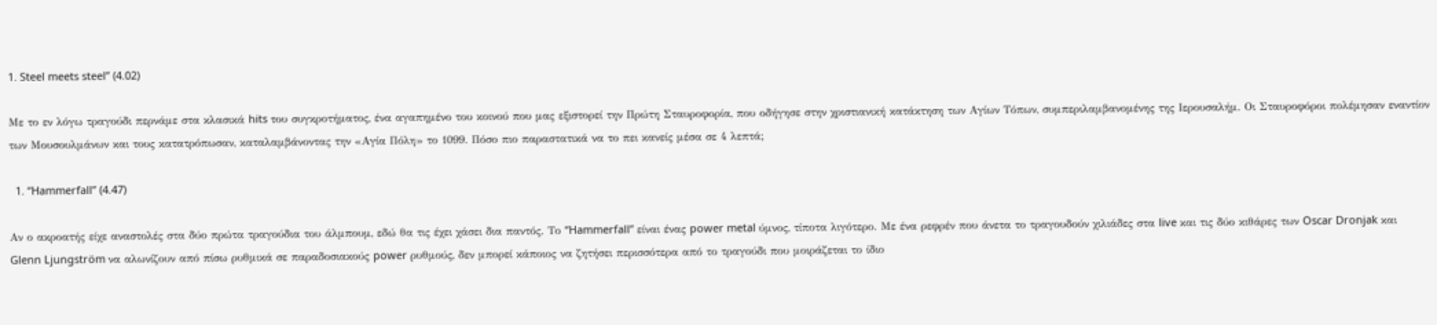1. Steel meets steel” (4.02)

Με το εν λόγω τραγούδι περνάμε στα κλασικά hits του συγκροτήματος, ένα αγαπημένο του κοινού που μας εξιστορεί την Πρώτη Σταυροφορία, που οδήγησε στην χριστιανική κατάκτηση των Αγίων Τόπων, συμπεριλαμβανομένης της Ιερουσαλήμ. Οι Σταυροφόροι πολέμησαν εναντίον των Μουσουλμάνων και τους κατατρόπωσαν, καταλαμβάνοντας την «Αγία Πόλη» το 1099. Πόσο πιο παραστατικά να το πει κανείς μέσα σε 4 λεπτά;

  1. “Hammerfall” (4.47)

Αν ο ακροατής είχε αναστολές στα δύο πρώτα τραγούδια του άλμπουμ, εδώ θα τις έχει χάσει δια παντός. Το “Hammerfall” είναι ένας power metal ύμνος, τίποτα λιγότερο. Με ένα ρεφρέν που άνετα το τραγουδούν χιλιάδες στα live και τις δύο κιθάρες των Oscar Dronjak και Glenn Ljungström να αλωνίζουν από πίσω ρυθμικά σε παραδοσιακούς power ρυθμούς, δεν μπορεί κάποιος να ζητήσει περισσότερα από το τραγούδι που μοιράζεται το ίδιο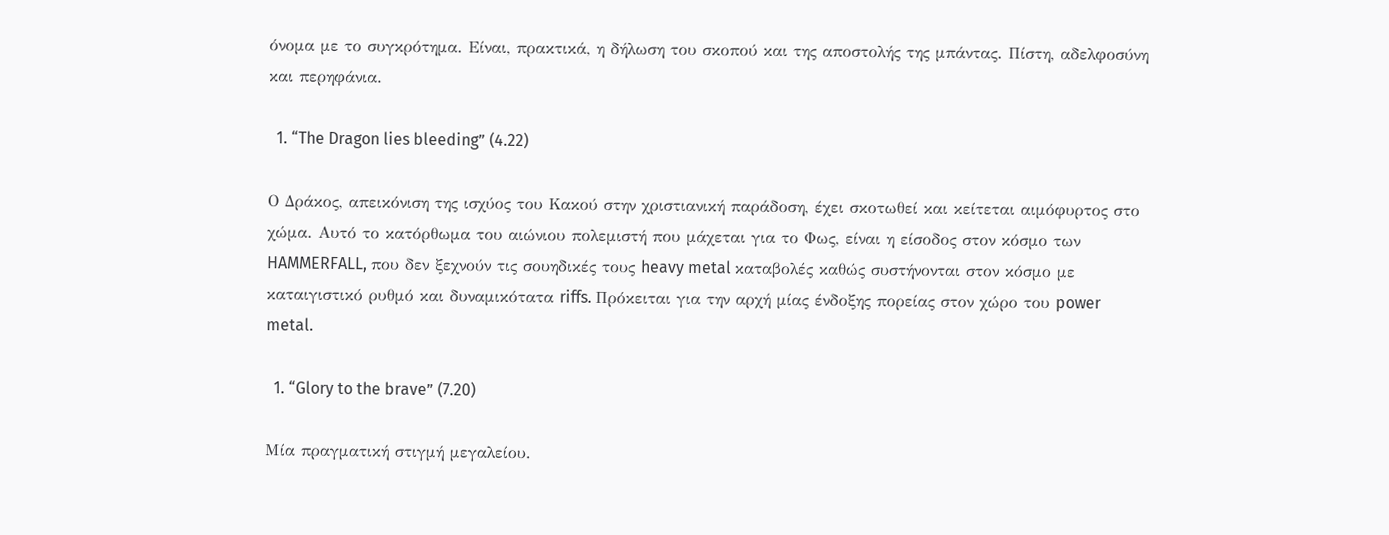όνομα με το συγκρότημα. Είναι, πρακτικά, η δήλωση του σκοπού και της αποστολής της μπάντας. Πίστη, αδελφοσύνη και περηφάνια.

  1. “The Dragon lies bleeding” (4.22)

Ο Δράκος, απεικόνιση της ισχύος του Κακού στην χριστιανική παράδοση, έχει σκοτωθεί και κείτεται αιμόφυρτος στο χώμα. Αυτό το κατόρθωμα του αιώνιου πολεμιστή που μάχεται για το Φως, είναι η είσοδος στον κόσμο των HAMMERFALL, που δεν ξεχνούν τις σουηδικές τους heavy metal καταβολές καθώς συστήνονται στον κόσμο με καταιγιστικό ρυθμό και δυναμικότατα riffs. Πρόκειται για την αρχή μίας ένδοξης πορείας στον χώρο του power metal.

  1. “Glory to the brave” (7.20)

Μία πραγματική στιγμή μεγαλείου.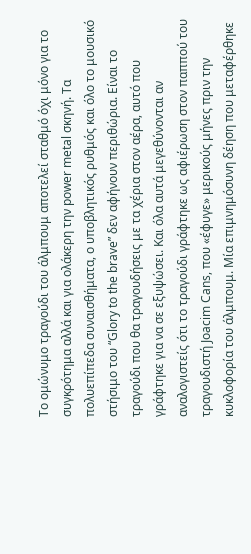Το ομώνυμο τραγούδι του άλμπουμ αποτελεί σταθμό όχι μόνο για το συγκρότημα αλλά και για ολάκερη την power metal σκηνή. Τα πολυεπίπεδα συναισθήματα, ο υποβλητικός ρυθμός και όλο το μουσικό στήσιμο του “Glory to the brave” δεν αφήνουν περιθώρια. Είναι το τραγούδι που θα τραγουδήσεις με τα χέρια στον αέρα, αυτό που γράφτηκε για να σε εξυψώσει. Και όλα αυτά μεγεθύνονται αν αναλογιστείς ότι το τραγούδι γράφτηκε ως αφιέρωση στον παππού του τραγουδιστή Joacim Cans, που «έφυγε» μερικούς μήνες πριν την κυκλοφορία του άλμπουμ. Μία επιμνημόσυνη δέηση που μεταφέρθηκε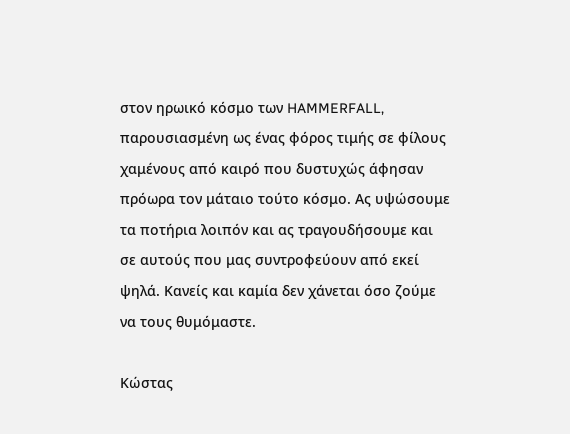στον ηρωικό κόσμο των HAMMERFALL, παρουσιασμένη ως ένας φόρος τιμής σε φίλους χαμένους από καιρό που δυστυχώς άφησαν πρόωρα τον μάταιο τούτο κόσμο. Ας υψώσουμε τα ποτήρια λοιπόν και ας τραγουδήσουμε και σε αυτούς που μας συντροφεύουν από εκεί ψηλά. Κανείς και καμία δεν χάνεται όσο ζούμε να τους θυμόμαστε.

Κώστας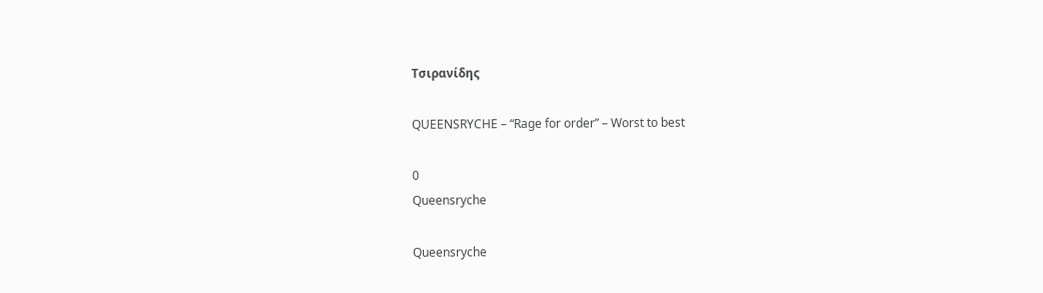Τσιρανίδης

QUEENSRYCHE – “Rage for order” – Worst to best

0
Queensryche

Queensryche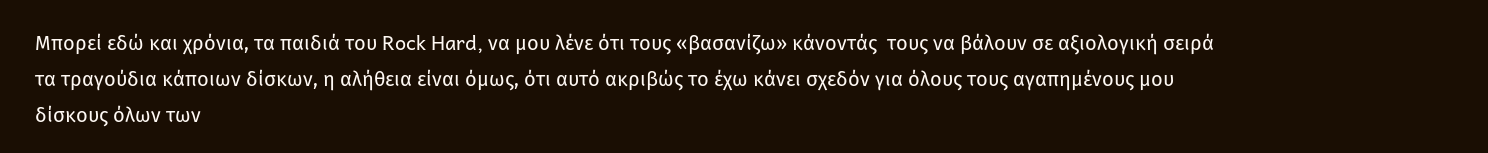Μπορεί εδώ και χρόνια, τα παιδιά του Rock Hard, να μου λένε ότι τους «βασανίζω» κάνοντάς  τους να βάλουν σε αξιολογική σειρά τα τραγούδια κάποιων δίσκων, η αλήθεια είναι όμως, ότι αυτό ακριβώς το έχω κάνει σχεδόν για όλους τους αγαπημένους μου δίσκους όλων των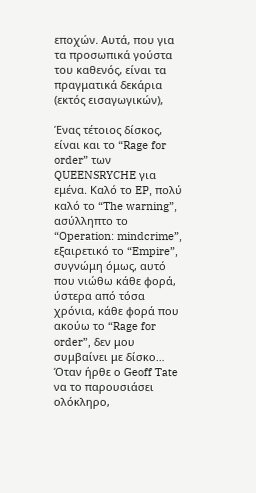εποχών. Αυτά, που για τα προσωπικά γούστα του καθενός, είναι τα πραγματικά δεκάρια (εκτός εισαγωγικών),

Ένας τέτοιος δίσκος, είναι και το “Rage for order” των QUEENSRYCHE για εμένα. Καλό το EP, πολύ καλό το “The warning”, ασύλληπτο το “Operation: mindcrime”, εξαιρετικό το “Empire”, συγνώμη όμως, αυτό που νιώθω κάθε φορά, ύστερα από τόσα χρόνια, κάθε φορά που ακούω το “Rage for order”, δεν μου συμβαίνει με δίσκο… Όταν ήρθε ο Geoff Tate να το παρουσιάσει ολόκληρο,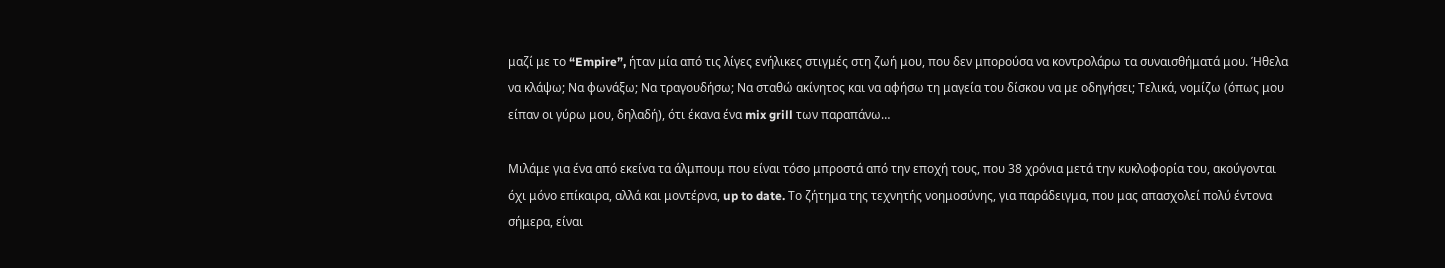μαζί με το “Empire”, ήταν μία από τις λίγες ενήλικες στιγμές στη ζωή μου, που δεν μπορούσα να κοντρολάρω τα συναισθήματά μου. Ήθελα να κλάψω; Να φωνάξω; Να τραγουδήσω; Να σταθώ ακίνητος και να αφήσω τη μαγεία του δίσκου να με οδηγήσει; Τελικά, νομίζω (όπως μου είπαν οι γύρω μου, δηλαδή), ότι έκανα ένα mix grill των παραπάνω…

Μιλάμε για ένα από εκείνα τα άλμπουμ που είναι τόσο μπροστά από την εποχή τους, που 38 χρόνια μετά την κυκλοφορία του, ακούγονται όχι μόνο επίκαιρα, αλλά και μοντέρνα, up to date. Το ζήτημα της τεχνητής νοημοσύνης, για παράδειγμα, που μας απασχολεί πολύ έντονα σήμερα, είναι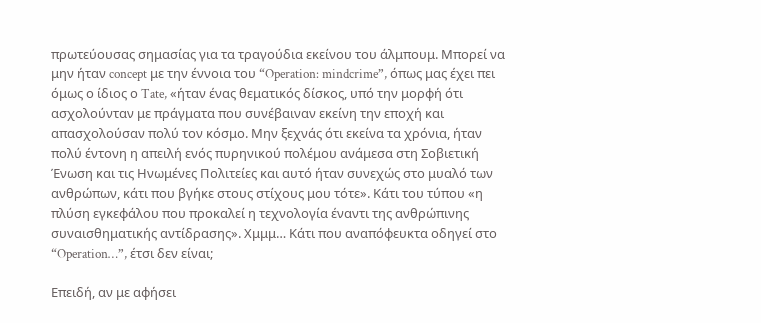πρωτεύουσας σημασίας για τα τραγούδια εκείνου του άλμπουμ. Μπορεί να μην ήταν concept με την έννοια του “Operation: mindcrime”, όπως μας έχει πει όμως ο ίδιος ο Tate, «ήταν ένας θεματικός δίσκος, υπό την μορφή ότι ασχολούνταν με πράγματα που συνέβαιναν εκείνη την εποχή και απασχολούσαν πολύ τον κόσμο. Μην ξεχνάς ότι εκείνα τα χρόνια, ήταν πολύ έντονη η απειλή ενός πυρηνικού πολέμου ανάμεσα στη Σοβιετική Ένωση και τις Ηνωμένες Πολιτείες και αυτό ήταν συνεχώς στο μυαλό των ανθρώπων, κάτι που βγήκε στους στίχους μου τότε». Κάτι του τύπου «η πλύση εγκεφάλου που προκαλεί η τεχνολογία έναντι της ανθρώπινης συναισθηματικής αντίδρασης». Χμμμ… Κάτι που αναπόφευκτα οδηγεί στο “Operation…”, έτσι δεν είναι;

Επειδή, αν με αφήσει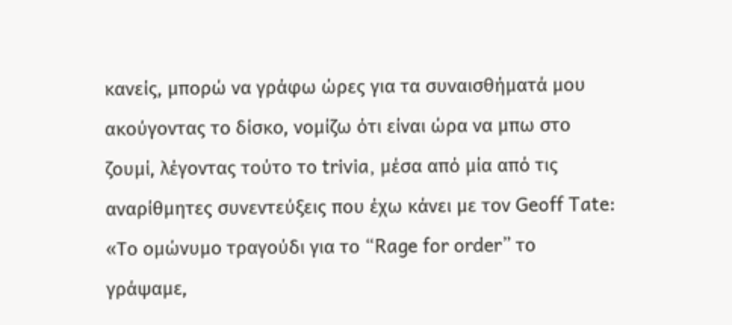κανείς, μπορώ να γράφω ώρες για τα συναισθήματά μου ακούγοντας το δίσκο, νομίζω ότι είναι ώρα να μπω στο ζουμί, λέγοντας τούτο το trivia, μέσα από μία από τις αναρίθμητες συνεντεύξεις που έχω κάνει με τον Geoff Tate: «Το ομώνυμο τραγούδι για το “Rage for order” το γράψαμε,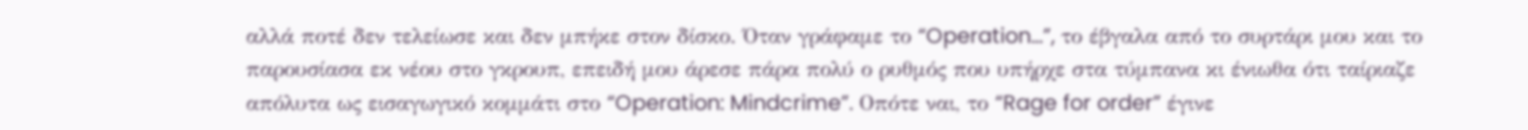αλλά ποτέ δεν τελείωσε και δεν μπήκε στον δίσκο. Όταν γράφαμε το “Operation…”, το έβγαλα από το συρτάρι μου και το παρουσίασα εκ νέου στο γκρουπ, επειδή μου άρεσε πάρα πολύ ο ρυθμός που υπήρχε στα τύμπανα κι ένιωθα ότι ταίριαζε απόλυτα ως εισαγωγικό κομμάτι στο “Operation: Mindcrime”. Οπότε ναι, το “Rage for order” έγινε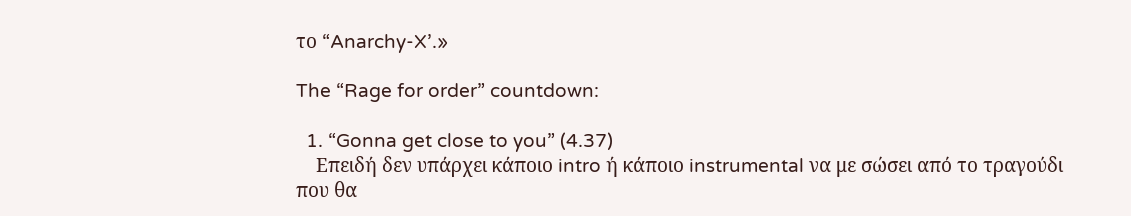το “Anarchy-X’.»

The “Rage for order” countdown:

  1. “Gonna get close to you” (4.37)
    Επειδή δεν υπάρχει κάποιο intro ή κάποιο instrumental να με σώσει από το τραγούδι που θα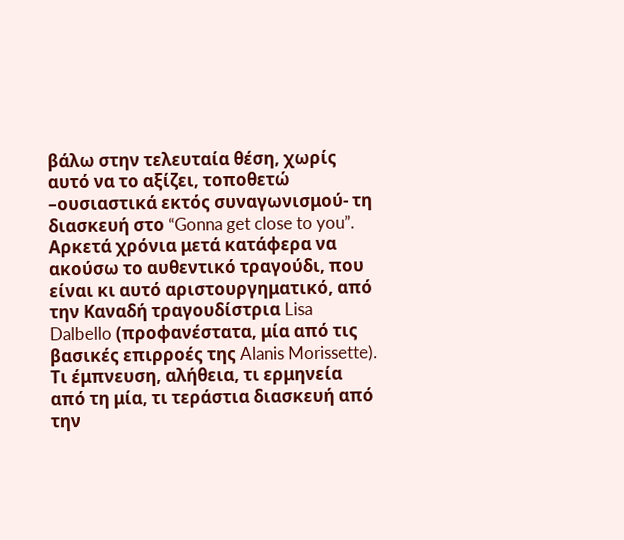βάλω στην τελευταία θέση, χωρίς αυτό να το αξίζει, τοποθετώ –ουσιαστικά εκτός συναγωνισμού- τη διασκευή στο “Gonna get close to you”. Αρκετά χρόνια μετά κατάφερα να ακούσω το αυθεντικό τραγούδι, που είναι κι αυτό αριστουργηματικό, από την Καναδή τραγουδίστρια Lisa Dalbello (προφανέστατα, μία από τις βασικές επιρροές της Alanis Morissette). Τι έμπνευση, αλήθεια, τι ερμηνεία από τη μία, τι τεράστια διασκευή από την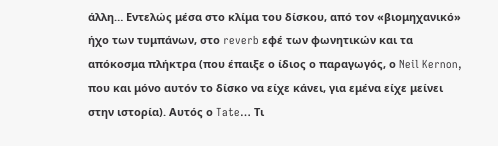άλλη… Εντελώς μέσα στο κλίμα του δίσκου, από τον «βιομηχανικό» ήχο των τυμπάνων, στο reverb εφέ των φωνητικών και τα απόκοσμα πλήκτρα (που έπαιξε ο ίδιος ο παραγωγός, ο Neil Kernon, που και μόνο αυτόν το δίσκο να είχε κάνει, για εμένα είχε μείνει στην ιστορία). Αυτός ο Tate… Τι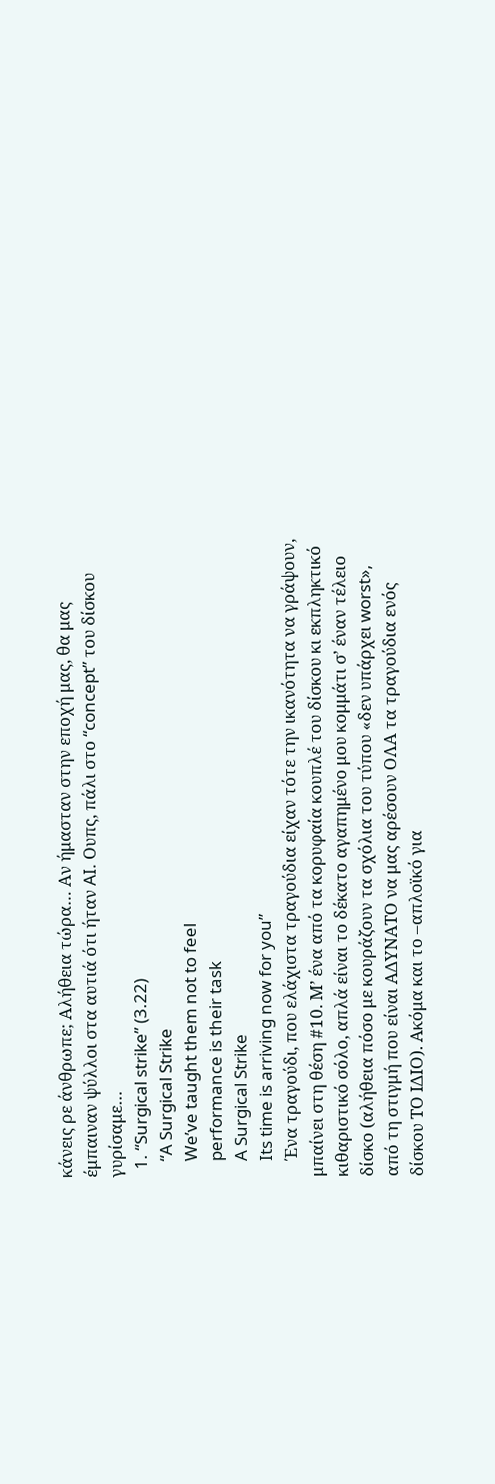κάνεις ρε άνθρωπε; Αλήθεια τώρα… Αν ήμασταν στην εποχή μας, θα μας έμπαιναν ψύλλοι στα αυτιά ότι ήταν AI. Ουπς, πάλι στο “concept” του δίσκου γυρίσαμε…
  1. “Surgical strike” (3.22)
    “A Surgical Strike
    We’ve taught them not to feel
    performance is their task
    A Surgical Strike
    Its time is arriving now for you”
    Ένα τραγούδι, που ελάχιστα τραγούδια είχαν τότε την ικανότητα να γράψουν, μπαίνει στη θέση #10. Μ’ ένα από τα κορυφαία κουπλέ του δίσκου κι εκπληκτικό κιθαριστικό σόλο, απλά είναι το δέκατο αγαπημένο μου κομμάτι σ’ έναν τέλειο δίσκο (αλήθεια πόσο με κουράζουν τα σχόλια του τύπου «δεν υπάρχει worst», από τη στιγμή που είναι ΑΔΥΝΑΤΟ να μας αρέσουν ΟΛΑ τα τραγούδια ενός δίσκου ΤΟ ΙΔΙΟ). Ακόμα και το –απλοϊκό για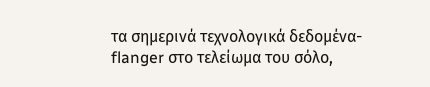τα σημερινά τεχνολογικά δεδομένα- flanger στο τελείωμα του σόλο,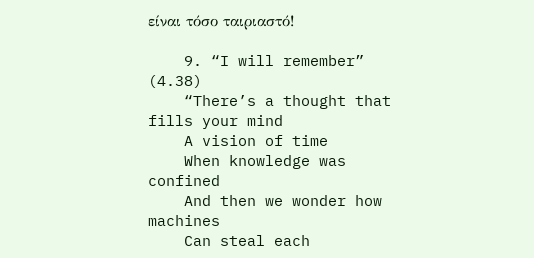είναι τόσο ταιριαστό!

    9. “I will remember” (4.38)
    “There’s a thought that fills your mind
    A vision of time
    When knowledge was confined
    And then we wonder how machines
    Can steal each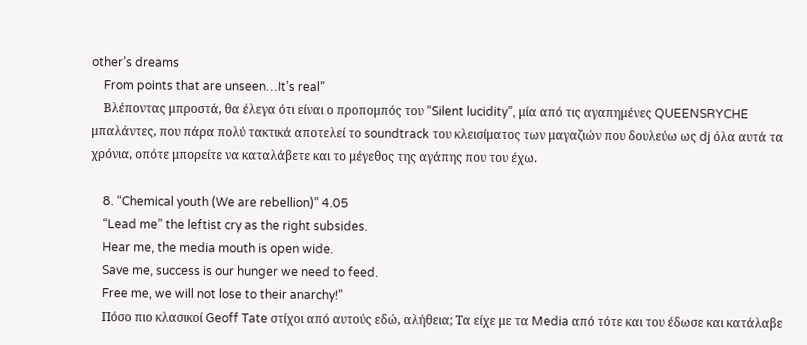other’s dreams
    From points that are unseen…It’s real”
    Βλέποντας μπροστά, θα έλεγα ότι είναι ο προπομπός του “Silent lucidity”, μία από τις αγαπημένες QUEENSRYCHE μπαλάντες, που πάρα πολύ τακτικά αποτελεί το soundtrack του κλεισίματος των μαγαζιών που δουλεύω ως dj όλα αυτά τα χρόνια, οπότε μπορείτε να καταλάβετε και το μέγεθος της αγάπης που του έχω.

    8. “Chemical youth (We are rebellion)” 4.05
    “Lead me” the leftist cry as the right subsides.
    Hear me, the media mouth is open wide.
    Save me, success is our hunger we need to feed.
    Free me, we will not lose to their anarchy!”
    Πόσο πιο κλασικοί Geoff Tate στίχοι από αυτούς εδώ, αλήθεια; Τα είχε με τα Media από τότε και του έδωσε και κατάλαβε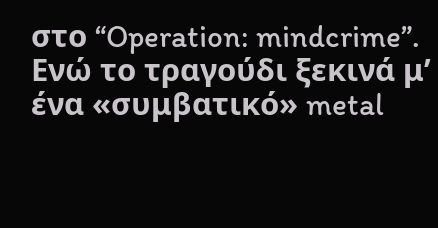στο “Operation: mindcrime”. Ενώ το τραγούδι ξεκινά μ’ ένα «συμβατικό» metal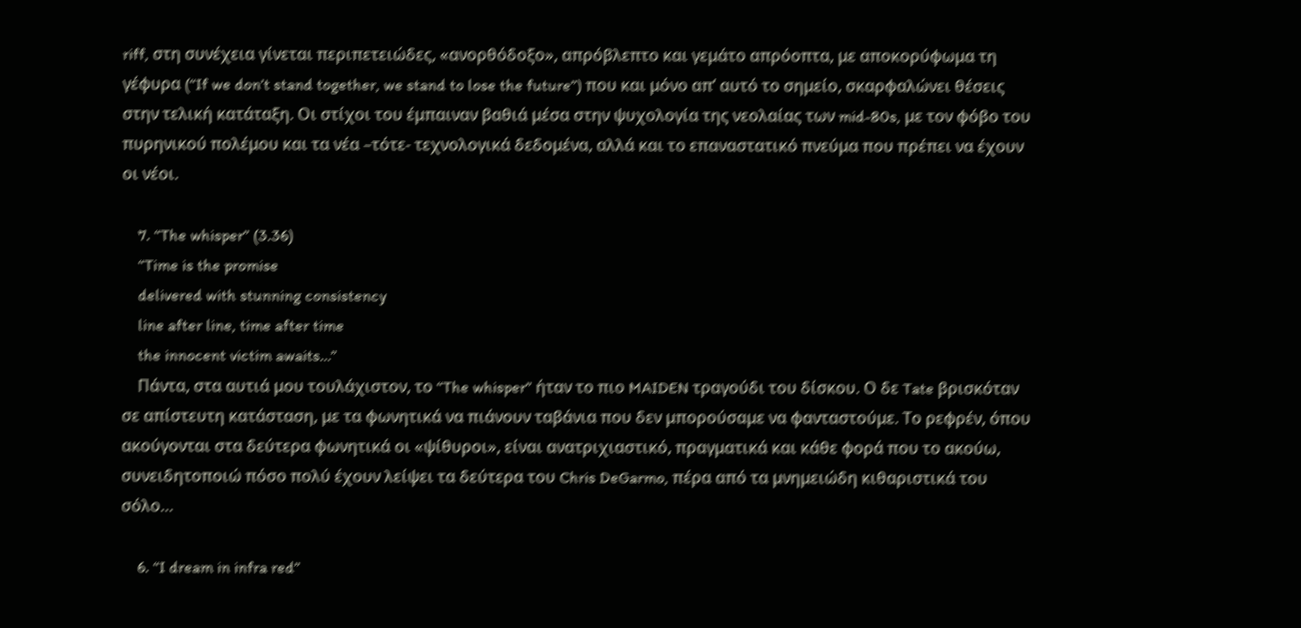riff, στη συνέχεια γίνεται περιπετειώδες, «ανορθόδοξο», απρόβλεπτο και γεμάτο απρόοπτα, με αποκορύφωμα τη γέφυρα (“If we don’t stand together, we stand to lose the future”) που και μόνο απ’ αυτό το σημείο, σκαρφαλώνει θέσεις στην τελική κατάταξη. Οι στίχοι του έμπαιναν βαθιά μέσα στην ψυχολογία της νεολαίας των mid-80s, με τον φόβο του πυρηνικού πολέμου και τα νέα –τότε- τεχνολογικά δεδομένα, αλλά και το επαναστατικό πνεύμα που πρέπει να έχουν οι νέοι.

    7. “The whisper” (3.36)
    “Time is the promise
    delivered with stunning consistency
    line after line, time after time
    the innocent victim awaits…”
    Πάντα, στα αυτιά μου τουλάχιστον, το “The whisper” ήταν το πιο MAIDEN τραγούδι του δίσκου. Ο δε Tate βρισκόταν σε απίστευτη κατάσταση, με τα φωνητικά να πιάνουν ταβάνια που δεν μπορούσαμε να φανταστούμε. Το ρεφρέν, όπου ακούγονται στα δεύτερα φωνητικά οι «ψίθυροι», είναι ανατριχιαστικό, πραγματικά και κάθε φορά που το ακούω, συνειδητοποιώ πόσο πολύ έχουν λείψει τα δεύτερα του Chris DeGarmo, πέρα από τα μνημειώδη κιθαριστικά του σόλο…

    6. “I dream in infra red”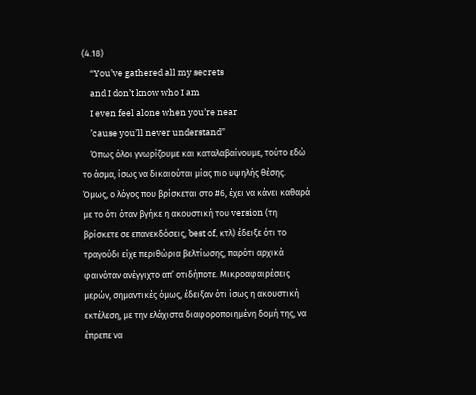(4.18)
    “You’ve gathered all my secrets
    and I don’t know who I am
    I even feel alone when you’re near
    ’cause you’ll never understand”
    Όπως όλοι γνωρίζουμε και καταλαβαίνουμε, τούτο εδώ το άσμα, ίσως να δικαιούται μίας πιο υψηλής θέσης. Όμως, ο λόγος που βρίσκεται στο #6, έχει να κάνει καθαρά με το ότι όταν βγήκε η ακουστική του version (τη βρίσκετε σε επανεκδόσεις, best of, κτλ) έδειξε ότι το τραγούδι είχε περιθώρια βελτίωσης, παρότι αρχικά φαινόταν ανέγγιχτο απ’ οτιδήποτε. Μικροαφαιρέσεις μερών, σημαντικές όμως, έδειξαν ότι ίσως η ακουστική εκτέλεση, με την ελάχιστα διαφοροποιημένη δομή της, να έπρεπε να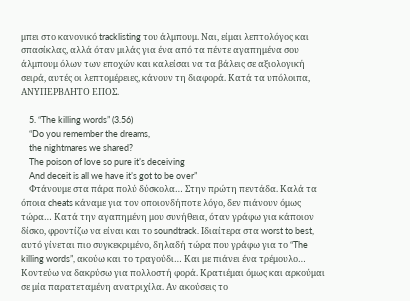μπει στο κανονικό tracklisting του άλμπουμ. Ναι, είμαι λεπτολόγος και σπασίκλας, αλλά όταν μιλάς για ένα από τα πέντε αγαπημένα σου άλμπουμ όλων των εποχών και καλείσαι να τα βάλεις σε αξιολογική σειρά, αυτές οι λεπτομέρειες, κάνουν τη διαφορά. Κατά τα υπόλοιπα, ΑΝΥΠΕΡΒΛΗΤΟ ΕΠΟΣ.

    5. “The killing words” (3.56)
    “Do you remember the dreams,
    the nightmares we shared?
    The poison of love so pure it’s deceiving
    And deceit is all we have it’s got to be over”
    Φτάνουμε στα πάρα πολύ δύσκολα… Στην πρώτη πεντάδα. Καλά τα όποια cheats κάναμε για τον οποιονδήποτε λόγο, δεν πιάνουν όμως τώρα… Κατά την αγαπημένη μου συνήθεια, όταν γράφω για κάποιον δίσκο, φροντίζω να είναι και το soundtrack. Ιδιαίτερα στα worst to best, αυτό γίνεται πιο συγκεκριμένο, δηλαδή τώρα που γράφω για το “The killing words”, ακούω και το τραγούδι… Και με πιάνει ένα τρέμουλο… Κοντεύω να δακρύσω για πολλοστή φορά. Κρατιέμαι όμως και αρκούμαι σε μία παρατεταμένη ανατριχίλα. Αν ακούσεις το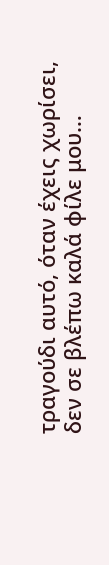τραγούδι αυτό, όταν έχεις χωρίσει, δεν σε βλέπω καλά φίλε μου…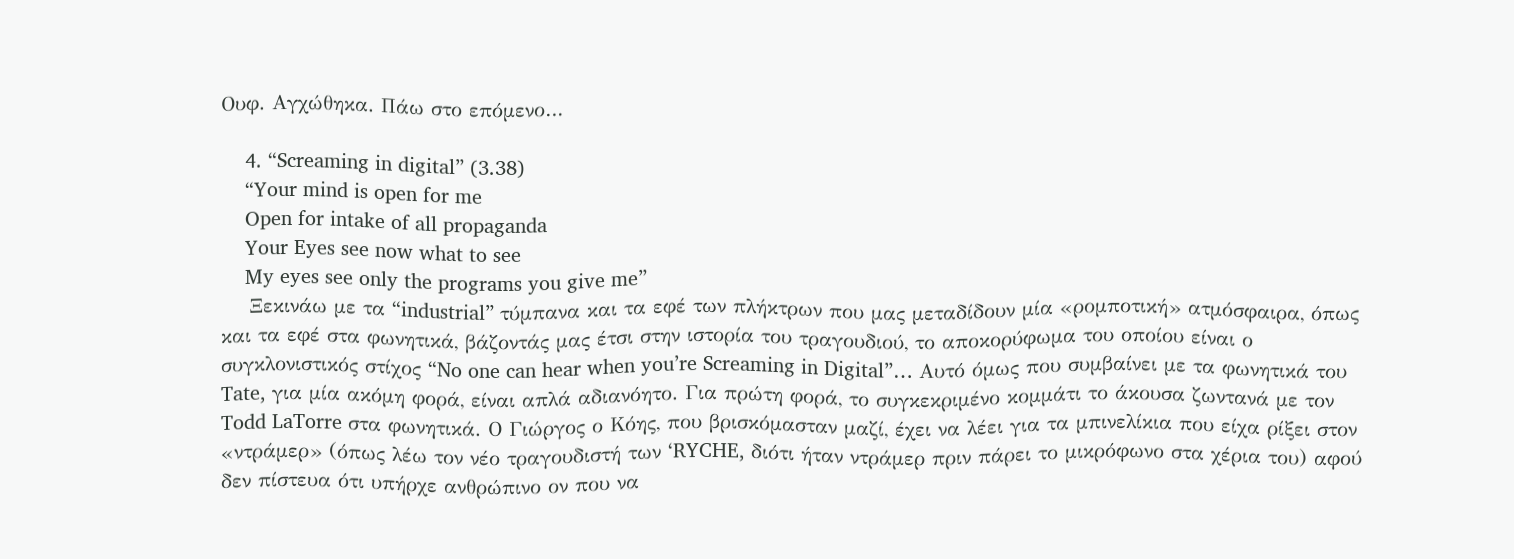Ουφ. Αγχώθηκα. Πάω στο επόμενο…

    4. “Screaming in digital” (3.38)
    “Your mind is open for me
    Open for intake of all propaganda
    Your Eyes see now what to see
    My eyes see only the programs you give me”
    Ξεκινάω με τα “industrial” τύμπανα και τα εφέ των πλήκτρων που μας μεταδίδουν μία «ρομποτική» ατμόσφαιρα, όπως και τα εφέ στα φωνητικά, βάζοντάς μας έτσι στην ιστορία του τραγουδιού, το αποκορύφωμα του οποίου είναι ο συγκλονιστικός στίχος “No one can hear when you’re Screaming in Digital”… Αυτό όμως που συμβαίνει με τα φωνητικά του Tate, για μία ακόμη φορά, είναι απλά αδιανόητο. Για πρώτη φορά, το συγκεκριμένο κομμάτι το άκουσα ζωντανά με τον Todd LaTorre στα φωνητικά. Ο Γιώργος ο Κόης, που βρισκόμασταν μαζί, έχει να λέει για τα μπινελίκια που είχα ρίξει στον «ντράμερ» (όπως λέω τον νέο τραγουδιστή των ‘RYCHE, διότι ήταν ντράμερ πριν πάρει το μικρόφωνο στα χέρια του) αφού δεν πίστευα ότι υπήρχε ανθρώπινο ον που να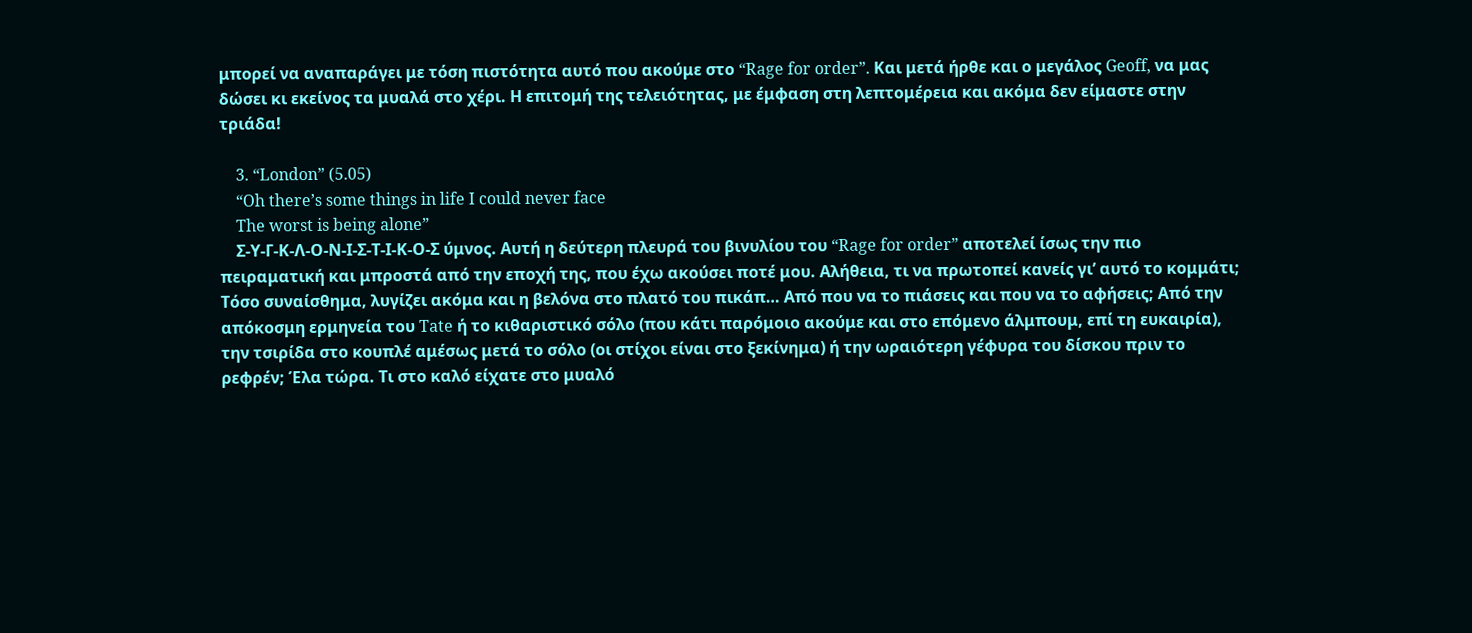μπορεί να αναπαράγει με τόση πιστότητα αυτό που ακούμε στο “Rage for order”. Και μετά ήρθε και ο μεγάλος Geoff, να μας δώσει κι εκείνος τα μυαλά στο χέρι. Η επιτομή της τελειότητας, με έμφαση στη λεπτομέρεια και ακόμα δεν είμαστε στην τριάδα!

    3. “London” (5.05)
    “Oh there’s some things in life I could never face
    The worst is being alone”
    Σ-Υ-Γ-Κ-Λ-Ο-Ν-Ι-Σ-Τ-Ι-Κ-Ο-Σ ύμνος. Αυτή η δεύτερη πλευρά του βινυλίου του “Rage for order” αποτελεί ίσως την πιο πειραματική και μπροστά από την εποχή της, που έχω ακούσει ποτέ μου. Αλήθεια, τι να πρωτοπεί κανείς γι’ αυτό το κομμάτι; Τόσο συναίσθημα, λυγίζει ακόμα και η βελόνα στο πλατό του πικάπ… Από που να το πιάσεις και που να το αφήσεις; Από την απόκοσμη ερμηνεία του Tate ή το κιθαριστικό σόλο (που κάτι παρόμοιο ακούμε και στο επόμενο άλμπουμ, επί τη ευκαιρία), την τσιρίδα στο κουπλέ αμέσως μετά το σόλο (οι στίχοι είναι στο ξεκίνημα) ή την ωραιότερη γέφυρα του δίσκου πριν το ρεφρέν; Έλα τώρα. Τι στο καλό είχατε στο μυαλό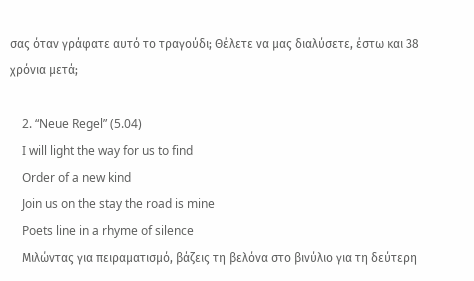σας όταν γράφατε αυτό το τραγούδι; Θέλετε να μας διαλύσετε, έστω και 38 χρόνια μετά;

    2. “Neue Regel” (5.04)
    I will light the way for us to find
    Order of a new kind
    Join us on the stay the road is mine
    Poets line in a rhyme of silence
    Μιλώντας για πειραματισμό, βάζεις τη βελόνα στο βινύλιο για τη δεύτερη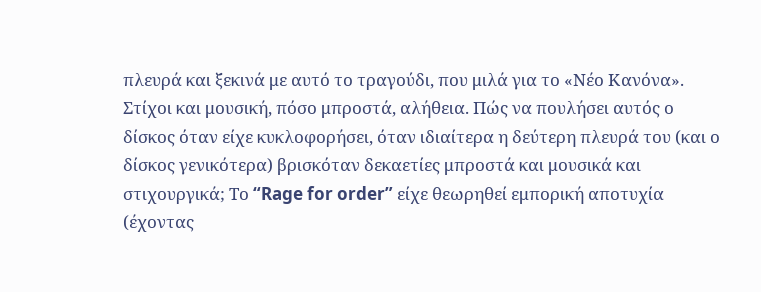πλευρά και ξεκινά με αυτό το τραγούδι, που μιλά για το «Νέο Κανόνα». Στίχοι και μουσική, πόσο μπροστά, αλήθεια. Πώς να πουλήσει αυτός ο δίσκος όταν είχε κυκλοφορήσει, όταν ιδιαίτερα η δεύτερη πλευρά του (και ο δίσκος γενικότερα) βρισκόταν δεκαετίες μπροστά και μουσικά και στιχουργικά; Το “Rage for order” είχε θεωρηθεί εμπορική αποτυχία (έχοντας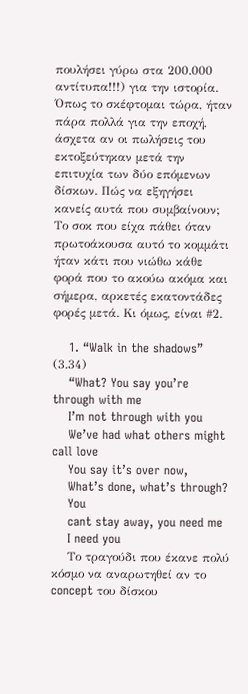πουλήσει γύρω στα 200.000 αντίτυπα!!!) για την ιστορία. Όπως το σκέφτομαι τώρα, ήταν πάρα πολλά για την εποχή, άσχετα αν οι πωλήσεις του εκτοξεύτηκαν μετά την επιτυχία των δύο επόμενων δίσκων. Πώς να εξηγήσει κανείς αυτά που συμβαίνουν; Το σοκ που είχα πάθει όταν πρωτοάκουσα αυτό το κομμάτι ήταν κάτι που νιώθω κάθε φορά που το ακούω ακόμα και σήμερα, αρκετές εκατοντάδες φορές μετά. Κι όμως, είναι #2.

    1. “Walk in the shadows” (3.34)
    “What? You say you’re through with me
    I’m not through with you
    We’ve had what others might call love
    You say it’s over now,
    What’s done, what’s through?
    You
    cant stay away, you need me
    I need you
    Το τραγούδι που έκανε πολύ κόσμο να αναρωτηθεί αν το concept του δίσκου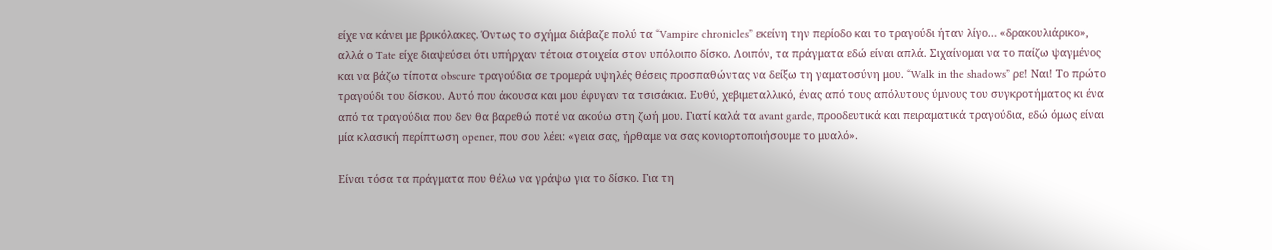είχε να κάνει με βρικόλακες. Όντως το σχήμα διάβαζε πολύ τα “Vampire chronicles” εκείνη την περίοδο και το τραγούδι ήταν λίγο… «δρακουλιάρικο», αλλά ο Tate είχε διαψεύσει ότι υπήρχαν τέτοια στοιχεία στον υπόλοιπο δίσκο. Λοιπόν, τα πράγματα εδώ είναι απλά. Σιχαίνομαι να το παίζω ψαγμένος και να βάζω τίποτα obscure τραγούδια σε τρομερά υψηλές θέσεις προσπαθώντας να δείξω τη γαματοσύνη μου. “Walk in the shadows” ρε! Ναι! Το πρώτο τραγούδι του δίσκου. Αυτό που άκουσα και μου έφυγαν τα τσισάκια. Ευθύ, χεβιμεταλλικό, ένας από τους απόλυτους ύμνους του συγκροτήματος κι ένα από τα τραγούδια που δεν θα βαρεθώ ποτέ να ακούω στη ζωή μου. Γιατί καλά τα avant garde, προοδευτικά και πειραματικά τραγούδια, εδώ όμως είναι μία κλασική περίπτωση opener, που σου λέει: «γεια σας, ήρθαμε να σας κονιορτοποιήσουμε το μυαλό».

Είναι τόσα τα πράγματα που θέλω να γράψω για το δίσκο. Για τη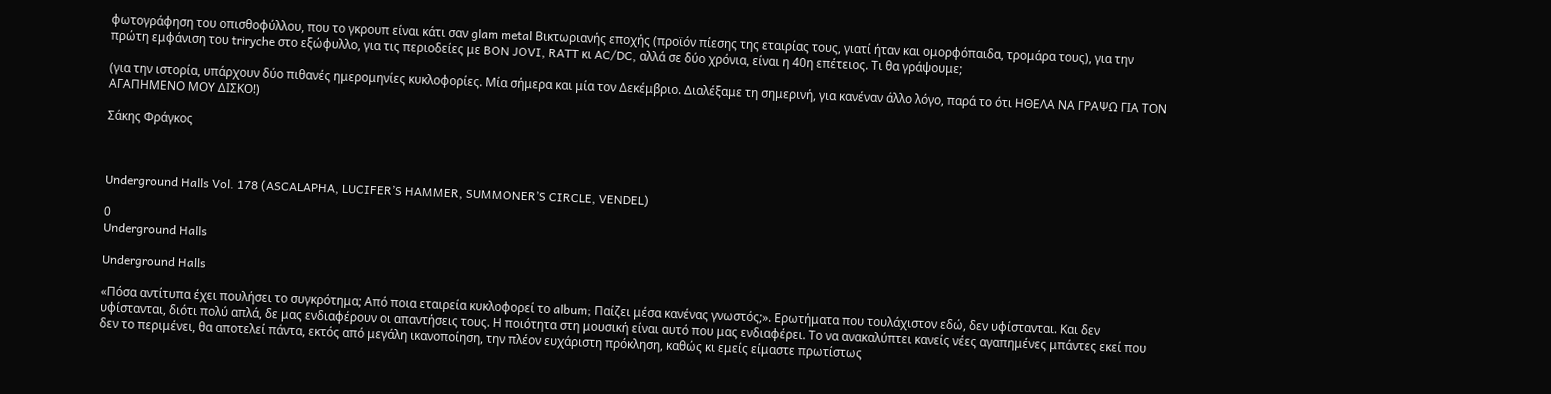φωτογράφηση του οπισθοφύλλου, που το γκρουπ είναι κάτι σαν glam metal Βικτωριανής εποχής (προϊόν πίεσης της εταιρίας τους, γιατί ήταν και ομορφόπαιδα, τρομάρα τους), για την πρώτη εμφάνιση του triryche στο εξώφυλλο, για τις περιοδείες με BON JOVI, RATT κι AC/DC, αλλά σε δύο χρόνια, είναι η 40η επέτειος. Τι θα γράψουμε;

(για την ιστορία, υπάρχουν δύο πιθανές ημερομηνίες κυκλοφορίες. Μία σήμερα και μία τον Δεκέμβριο. Διαλέξαμε τη σημερινή, για κανέναν άλλο λόγο, παρά το ότι ΗΘΕΛΑ ΝΑ ΓΡΑΨΩ ΓΙΑ ΤΟΝ ΑΓΑΠΗΜΕΝΟ ΜΟΥ ΔΙΣΚΟ!)

Σάκης Φράγκος



Underground Halls Vol. 178 (ASCALAPHA, LUCIFER’S HAMMER, SUMMONER’S CIRCLE, VENDEL)

0
Underground Halls

Underground Halls

«Πόσα αντίτυπα έχει πουλήσει το συγκρότημα; Από ποια εταιρεία κυκλοφορεί το album; Παίζει μέσα κανένας γνωστός;». Ερωτήματα που τουλάχιστον εδώ, δεν υφίστανται. Και δεν υφίστανται, διότι πολύ απλά, δε μας ενδιαφέρουν οι απαντήσεις τους. Η ποιότητα στη μουσική είναι αυτό που μας ενδιαφέρει. Το να ανακαλύπτει κανείς νέες αγαπημένες μπάντες εκεί που δεν το περιμένει, θα αποτελεί πάντα, εκτός από μεγάλη ικανοποίηση, την πλέον ευχάριστη πρόκληση, καθώς κι εμείς είμαστε πρωτίστως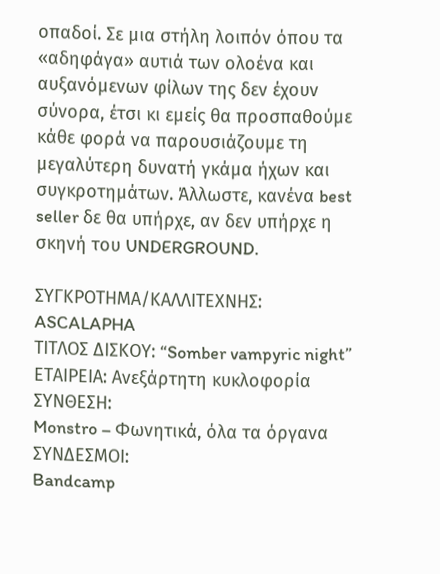οπαδοί. Σε μια στήλη λοιπόν όπου τα «αδηφάγα» αυτιά των ολοένα και αυξανόμενων φίλων της δεν έχουν σύνορα, έτσι κι εμείς θα προσπαθούμε κάθε φορά να παρουσιάζουμε τη μεγαλύτερη δυνατή γκάμα ήχων και συγκροτημάτων. Άλλωστε, κανένα best seller δε θα υπήρχε, αν δεν υπήρχε η σκηνή του UNDERGROUND.

ΣΥΓΚΡΟΤΗΜΑ/ΚΑΛΛΙΤΕΧΝΗΣ: ASCALAPHA
ΤΙΤΛΟΣ ΔΙΣΚΟΥ: “Somber vampyric night”
ΕΤΑΙΡΕΙΑ: Ανεξάρτητη κυκλοφορία
ΣΥΝΘΕΣΗ:
Monstro – Φωνητικά, όλα τα όργανα
ΣΥΝΔΕΣΜΟΙ:
Bandcamp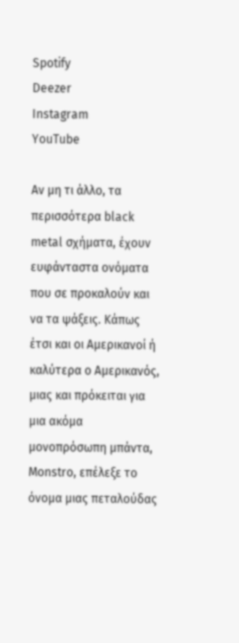Spotify
Deezer
Instagram
YouTube

Αν μη τι άλλο, τα περισσότερα black metal σχήματα, έχουν ευφάνταστα ονόματα που σε προκαλούν και να τα ψάξεις. Κάπως έτσι και οι Αμερικανοί ή καλύτερα ο Αμερικανός, μιας και πρόκειται για μια ακόμα μονοπρόσωπη μπάντα, Monstro, επέλεξε το όνομα μιας πεταλούδας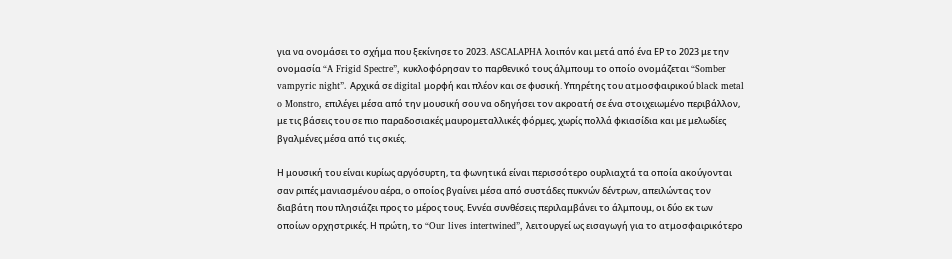για να ονομάσει το σχήμα που ξεκίνησε το 2023. ASCALAPHA λοιπόν και μετά από ένα ΕΡ το 2023 με την ονομασία “A Frigid Spectre”, κυκλοφόρησαν το παρθενικό τους άλμπουμ το οποίο ονομάζεται “Somber vampyric night”. Αρχικά σε digital μορφή και πλέον και σε φυσική. Υπηρέτης του ατμοσφαιρικού black metal o Monstro, επιλέγει μέσα από την μουσική σου να οδηγήσει τον ακροατή σε ένα στοιχειωμένο περιβάλλον, με τις βάσεις του σε πιο παραδοσιακές μαυρομεταλλικές φόρμες, χωρίς πολλά φκιασίδια και με μελωδίες βγαλμένες μέσα από τις σκιές.

Η μουσική του είναι κυρίως αργόσυρτη, τα φωνητικά είναι περισσότερο ουρλιαχτά τα οποία ακούγονται σαν ριπές μανιασμένου αέρα, ο οποίος βγαίνει μέσα από συστάδες πυκνών δέντρων, απειλώντας τον διαβάτη που πλησιάζει προς το μέρος τους. Εννέα συνθέσεις περιλαμβάνει το άλμπουμ, οι δύο εκ των οποίων ορχηστρικές. Η πρώτη, το “Our lives intertwined”, λειτουργεί ως εισαγωγή για το ατμοσφαιρικότερο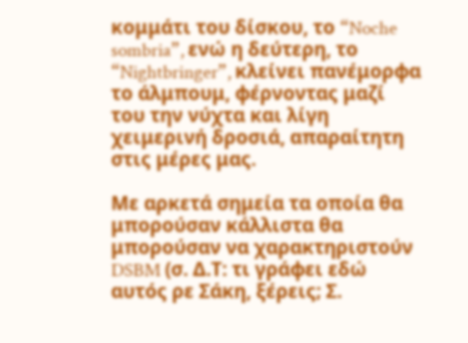κομμάτι του δίσκου, το “Noche sombria”, ενώ η δεύτερη, το “Nightbringer”, κλείνει πανέμορφα το άλμπουμ, φέρνοντας μαζί του την νύχτα και λίγη χειμερινή δροσιά, απαραίτητη στις μέρες μας.

Με αρκετά σημεία τα οποία θα μπορούσαν κάλλιστα θα μπορούσαν να χαρακτηριστούν DSBM (σ. Δ.Τ: τι γράφει εδώ αυτός ρε Σάκη, ξέρεις; Σ.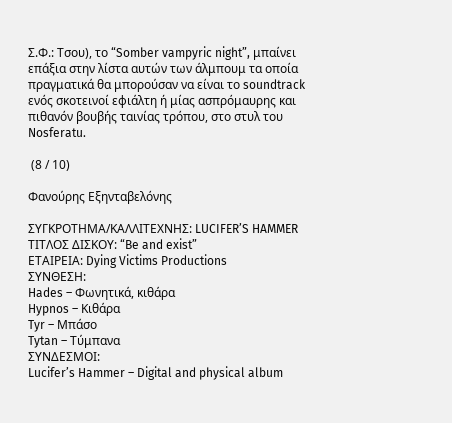Σ.Φ.: Τσου), το “Somber vampyric night”, μπαίνει επάξια στην λίστα αυτών των άλμπουμ τα οποία πραγματικά θα μπορούσαν να είναι το soundtrack ενός σκοτεινοί εφιάλτη ή μίας ασπρόμαυρης και πιθανόν βουβής ταινίας τρόπου, στο στυλ του Nosferatu.

 (8 / 10)

Φανούρης Εξηνταβελόνης

ΣΥΓΚΡΟΤΗΜΑ/ΚΑΛΛΙΤΕΧΝΗΣ: LUCIFER’S HAMMER
ΤΙΤΛΟΣ ΔΙΣΚΟΥ: “Be and exist”
ΕΤΑΙΡΕΙΑ: Dying Victims Productions
ΣΥΝΘΕΣΗ:
Hades – Φωνητικά, κιθάρα
Hypnos – Κιθάρα
Tyr – Μπάσο
Tytan – Τύμπανα
ΣΥΝΔΕΣΜΟΙ:
Lucifer’s Hammer – Digital and physical album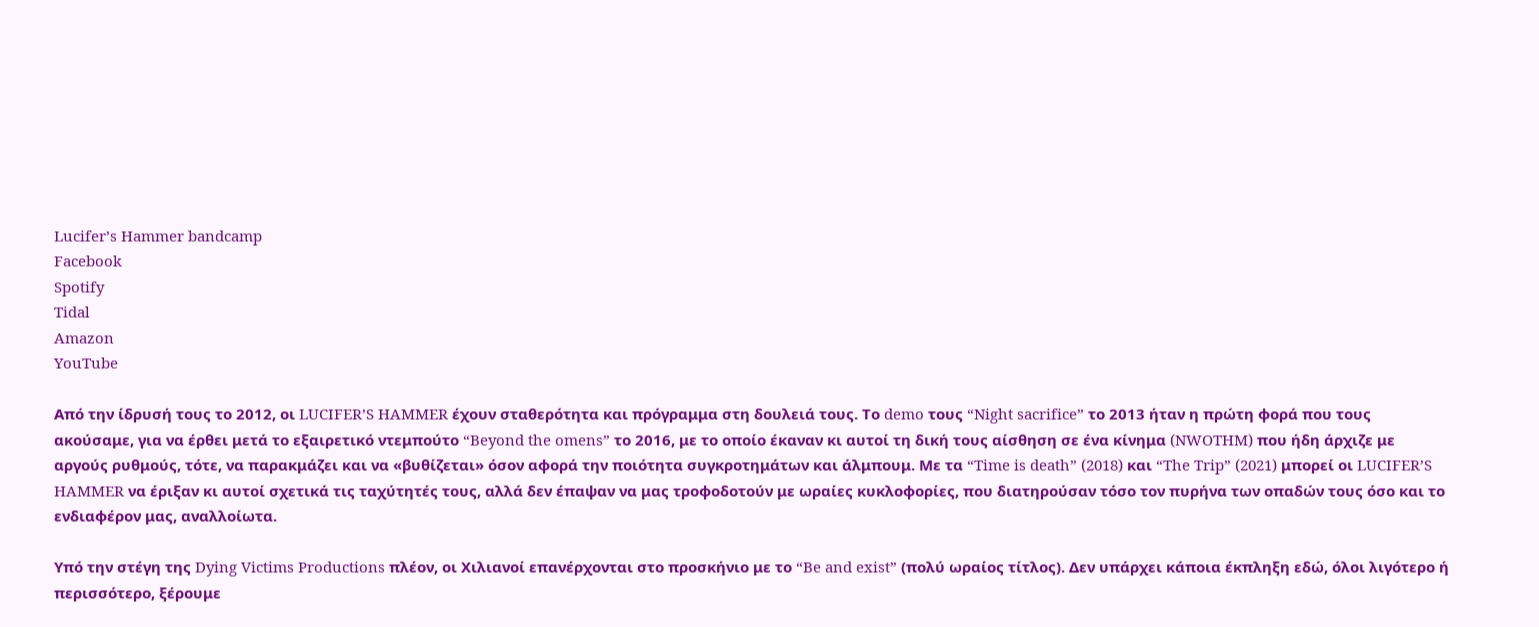Lucifer’s Hammer bandcamp
Facebook
Spotify
Tidal
Amazon
YouTube

Από την ίδρυσή τους το 2012, οι LUCIFER’S HAMMER έχουν σταθερότητα και πρόγραμμα στη δουλειά τους. Το demo τους “Night sacrifice” το 2013 ήταν η πρώτη φορά που τους ακούσαμε, για να έρθει μετά το εξαιρετικό ντεμπούτο “Beyond the omens” το 2016, με το οποίο έκαναν κι αυτοί τη δική τους αίσθηση σε ένα κίνημα (NWOTHM) που ήδη άρχιζε με αργούς ρυθμούς, τότε, να παρακμάζει και να «βυθίζεται» όσον αφορά την ποιότητα συγκροτημάτων και άλμπουμ. Με τα “Time is death” (2018) και “The Trip” (2021) μπορεί οι LUCIFER’S HAMMER να έριξαν κι αυτοί σχετικά τις ταχύτητές τους, αλλά δεν έπαψαν να μας τροφοδοτούν με ωραίες κυκλοφορίες, που διατηρούσαν τόσο τον πυρήνα των οπαδών τους όσο και το ενδιαφέρον μας, αναλλοίωτα.

Υπό την στέγη της Dying Victims Productions πλέον, οι Χιλιανοί επανέρχονται στο προσκήνιο με το “Be and exist” (πολύ ωραίος τίτλος). Δεν υπάρχει κάποια έκπληξη εδώ, όλοι λιγότερο ή περισσότερο, ξέρουμε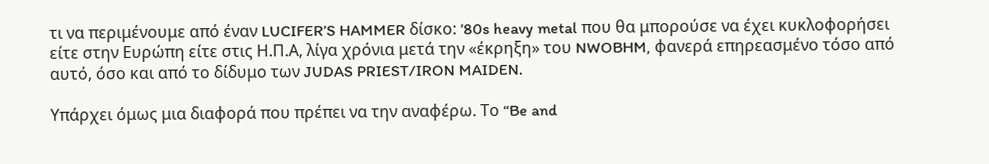τι να περιμένουμε από έναν LUCIFER’S HAMMER δίσκο: ’80s heavy metal που θα μπορούσε να έχει κυκλοφορήσει είτε στην Ευρώπη είτε στις Η.Π.Α, λίγα χρόνια μετά την «έκρηξη» του NWOBHM, φανερά επηρεασμένο τόσο από αυτό, όσο και από το δίδυμο των JUDAS PRIEST/IRON MAIDEN.

Υπάρχει όμως μια διαφορά που πρέπει να την αναφέρω. Το “Be and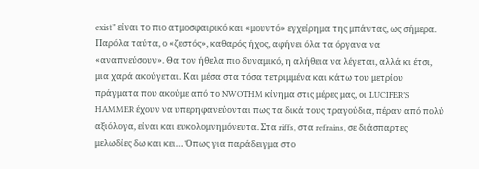exist” είναι το πιο ατμοσφαιρικό και «μουντό» εγχείρημα της μπάντας, ως σήμερα. Παρόλα ταύτα, ο «ζεστός», καθαρός ήχος, αφήνει όλα τα όργανα να «αναπνεύσουν». Θα τον ήθελα πιο δυναμικό, η αλήθεια να λέγεται, αλλά κι έτσι, μια χαρά ακούγεται. Και μέσα στα τόσα τετριμμένα και κάτω του μετρίου πράγματα που ακούμε από το NWOTHM κίνημα στις μέρες μας, οι LUCIFER’S HAMMER έχουν να υπερηφανεύονται πως τα δικά τους τραγούδια, πέραν από πολύ αξιόλογα, είναι και ευκολομνημόνευτα. Στα riffs, στα refrains, σε διάσπαρτες μελωδίες δω και κει… Όπως για παράδειγμα στο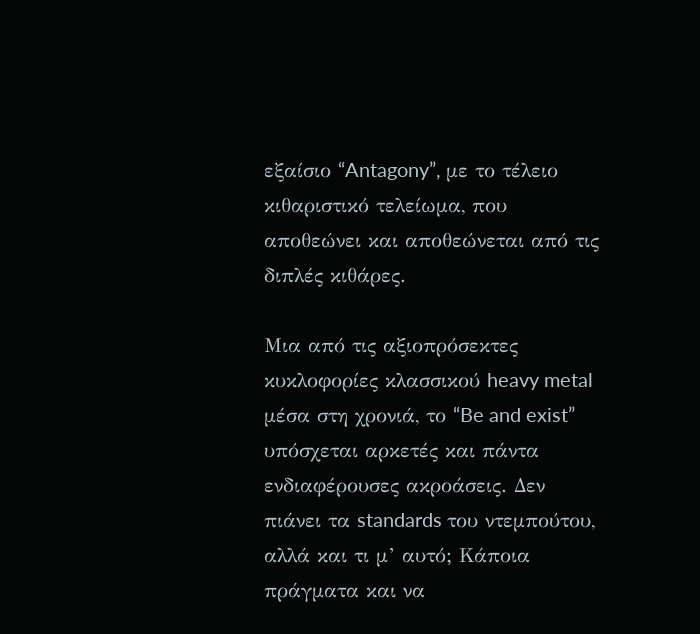εξαίσιο “Antagony”, με το τέλειο κιθαριστικό τελείωμα, που αποθεώνει και αποθεώνεται από τις διπλές κιθάρες.

Μια από τις αξιοπρόσεκτες κυκλοφορίες κλασσικού heavy metal μέσα στη χρονιά, το “Be and exist” υπόσχεται αρκετές και πάντα ενδιαφέρουσες ακροάσεις. Δεν πιάνει τα standards του ντεμπούτου, αλλά και τι μ’ αυτό; Κάποια πράγματα και να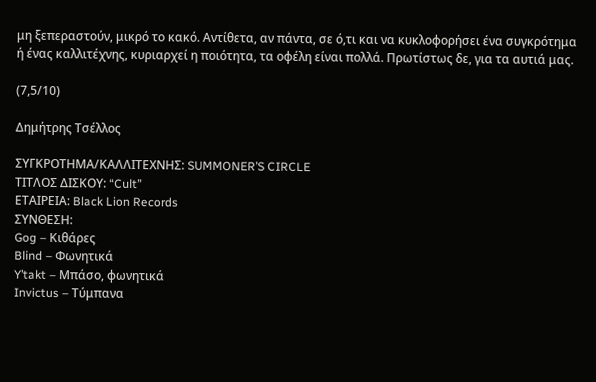μη ξεπεραστούν, μικρό το κακό. Αντίθετα, αν πάντα, σε ό,τι και να κυκλοφορήσει ένα συγκρότημα ή ένας καλλιτέχνης, κυριαρχεί η ποιότητα, τα οφέλη είναι πολλά. Πρωτίστως δε, για τα αυτιά μας.

(7,5/10)

Δημήτρης Τσέλλος

ΣΥΓΚΡΟΤΗΜΑ/ΚΑΛΛΙΤΕΧΝΗΣ: SUMMONER’S CIRCLE
ΤΙΤΛΟΣ ΔΙΣΚΟΥ: “Cult”
ΕΤΑΙΡΕΙΑ: Black Lion Records
ΣΥΝΘΕΣΗ:
Gog – Κιθάρες
Blind – Φωνητικά
Y’takt – Μπάσο, φωνητικά
Invictus – Τύμπανα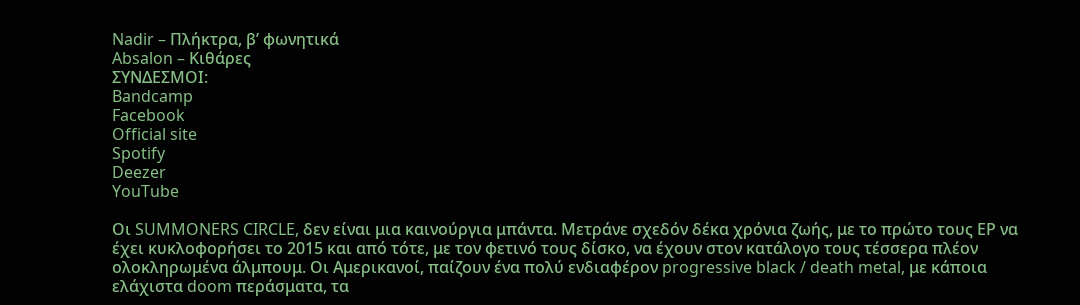Nadir – Πλήκτρα, β’ φωνητικά
Absalon – Κιθάρες
ΣΥΝΔΕΣΜΟΙ:
Bandcamp
Facebook
Official site
Spotify
Deezer
YouTube

Οι SUMMONERS CIRCLE, δεν είναι μια καινούργια μπάντα. Μετράνε σχεδόν δέκα χρόνια ζωής, με το πρώτο τους ΕΡ να έχει κυκλοφορήσει το 2015 και από τότε, με τον φετινό τους δίσκο, να έχουν στον κατάλογο τους τέσσερα πλέον ολοκληρωμένα άλμπουμ. Οι Αμερικανοί, παίζουν ένα πολύ ενδιαφέρον progressive black / death metal, με κάποια ελάχιστα doom περάσματα, τα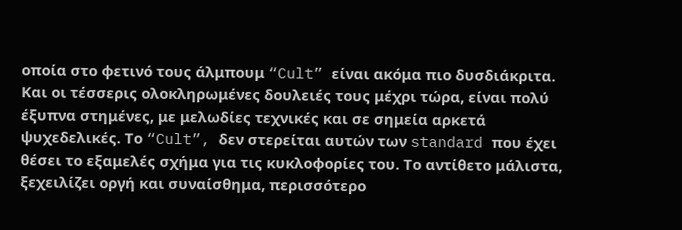οποία στο φετινό τους άλμπουμ “Cult” είναι ακόμα πιο δυσδιάκριτα. Και οι τέσσερις ολοκληρωμένες δουλειές τους μέχρι τώρα, είναι πολύ έξυπνα στημένες, με μελωδίες τεχνικές και σε σημεία αρκετά ψυχεδελικές. Το “Cult”, δεν στερείται αυτών των standard που έχει θέσει το εξαμελές σχήμα για τις κυκλοφορίες του. Το αντίθετο μάλιστα, ξεχειλίζει οργή και συναίσθημα, περισσότερο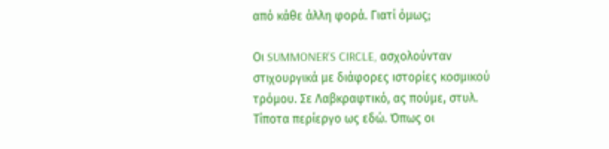από κάθε άλλη φορά. Γιατί όμως;

Οι SUMMONER’S CIRCLE, ασχολούνταν στιχουργικά με διάφορες ιστορίες κοσμικού τρόμου. Σε Λαβκραφτικό, ας πούμε, στυλ. Τίποτα περίεργο ως εδώ. Όπως οι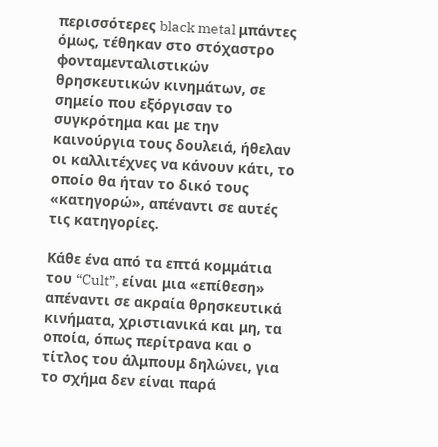περισσότερες black metal μπάντες όμως, τέθηκαν στο στόχαστρο φονταμενταλιστικών θρησκευτικών κινημάτων, σε σημείο που εξόργισαν το συγκρότημα και με την καινούργια τους δουλειά, ήθελαν οι καλλιτέχνες να κάνουν κάτι, το οποίο θα ήταν το δικό τους «κατηγορώ», απέναντι σε αυτές τις κατηγορίες.

Κάθε ένα από τα επτά κομμάτια του “Cult”, είναι μια «επίθεση» απέναντι σε ακραία θρησκευτικά κινήματα, χριστιανικά και μη, τα οποία, όπως περίτρανα και ο τίτλος του άλμπουμ δηλώνει, για το σχήμα δεν είναι παρά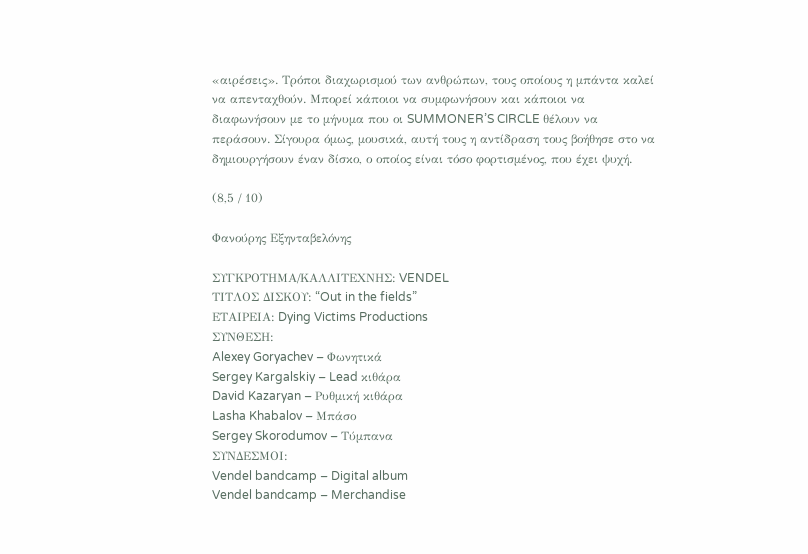«αιρέσεις». Τρόποι διαχωρισμού των ανθρώπων, τους οποίους η μπάντα καλεί να απενταχθούν. Μπορεί κάποιοι να συμφωνήσουν και κάποιοι να διαφωνήσουν με το μήνυμα που οι SUMMONER’S CIRCLE θέλουν να περάσουν. Σίγουρα όμως, μουσικά, αυτή τους η αντίδραση τους βοήθησε στο να δημιουργήσουν έναν δίσκο, ο οποίος είναι τόσο φορτισμένος, που έχει ψυχή.

(8,5 / 10)

Φανούρης Εξηνταβελόνης

ΣΥΓΚΡΟΤΗΜΑ/ΚΑΛΛΙΤΕΧΝΗΣ: VENDEL
ΤΙΤΛΟΣ ΔΙΣΚΟΥ: “Out in the fields”
ΕΤΑΙΡΕΙΑ: Dying Victims Productions
ΣΥΝΘΕΣΗ:
Alexey Goryachev – Φωνητικά
Sergey Kargalskiy – Lead κιθάρα
David Kazaryan – Ρυθμική κιθάρα
Lasha Khabalov – Μπάσο
Sergey Skorodumov – Τύμπανα
ΣΥΝΔΕΣΜΟΙ:
Vendel bandcamp – Digital album
Vendel bandcamp – Merchandise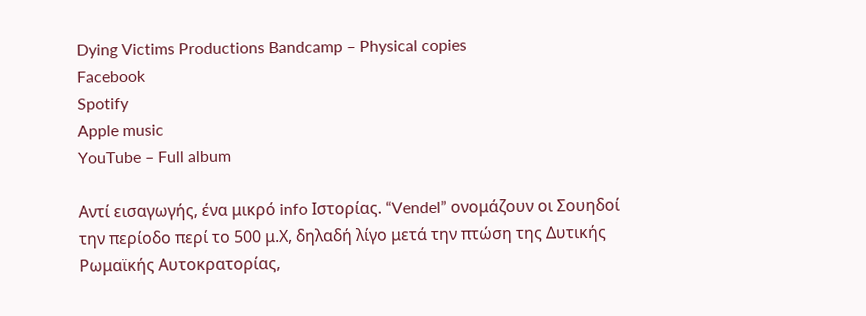Dying Victims Productions Bandcamp – Physical copies
Facebook
Spotify
Apple music
YouTube – Full album

Αντί εισαγωγής, ένα μικρό info Ιστορίας. “Vendel” ονομάζουν οι Σουηδοί την περίοδο περί το 500 μ.Χ, δηλαδή λίγο μετά την πτώση της Δυτικής Ρωμαϊκής Αυτοκρατορίας,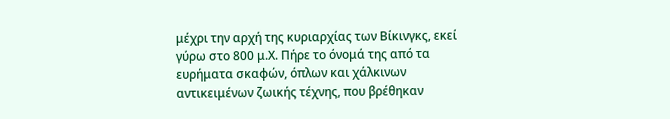μέχρι την αρχή της κυριαρχίας των Βίκινγκς, εκεί γύρω στο 800 μ.Χ. Πήρε το όνομά της από τα ευρήματα σκαφών, όπλων και χάλκινων αντικειμένων ζωικής τέχνης, που βρέθηκαν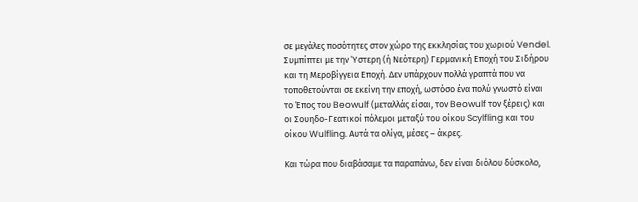σε μεγάλες ποσότητες στον χώρο της εκκλησίας του χωριού Vendel. Συμπίπτει με την Ύστερη (ή Νεότερη) Γερμανική Εποχή του Σιδήρου και τη Μεροβίγγεια Εποχή. Δεν υπάρχουν πολλά γραπτά που να τοποθετούνται σε εκείνη την εποχή, ωστόσο ένα πολύ γνωστό είναι το Έπος του Beowulf (μεταλλάς είσαι, τον Beowulf τον ξέρεις) και οι Σουηδο-Γεατικοί πόλεμοι μεταξύ του οίκου Scylfling και του οίκου Wulfling. Αυτά τα ολίγα, μέσες – άκρες.

Και τώρα που διαβάσαμε τα παραπάνω, δεν είναι διόλου δύσκολο,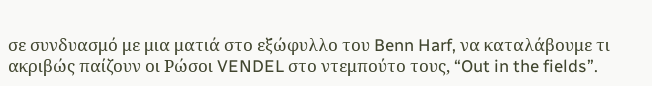σε συνδυασμό με μια ματιά στο εξώφυλλο του Benn Harf, να καταλάβουμε τι ακριβώς παίζουν οι Ρώσοι VENDEL στο ντεμπούτο τους, “Out in the fields”.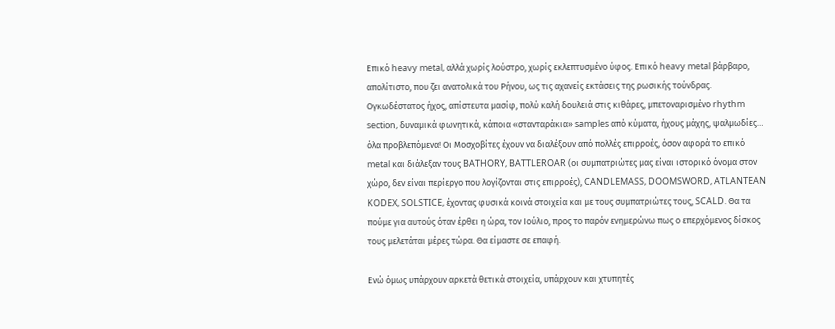Επικό heavy metal, αλλά χωρίς λούστρο, χωρίς εκλεπτυσμένο ύφος. Επικό heavy metal βάρβαρο, απολίτιστο, που ζει ανατολικά του Ρήνου, ως τις αχανείς εκτάσεις της ρωσικής τούνδρας. Ογκωδέστατος ήχος, απίστευτα μασίφ, πολύ καλή δουλειά στις κιθάρες, μπετοναρισμένο rhythm section, δυναμικά φωνητικά, κάποια «στανταράκια» samples από κύματα, ήχους μάχης, ψαλμωδίες… όλα προβλεπόμενα! Οι Μοσχοβίτες έχουν να διαλέξουν από πολλές επιρροές, όσον αφορά το επικό metal και διάλεξαν τους BATHORY, BATTLEROAR (οι συμπατριώτες μας είναι ιστορικό όνομα στον χώρο, δεν είναι περίεργο που λογίζονται στις επιρροές), CANDLEMASS, DOOMSWORD, ATLANTEAN KODEX, SOLSTICE, έχοντας φυσικά κοινά στοιχεία και με τους συμπατριώτες τους, SCALD. Θα τα πούμε για αυτούς όταν έρθει η ώρα, τον Ιούλιο, προς το παρόν ενημερώνω πως ο επερχόμενος δίσκος τους μελετάται μέρες τώρα. Θα είμαστε σε επαφή.

Ενώ όμως υπάρχουν αρκετά θετικά στοιχεία, υπάρχουν και χτυπητές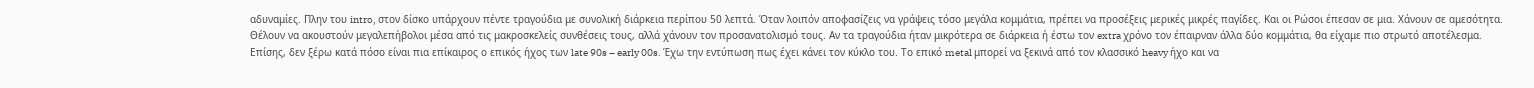αδυναμίες. Πλην του intro, στον δίσκο υπάρχουν πέντε τραγούδια με συνολική διάρκεια περίπου 50 λεπτά. Όταν λοιπόν αποφασίζεις να γράψεις τόσο μεγάλα κομμάτια, πρέπει να προσέξεις μερικές μικρές παγίδες. Και οι Ρώσοι έπεσαν σε μια. Χάνουν σε αμεσότητα. Θέλουν να ακουστούν μεγαλεπήβολοι μέσα από τις μακροσκελείς συνθέσεις τους, αλλά χάνουν τον προσανατολισμό τους. Αν τα τραγούδια ήταν μικρότερα σε διάρκεια ή έστω τον extra χρόνο τον έπαιρναν άλλα δύο κομμάτια, θα είχαμε πιο στρωτό αποτέλεσμα. Επίσης, δεν ξέρω κατά πόσο είναι πια επίκαιρος ο επικός ήχος των late 90s – early 00s. Έχω την εντύπωση πως έχει κάνει τον κύκλο του. Το επικό metal μπορεί να ξεκινά από τον κλασσικό heavy ήχο και να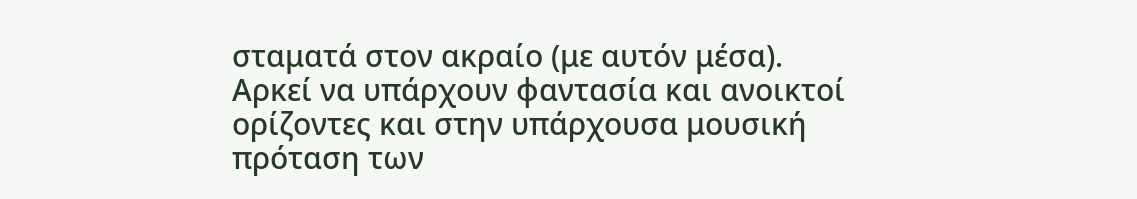σταματά στον ακραίο (με αυτόν μέσα). Αρκεί να υπάρχουν φαντασία και ανοικτοί ορίζοντες και στην υπάρχουσα μουσική πρόταση των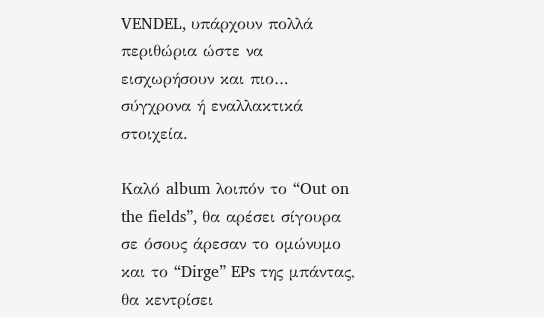VENDEL, υπάρχουν πολλά περιθώρια ώστε να εισχωρήσουν και πιο… σύγχρονα ή εναλλακτικά στοιχεία.

Καλό album λοιπόν το “Out on the fields”, θα αρέσει σίγουρα σε όσους άρεσαν το ομώνυμο και το “Dirge” EPs της μπάντας, θα κεντρίσει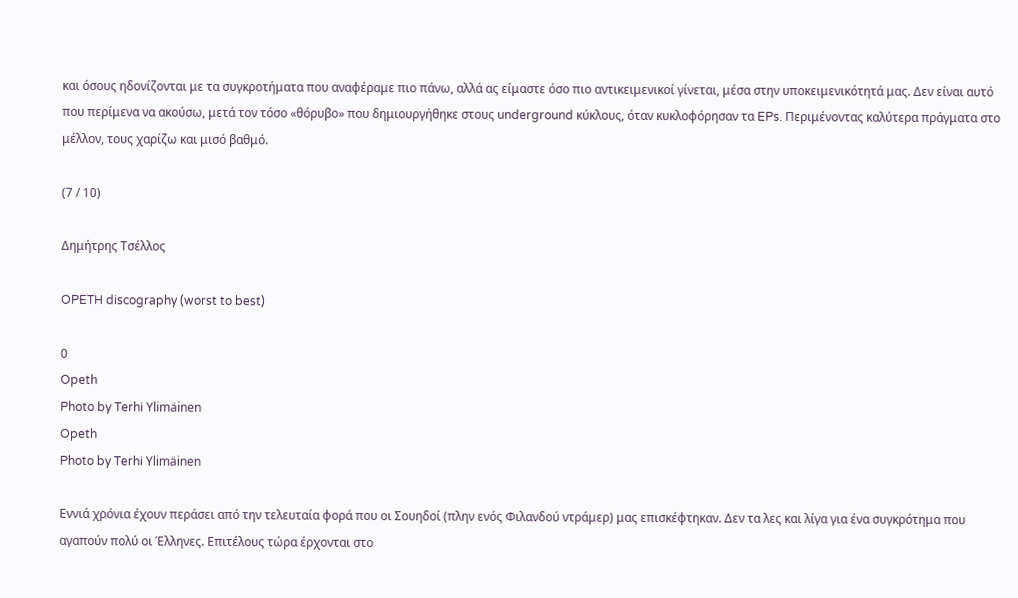και όσους ηδονίζονται με τα συγκροτήματα που αναφέραμε πιο πάνω, αλλά ας είμαστε όσο πιο αντικειμενικοί γίνεται, μέσα στην υποκειμενικότητά μας. Δεν είναι αυτό που περίμενα να ακούσω, μετά τον τόσο «θόρυβο» που δημιουργήθηκε στους underground κύκλους, όταν κυκλοφόρησαν τα EPs. Περιμένοντας καλύτερα πράγματα στο μέλλον, τους χαρίζω και μισό βαθμό.

(7 / 10)

Δημήτρης Τσέλλος

OPETH discography (worst to best)

0
Opeth
Photo by Terhi Ylimäinen
Opeth
Photo by Terhi Ylimäinen

Εννιά χρόνια έχουν περάσει από την τελευταία φορά που οι Σουηδοί (πλην ενός Φιλανδού ντράμερ) μας επισκέφτηκαν. Δεν τα λες και λίγα για ένα συγκρότημα που αγαπούν πολύ οι Έλληνες. Επιτέλους τώρα έρχονται στο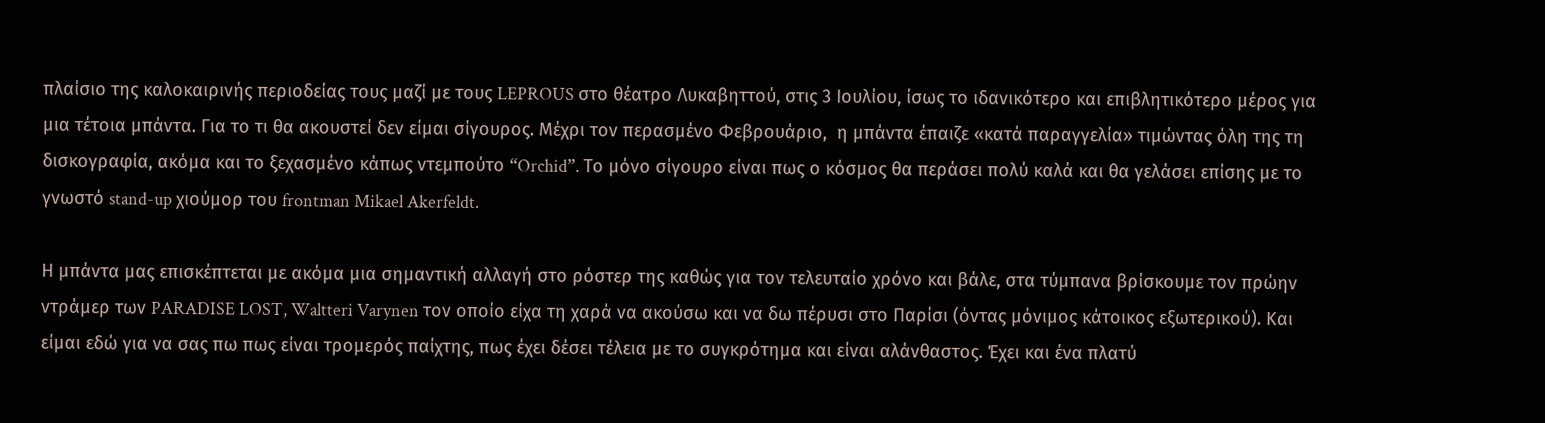πλαίσιο της καλοκαιρινής περιοδείας τους μαζί με τους LEPROUS στο θέατρο Λυκαβηττού, στις 3 Ιουλίου, ίσως το ιδανικότερο και επιβλητικότερο μέρος για μια τέτοια μπάντα. Για το τι θα ακουστεί δεν είμαι σίγουρος. Μέχρι τον περασμένο Φεβρουάριο,  η μπάντα έπαιζε «κατά παραγγελία» τιμώντας όλη της τη δισκογραφία, ακόμα και το ξεχασμένο κάπως ντεμπούτο “Orchid”. Το μόνο σίγουρο είναι πως ο κόσμος θα περάσει πολύ καλά και θα γελάσει επίσης με το γνωστό stand-up χιούμορ του frontman Mikael Akerfeldt.

Η μπάντα μας επισκέπτεται με ακόμα μια σημαντική αλλαγή στο ρόστερ της καθώς για τον τελευταίο χρόνο και βάλε, στα τύμπανα βρίσκουμε τον πρώην ντράμερ των PARADISE LOST, Waltteri Varynen τον οποίο είχα τη χαρά να ακούσω και να δω πέρυσι στο Παρίσι (όντας μόνιμος κάτοικος εξωτερικού). Και είμαι εδώ για να σας πω πως είναι τρομερός παίχτης, πως έχει δέσει τέλεια με το συγκρότημα και είναι αλάνθαστος. Έχει και ένα πλατύ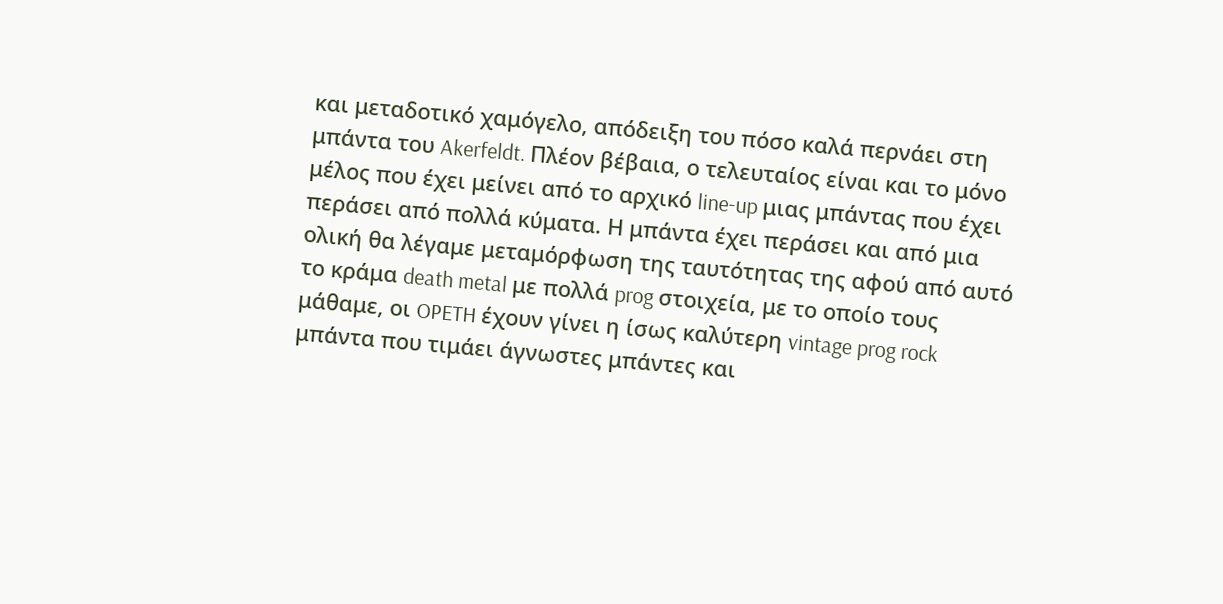και μεταδοτικό χαμόγελο, απόδειξη του πόσο καλά περνάει στη μπάντα του Akerfeldt. Πλέον βέβαια, ο τελευταίος είναι και το μόνο μέλος που έχει μείνει από το αρχικό line-up μιας μπάντας που έχει περάσει από πολλά κύματα. Η μπάντα έχει περάσει και από μια ολική θα λέγαμε μεταμόρφωση της ταυτότητας της αφού από αυτό το κράμα death metal με πολλά prog στοιχεία, με το οποίο τους μάθαμε, οι OPETH έχουν γίνει η ίσως καλύτερη vintage prog rock μπάντα που τιμάει άγνωστες μπάντες και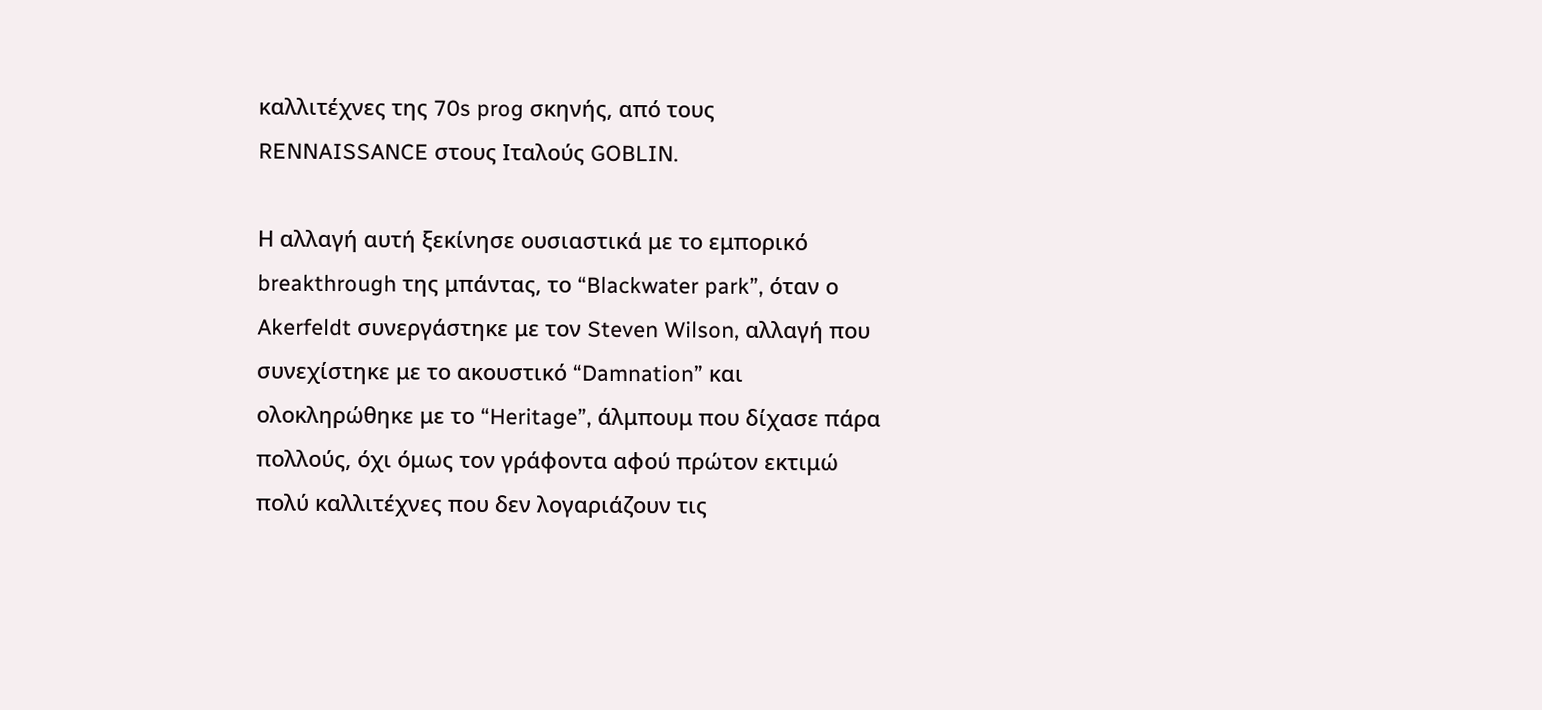καλλιτέχνες της 70s prog σκηνής, από τους RENNAISSANCE στους Ιταλούς GOBLIN.

Η αλλαγή αυτή ξεκίνησε ουσιαστικά με το εμπορικό breakthrough της μπάντας, το “Blackwater park”, όταν ο Akerfeldt συνεργάστηκε με τον Steven Wilson, αλλαγή που συνεχίστηκε με το ακουστικό “Damnation” και ολοκληρώθηκε με το “Heritage”, άλμπουμ που δίχασε πάρα πολλούς, όχι όμως τον γράφοντα αφού πρώτον εκτιμώ πολύ καλλιτέχνες που δεν λογαριάζουν τις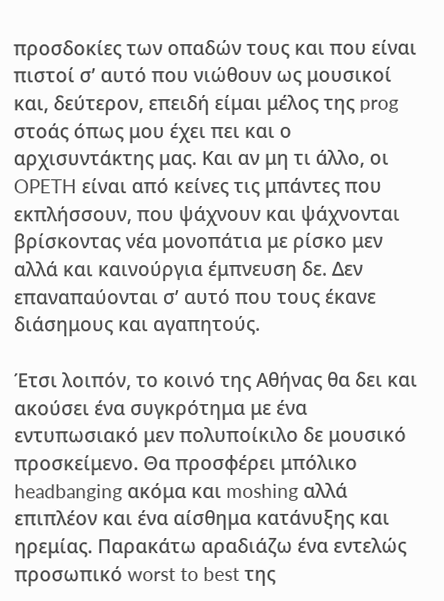προσδοκίες των οπαδών τους και που είναι πιστοί σ’ αυτό που νιώθουν ως μουσικοί και, δεύτερον, επειδή είμαι μέλος της prog στοάς όπως μου έχει πει και ο αρχισυντάκτης μας. Και αν μη τι άλλο, οι OPETH είναι από κείνες τις μπάντες που εκπλήσσουν, που ψάχνουν και ψάχνονται βρίσκοντας νέα μονοπάτια με ρίσκο μεν αλλά και καινούργια έμπνευση δε. Δεν επαναπαύονται σ’ αυτό που τους έκανε διάσημους και αγαπητούς.

Έτσι λοιπόν, το κοινό της Αθήνας θα δει και ακούσει ένα συγκρότημα με ένα εντυπωσιακό μεν πολυποίκιλο δε μουσικό προσκείμενο. Θα προσφέρει μπόλικο headbanging ακόμα και moshing αλλά επιπλέον και ένα αίσθημα κατάνυξης και ηρεμίας. Παρακάτω αραδιάζω ένα εντελώς προσωπικό worst to best της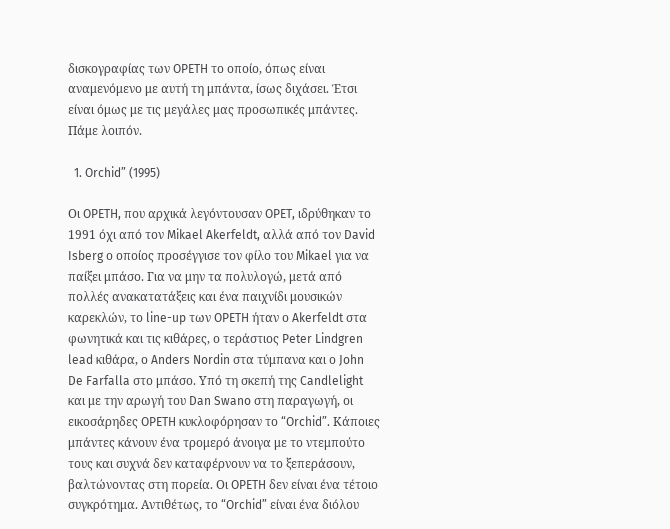δισκογραφίας των OPETH το οποίο, όπως είναι αναμενόμενο με αυτή τη μπάντα, ίσως διχάσει. Έτσι είναι όμως με τις μεγάλες μας προσωπικές μπάντες. Πάμε λοιπόν.

  1. Orchid” (1995)

Οι OPETH, που αρχικά λεγόντουσαν OPET, ιδρύθηκαν το 1991 όχι από τον Mikael Akerfeldt, αλλά από τον David Isberg ο οποίος προσέγγισε τον φίλο του Mikael για να παίξει μπάσο. Για να μην τα πολυλογώ, μετά από πολλές ανακατατάξεις και ένα παιχνίδι μουσικών καρεκλών, το line-up των OPETH ήταν ο Akerfeldt στα φωνητικά και τις κιθάρες, ο τεράστιος Peter Lindgren lead κιθάρα, ο Anders Nordin στα τύμπανα και ο John De Farfalla στο μπάσο. Υπό τη σκεπή της Candlelight και με την αρωγή του Dan Swano στη παραγωγή, οι εικοσάρηδες OPETH κυκλοφόρησαν το “Orchid”. Κάποιες μπάντες κάνουν ένα τρομερό άνοιγα με το ντεμπούτο τους και συχνά δεν καταφέρνουν να το ξεπεράσουν, βαλτώνοντας στη πορεία. Οι OPETH δεν είναι ένα τέτοιο συγκρότημα. Αντιθέτως, το “Orchid” είναι ένα διόλου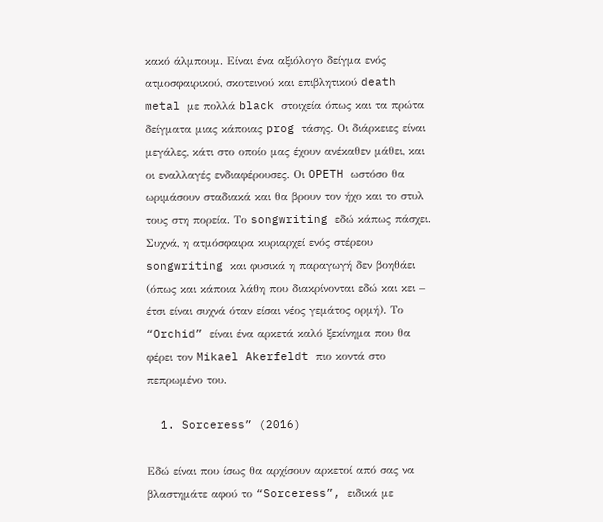κακό άλμπουμ. Είναι ένα αξιόλογο δείγμα ενός ατμοσφαιρικού, σκοτεινού και επιβλητικού death metal με πολλά black στοιχεία όπως και τα πρώτα δείγματα μιας κάποιας prog τάσης. Οι διάρκειες είναι μεγάλες, κάτι στο οποίο μας έχουν ανέκαθεν μάθει, και οι εναλλαγές ενδιαφέρουσες. Οι OPETH ωστόσο θα ωριμάσουν σταδιακά και θα βρουν τον ήχο και το στυλ τους στη πορεία. Το songwriting εδώ κάπως πάσχει. Συχνά, η ατμόσφαιρα κυριαρχεί ενός στέρεου songwriting και φυσικά η παραγωγή δεν βοηθάει (όπως και κάποια λάθη που διακρίνονται εδώ και κει – έτσι είναι συχνά όταν είσαι νέος γεμάτος ορμή). Το “Orchid” είναι ένα αρκετά καλό ξεκίνημα που θα φέρει τον Mikael Akerfeldt πιο κοντά στο πεπρωμένο του.

  1. Sorceress” (2016)

Εδώ είναι που ίσως θα αρχίσουν αρκετοί από σας να βλαστημάτε αφού το “Sorceress”, ειδικά με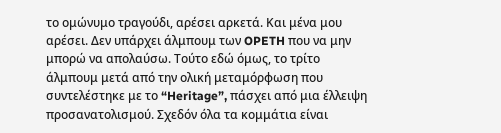το ομώνυμο τραγούδι, αρέσει αρκετά. Και μένα μου αρέσει. Δεν υπάρχει άλμπουμ των OPETH που να μην μπορώ να απολαύσω. Τούτο εδώ όμως, το τρίτο άλμπουμ μετά από την ολική μεταμόρφωση που συντελέστηκε με το “Heritage”, πάσχει από μια έλλειψη προσανατολισμού. Σχεδόν όλα τα κομμάτια είναι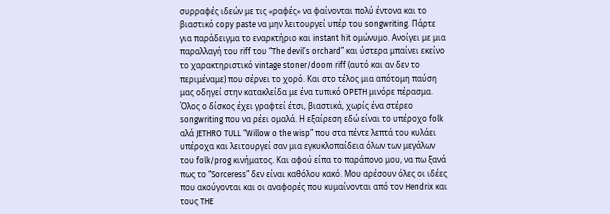συρραφές ιδεών με τις «ραφές» να φαίνονται πολύ έντονα και το βιαστικό copy paste να μην λειτουργεί υπέρ του songwriting. Πάρτε για παράδειγμα το εναρκτήριο και instant hit ομώνυμο. Ανοίγει με μια παραλλαγή του riff του “The devil’s orchard” και ύστερα μπαίνει εκείνο το χαρακτηριστικό vintage stoner/doom riff (αυτό και αν δεν το περιμέναμε) που σέρνει το χορό. Και στο τέλος μια απότομη παύση μας οδηγεί στην κατακλείδα με ένα τυπικό OPETH μινόρε πέρασμα. Όλος ο δίσκος έχει γραφτεί έτσι, βιαστικά, χωρίς ένα στέρεο songwriting που να ρέει ομαλά. Η εξαίρεση εδώ είναι το υπέροχο folk αλά JETHRO TULL “Willow o the wisp” που στα πέντε λεπτά του κυλάει υπέροχα και λειτουργεί σαν μια εγκυκλοπαίδεια όλων των μεγάλων του folk/prog κινήματος. Και αφού είπα το παράπονο μου, να πω ξανά πως το “Sorceress” δεν είναι καθόλου κακό. Μου αρέσουν όλες οι ιδέες που ακούγονται και οι αναφορές που κυμαίνονται από τον Hendrix και τους THE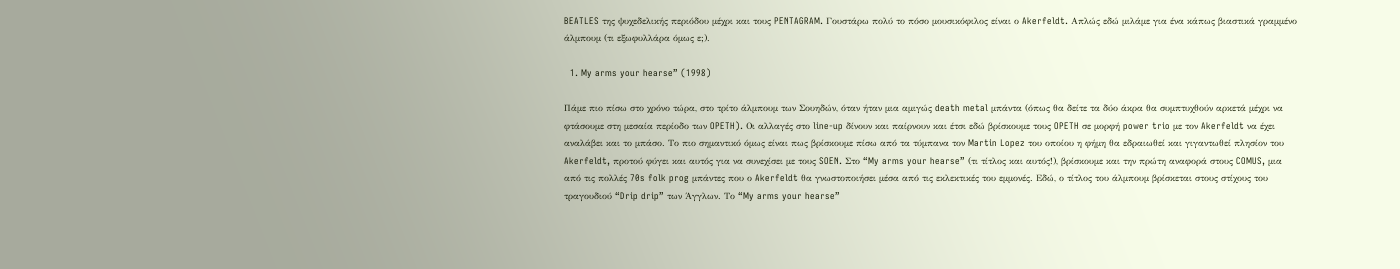BEATLES της ψυχεδελικής περιόδου μέχρι και τους PENTAGRAM. Γουστάρω πολύ το πόσο μουσικόφιλος είναι ο Akerfeldt. Απλώς εδώ μιλάμε για ένα κάπως βιαστικά γραμμένο άλμπουμ (τι εξωφυλλάρα όμως ε;).

  1. My arms your hearse” (1998)

Πάμε πιο πίσω στο χρόνο τώρα, στο τρίτο άλμπουμ των Σουηδών, όταν ήταν μια αμιγώς death metal μπάντα (όπως θα δείτε τα δύο άκρα θα συμπτυχθούν αρκετά μέχρι να φτάσουμε στη μεσαία περίοδο των OPETH). Οι αλλαγές στο line-up δίνουν και παίρνουν και έτσι εδώ βρίσκουμε τους OPETH σε μορφή power trio με τον Akerfeldt να έχει αναλάβει και το μπάσο. Το πιο σημαντικό όμως είναι πως βρίσκουμε πίσω από τα τύμπανα τον Martin Lopez του οποίου η φήμη θα εδραιωθεί και γιγαντωθεί πλησίον του Akerfeldt, προτού φύγει και αυτός για να συνεχίσει με τους SOEN. Στο “My arms your hearse” (τι τίτλος και αυτός!), βρίσκουμε και την πρώτη αναφορά στους COMUS, μια από τις πολλές 70s folk prog μπάντες που ο Akerfeldt θα γνωστοποιήσει μέσα από τις εκλεκτικές του εμμονές. Εδώ, ο τίτλος του άλμπουμ βρίσκεται στους στίχους του τραγουδιού “Drip drip” των Άγγλων. Το “My arms your hearse”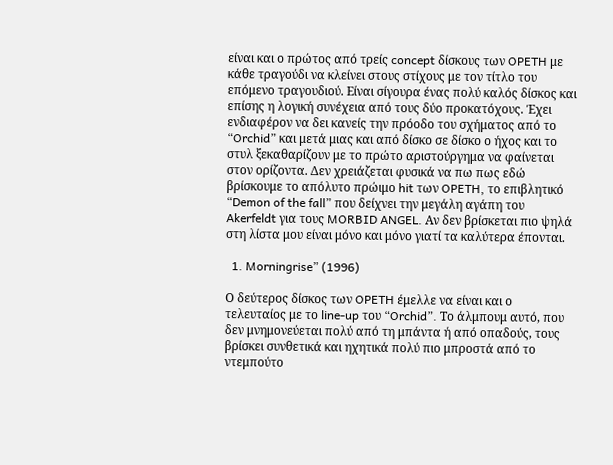είναι και ο πρώτος από τρείς concept δίσκους των OPETH με κάθε τραγούδι να κλείνει στους στίχους με τον τίτλο του επόμενο τραγουδιού. Είναι σίγουρα ένας πολύ καλός δίσκος και επίσης η λογική συνέχεια από τους δύο προκατόχους. Έχει ενδιαφέρον να δει κανείς την πρόοδο του σχήματος από το “Orchid” και μετά μιας και από δίσκο σε δίσκο ο ήχος και το στυλ ξεκαθαρίζουν με το πρώτο αριστούργημα να φαίνεται στον ορίζοντα. Δεν χρειάζεται φυσικά να πω πως εδώ βρίσκουμε το απόλυτο πρώιμο hit των OPETH, το επιβλητικό “Demon of the fall” που δείχνει την μεγάλη αγάπη του Akerfeldt για τους MORBID ANGEL. Αν δεν βρίσκεται πιο ψηλά στη λίστα μου είναι μόνο και μόνο γιατί τα καλύτερα έπονται.

  1. Morningrise” (1996)

Ο δεύτερος δίσκος των OPETH έμελλε να είναι και ο τελευταίος με το line-up του “Orchid”. Το άλμπουμ αυτό, που δεν μνημονεύεται πολύ από τη μπάντα ή από οπαδούς, τους βρίσκει συνθετικά και ηχητικά πολύ πιο μπροστά από το ντεμπούτο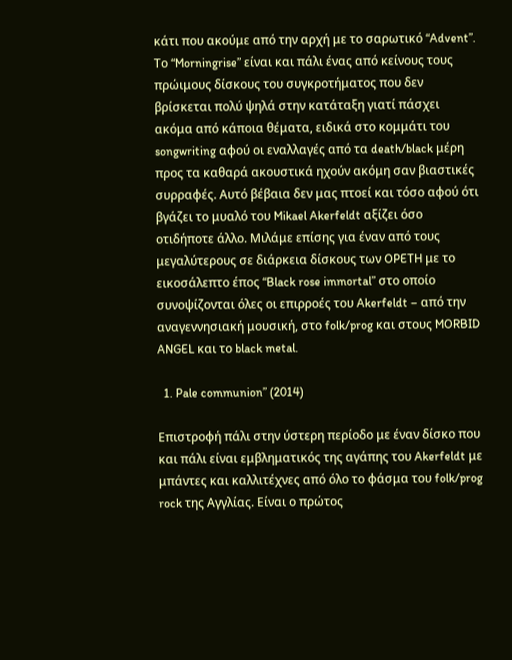κάτι που ακούμε από την αρχή με το σαρωτικό “Advent”. Το “Morningrise” είναι και πάλι ένας από κείνους τους πρώιμους δίσκους του συγκροτήματος που δεν βρίσκεται πολύ ψηλά στην κατάταξη γιατί πάσχει ακόμα από κάποια θέματα, ειδικά στο κομμάτι του songwriting αφού οι εναλλαγές από τα death/black μέρη προς τα καθαρά ακουστικά ηχούν ακόμη σαν βιαστικές συρραφές. Αυτό βέβαια δεν μας πτοεί και τόσο αφού ότι βγάζει το μυαλό του Mikael Akerfeldt αξίζει όσο οτιδήποτε άλλο. Μιλάμε επίσης για έναν από τους μεγαλύτερους σε διάρκεια δίσκους των OPETH με το εικοσάλεπτο έπος “Black rose immortal” στο οποίο συνοψίζονται όλες οι επιρροές του Akerfeldt – από την αναγεννησιακή μουσική, στο folk/prog και στους MORBID ANGEL και το black metal.

  1. Pale communion” (2014)

Επιστροφή πάλι στην ύστερη περίοδο με έναν δίσκο που και πάλι είναι εμβληματικός της αγάπης του Akerfeldt με μπάντες και καλλιτέχνες από όλο το φάσμα του folk/prog rock της Αγγλίας. Είναι ο πρώτος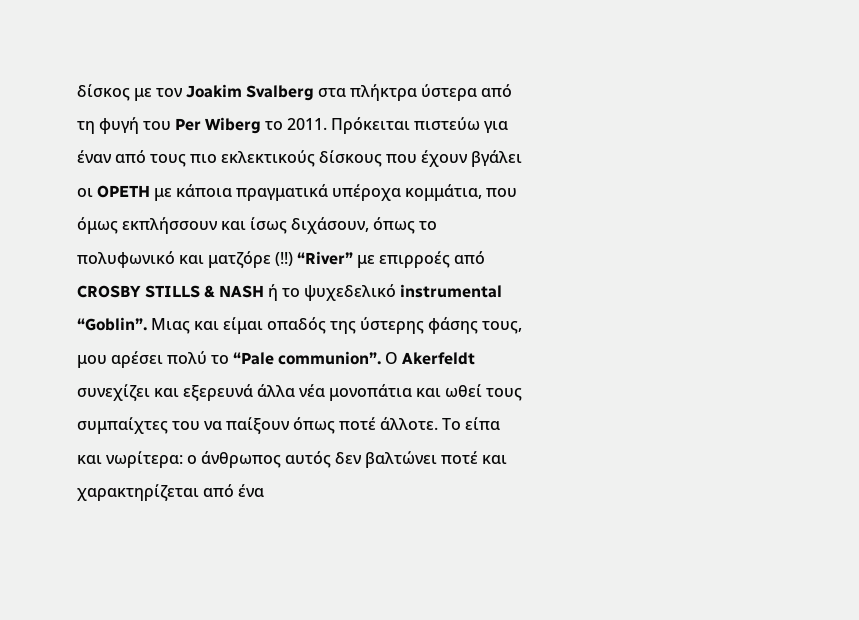δίσκος με τον Joakim Svalberg στα πλήκτρα ύστερα από τη φυγή του Per Wiberg το 2011. Πρόκειται πιστεύω για έναν από τους πιο εκλεκτικούς δίσκους που έχουν βγάλει οι OPETH με κάποια πραγματικά υπέροχα κομμάτια, που όμως εκπλήσσουν και ίσως διχάσουν, όπως το πολυφωνικό και ματζόρε (!!) “River” με επιρροές από CROSBY STILLS & NASH ή το ψυχεδελικό instrumental “Goblin”. Μιας και είμαι οπαδός της ύστερης φάσης τους, μου αρέσει πολύ το “Pale communion”. Ο Akerfeldt συνεχίζει και εξερευνά άλλα νέα μονοπάτια και ωθεί τους συμπαίχτες του να παίξουν όπως ποτέ άλλοτε. Το είπα και νωρίτερα: ο άνθρωπος αυτός δεν βαλτώνει ποτέ και χαρακτηρίζεται από ένα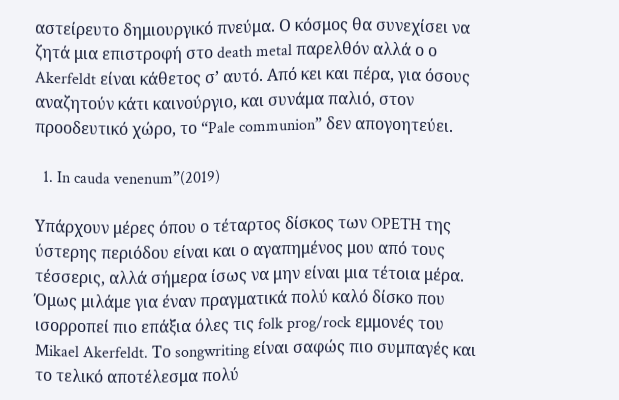αστείρευτο δημιουργικό πνεύμα. Ο κόσμος θα συνεχίσει να ζητά μια επιστροφή στο death metal παρελθόν αλλά ο ο Akerfeldt είναι κάθετος σ’ αυτό. Από κει και πέρα, για όσους αναζητούν κάτι καινούργιο, και συνάμα παλιό, στον προοδευτικό χώρο, το “Pale communion” δεν απογοητεύει.

  1. In cauda venenum”(2019)

Υπάρχουν μέρες όπου ο τέταρτος δίσκος των OPETH της ύστερης περιόδου είναι και ο αγαπημένος μου από τους τέσσερις, αλλά σήμερα ίσως να μην είναι μια τέτοια μέρα. Όμως μιλάμε για έναν πραγματικά πολύ καλό δίσκο που ισορροπεί πιο επάξια όλες τις folk prog/rock εμμονές του Mikael Akerfeldt. Το songwriting είναι σαφώς πιο συμπαγές και το τελικό αποτέλεσμα πολύ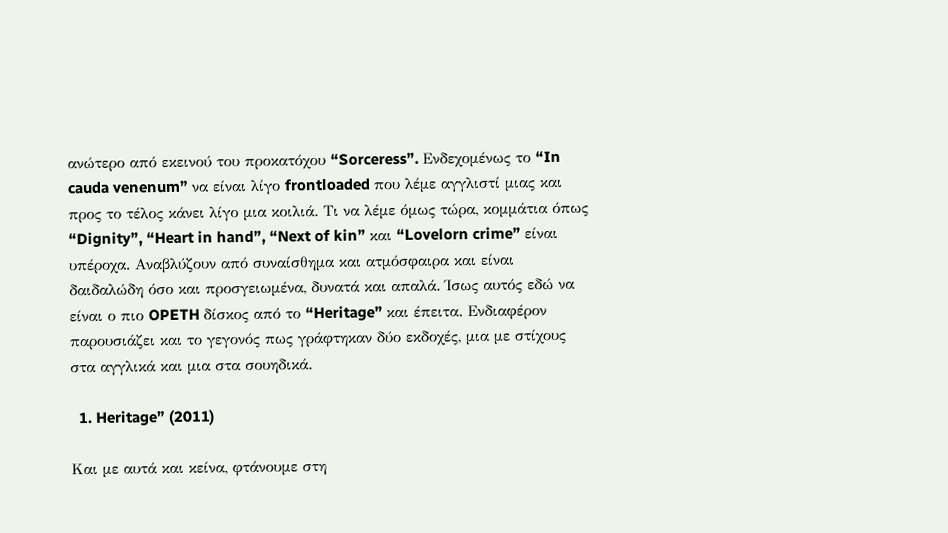ανώτερο από εκεινού του προκατόχου “Sorceress”. Ενδεχομένως το “In cauda venenum” να είναι λίγο frontloaded που λέμε αγγλιστί μιας και προς το τέλος κάνει λίγο μια κοιλιά. Τι να λέμε όμως τώρα, κομμάτια όπως “Dignity”, “Heart in hand”, “Next of kin” και “Lovelorn crime” είναι υπέροχα. Αναβλύζουν από συναίσθημα και ατμόσφαιρα και είναι δαιδαλώδη όσο και προσγειωμένα, δυνατά και απαλά. Ίσως αυτός εδώ να είναι ο πιο OPETH δίσκος από το “Heritage” και έπειτα. Ενδιαφέρον παρουσιάζει και το γεγονός πως γράφτηκαν δύο εκδοχές, μια με στίχους στα αγγλικά και μια στα σουηδικά.

  1. Heritage” (2011)

Και με αυτά και κείνα, φτάνουμε στη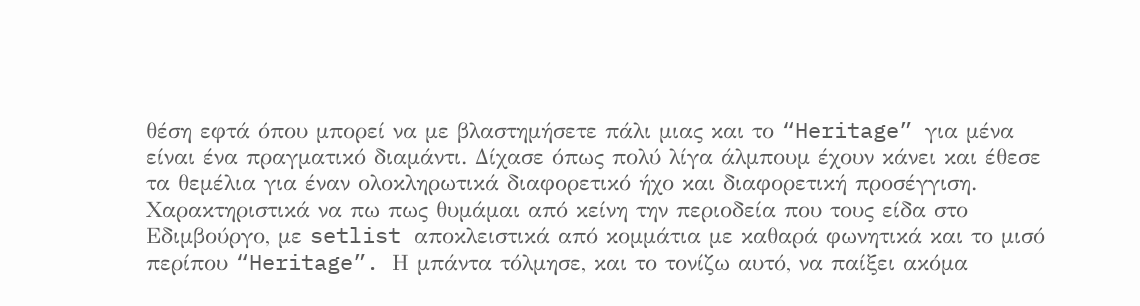θέση εφτά όπου μπορεί να με βλαστημήσετε πάλι μιας και το “Heritage” για μένα είναι ένα πραγματικό διαμάντι. Δίχασε όπως πολύ λίγα άλμπουμ έχουν κάνει και έθεσε τα θεμέλια για έναν ολοκληρωτικά διαφορετικό ήχο και διαφορετική προσέγγιση. Χαρακτηριστικά να πω πως θυμάμαι από κείνη την περιοδεία που τους είδα στο Εδιμβούργο, με setlist αποκλειστικά από κομμάτια με καθαρά φωνητικά και το μισό περίπου “Heritage”. Η μπάντα τόλμησε, και το τονίζω αυτό, να παίξει ακόμα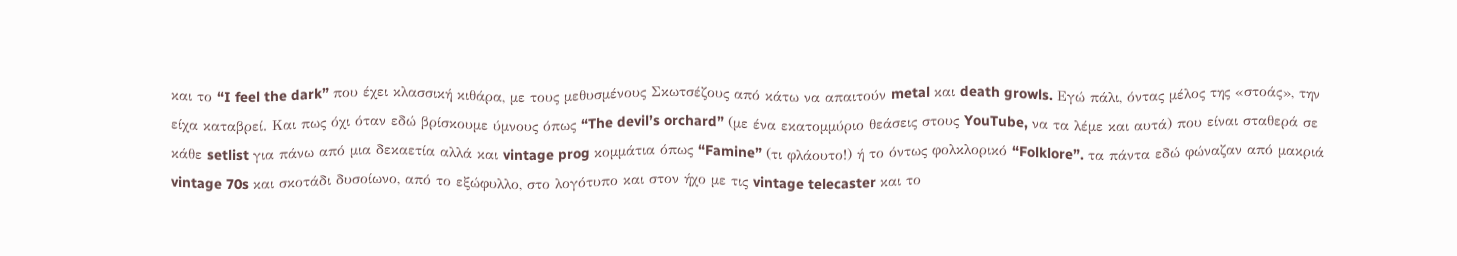και το “I feel the dark” που έχει κλασσική κιθάρα, με τους μεθυσμένους Σκωτσέζους από κάτω να απαιτούν metal και death growls. Εγώ πάλι, όντας μέλος της «στοάς», την είχα καταβρεί. Και πως όχι όταν εδώ βρίσκουμε ύμνους όπως “The devil’s orchard” (με ένα εκατομμύριο θεάσεις στους YouTube, να τα λέμε και αυτά) που είναι σταθερά σε κάθε setlist για πάνω από μια δεκαετία αλλά και vintage prog κομμάτια όπως “Famine” (τι φλάουτο!) ή το όντως φολκλορικό “Folklore”. τα πάντα εδώ φώναζαν από μακριά vintage 70s και σκοτάδι δυσοίωνο, από το εξώφυλλο, στο λογότυπο και στον ήχο με τις vintage telecaster και το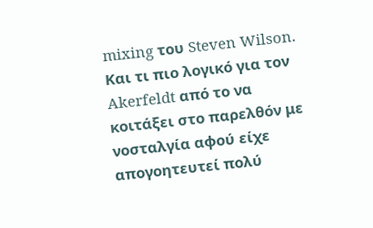mixing του Steven Wilson. Και τι πιο λογικό για τον Akerfeldt από το να κοιτάξει στο παρελθόν με νοσταλγία αφού είχε απογοητευτεί πολύ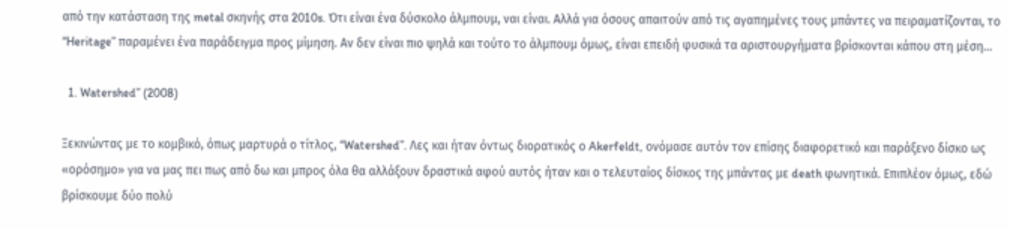από την κατάσταση της metal σκηνής στα 2010s. Ότι είναι ένα δύσκολο άλμπουμ, ναι είναι. Αλλά για όσους απαιτούν από τις αγαπημένες τους μπάντες να πειραματίζονται, το “Heritage” παραμένει ένα παράδειγμα προς μίμηση. Αν δεν είναι πιο ψηλά και τούτο το άλμπουμ όμως, είναι επειδή φυσικά τα αριστουργήματα βρίσκονται κάπου στη μέση…

  1. Watershed” (2008)

Ξεκινώντας με το κομβικό, όπως μαρτυρά ο τίτλος, “Watershed”. Λες και ήταν όντως διορατικός ο Akerfeldt, ονόμασε αυτόν τον επίσης διαφορετικό και παράξενο δίσκο ως «ορόσημο» για να μας πει πως από δω και μπρος όλα θα αλλάξουν δραστικά αφού αυτός ήταν και ο τελευταίος δίσκος της μπάντας με death φωνητικά. Επιπλέον όμως, εδώ βρίσκουμε δύο πολύ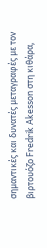σημαντικές και δυνατές μεταγραφές με τον βιρτουόζο Fredrik Akesson στη κιθάρα,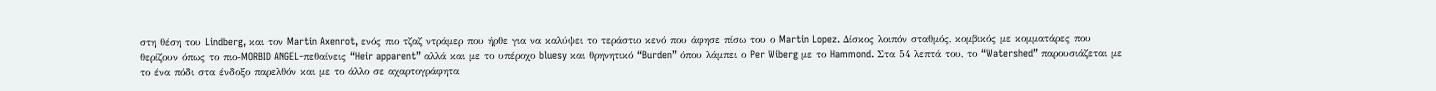στη θέση του Lindberg, και τον Martin Axenrot, ενός πιο τζαζ ντράμερ που ήρθε για να καλύψει το τεράστιο κενό που άφησε πίσω του ο Martin Lopez. Δίσκος λοιπόν σταθμός, κομβικός με κομματάρες που θερίζουν όπως το πιο-MORBID ANGEL-πεθαίνεις “Heir apparent” αλλά και με το υπέροχο bluesy και θρηνητικό “Burden” όπου λάμπει ο Per Wiberg με το Hammond. Στα 54 λεπτά του, το “Watershed” παρουσιάζεται με το ένα πόδι στα ένδοξο παρελθόν και με το άλλο σε αχαρτογράφητα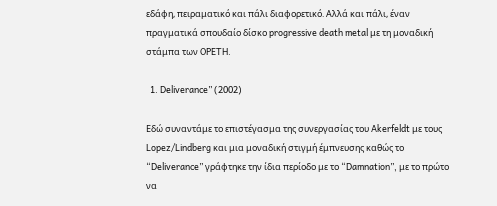εδάφη, πειραματικό και πάλι διαφορετικό. Αλλά και πάλι, έναν πραγματικά σπουδαίο δίσκο progressive death metal με τη μοναδική στάμπα των OPETH.

  1. Deliverance” (2002)

Εδώ συναντάμε το επιστέγασμα της συνεργασίας του Akerfeldt με τους Lopez/Lindberg και μια μοναδική στιγμή έμπνευσης καθώς το “Deliverance” γράφτηκε την ίδια περίοδο με το “Damnation”, με το πρώτο να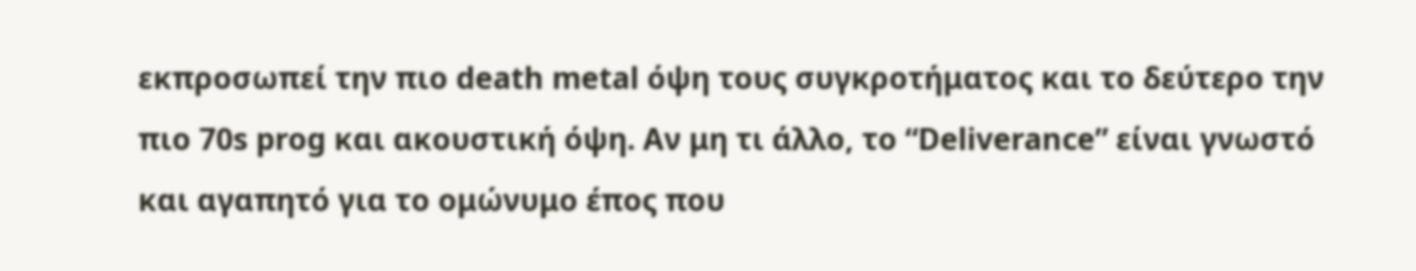εκπροσωπεί την πιο death metal όψη τους συγκροτήματος και το δεύτερο την πιο 70s prog και ακουστική όψη. Αν μη τι άλλο, το “Deliverance” είναι γνωστό και αγαπητό για το ομώνυμο έπος που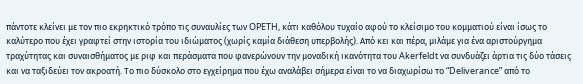πάντοτε κλείνει με τον πιο εκρηκτικό τρόπο τις συναυλίες των OPETH, κάτι καθόλου τυχαίο αφού το κλείσιμο του κομματιού είναι ίσως το καλύτερο που έχει γραφτεί στην ιστορία του ιδιώματος (χωρίς καμία διάθεση υπερβολής). Από κει και πέρα, μιλάμε για ένα αριστούργημα τραχύτητας και συναισθήματος με ριφ και περάσματα που φανερώνουν την μοναδική ικανότητα του Akerfeldt να συνδυάζει άρτια τις δύο τάσεις και να ταξιδεύει τον ακροατή. Το πιο δύσκολο στο εγχείρημα που έχω αναλάβει σήμερα είναι το να διαχωρίσω το “Deliverance” από το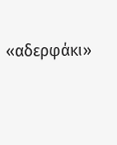«αδερφάκι»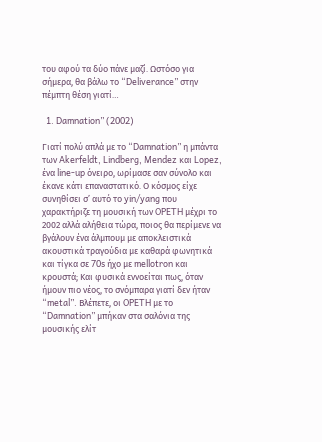του αφού τα δύο πάνε μαζί. Ωστόσο για σήμερα, θα βάλω το “Deliverance” στην πέμπτη θέση γιατί…

  1. Damnation” (2002)

Γιατί πολύ απλά με το “Damnation” η μπάντα των Akerfeldt, Lindberg, Mendez και Lopez, ένα line-up όνειρο, ωρίμασε σαν σύνολο και έκανε κάτι επαναστατικό. Ο κόσμος είχε συνηθίσει σ’ αυτό το yin/yang που χαρακτήριζε τη μουσική των OPETH μέχρι το 2002 αλλά αλήθεια τώρα, ποιος θα περίμενε να βγάλουν ένα άλμπουμ με αποκλειστικά ακουστικά τραγούδια με καθαρά φωνητικά και τίγκα σε 70s ήχο με mellotron και κρουστά; Και φυσικά εννοείται πως, όταν ήμουν πιο νέος, το σνόμπαρα γιατί δεν ήταν “metal”. Βλέπετε, οι OPETH με το “Damnation” μπήκαν στα σαλόνια της μουσικής ελίτ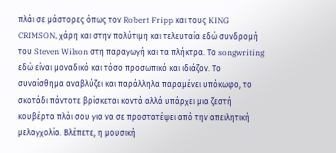πλάι σε μάστορες όπως τον Robert Fripp και τους KING CRIMSON, χάρη και στην πολύτιμη και τελευταία εδώ συνδρομή του Steven Wilson στη παραγωγή και τα πλήκτρα. Το songwriting εδώ είναι μοναδικό και τόσο προσωπικό και ιδιάζον. Το συναίσθημα αναβλύζει και παράλληλα παραμένει υπόκωφο, το σκοτάδι πάντοτε βρίσκεται κοντά αλλά υπάρχει μια ζεστή κουβέρτα πλάι σου για να σε προστατέψει από την απειλητική μελαγχολία. Βλέπετε, η μουσική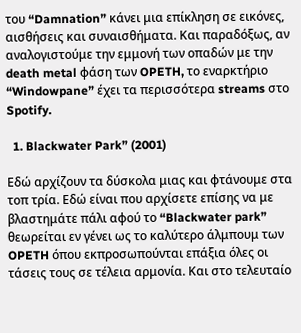του “Damnation” κάνει μια επίκληση σε εικόνες, αισθήσεις και συναισθήματα. Και παραδόξως, αν αναλογιστούμε την εμμονή των οπαδών με την death metal φάση των OPETH, το εναρκτήριο “Windowpane” έχει τα περισσότερα streams στο Spotify.

  1. Blackwater Park” (2001)

Εδώ αρχίζουν τα δύσκολα μιας και φτάνουμε στα τοπ τρία. Εδώ είναι που αρχίσετε επίσης να με βλαστημάτε πάλι αφού το “Blackwater park” θεωρείται εν γένει ως το καλύτερο άλμπουμ των OPETH όπου εκπροσωπούνται επάξια όλες οι τάσεις τους σε τέλεια αρμονία. Και στο τελευταίο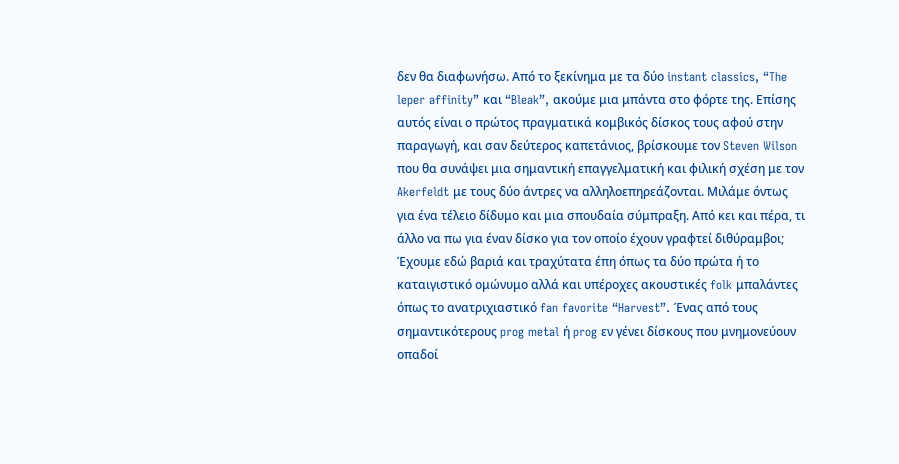δεν θα διαφωνήσω. Από το ξεκίνημα με τα δύο instant classics, “The leper affinity” και “Bleak”, ακούμε μια μπάντα στο φόρτε της. Επίσης αυτός είναι ο πρώτος πραγματικά κομβικός δίσκος τους αφού στην παραγωγή, και σαν δεύτερος καπετάνιος, βρίσκουμε τον Steven Wilson που θα συνάψει μια σημαντική επαγγελματική και φιλική σχέση με τον Akerfeldt με τους δύο άντρες να αλληλοεπηρεάζονται. Μιλάμε όντως για ένα τέλειο δίδυμο και μια σπουδαία σύμπραξη. Από κει και πέρα, τι άλλο να πω για έναν δίσκο για τον οποίο έχουν γραφτεί διθύραμβοι; Έχουμε εδώ βαριά και τραχύτατα έπη όπως τα δύο πρώτα ή το καταιγιστικό ομώνυμο αλλά και υπέροχες ακουστικές folk μπαλάντες όπως το ανατριχιαστικό fan favorite “Harvest”. Ένας από τους σημαντικότερους prog metal ή prog εν γένει δίσκους που μνημονεύουν οπαδοί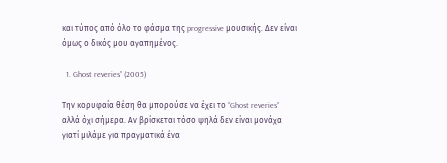και τύπος από όλο το φάσμα της progressive μουσικής. Δεν είναι όμως ο δικός μου αγαπημένος.

  1. Ghost reveries” (2005)

Την κορυφαία θέση θα μπορούσε να έχει το “Ghost reveries” αλλά όχι σήμερα. Αν βρίσκεται τόσο ψηλά δεν είναι μονάχα γιατί μιλάμε για πραγματικά ένα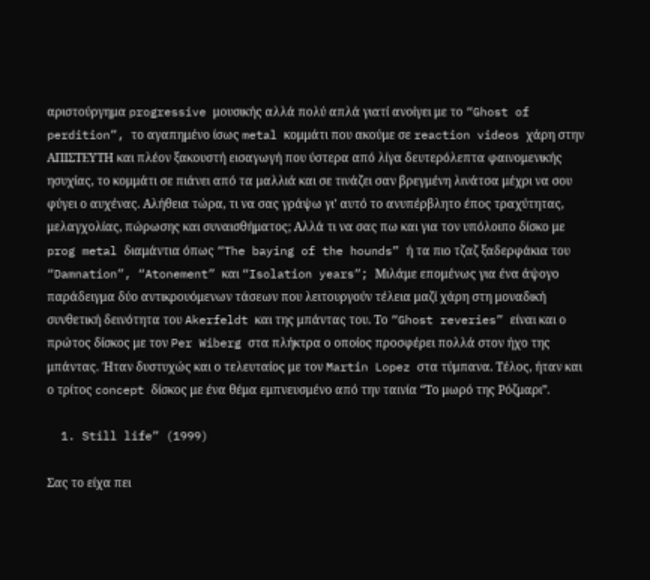αριστούργημα progressive μουσικής αλλά πολύ απλά γιατί ανοίγει με το “Ghost of perdition”, το αγαπημένο ίσως metal κομμάτι που ακούμε σε reaction videos χάρη στην ΑΠΙΣΤΕΥΤΗ και πλέον ξακουστή εισαγωγή που ύστερα από λίγα δευτερόλεπτα φαινομενικής ησυχίας, το κομμάτι σε πιάνει από τα μαλλιά και σε τινάζει σαν βρεγμένη λινάτσα μέχρι να σου φύγει ο αυχένας. Αλήθεια τώρα, τι να σας γράψω γι’ αυτό το ανυπέρβλητο έπος τραχύτητας, μελαγχολίας, πώρωσης και συναισθήματος; Αλλά τι να σας πω και για τον υπόλοιπο δίσκο με prog metal διαμάντια όπως “The baying of the hounds” ή τα πιο τζαζ ξαδερφάκια του “Damnation”, “Atonement” και “Isolation years”; Μιλάμε επομένως για ένα άψογο παράδειγμα δύο αντικρουόμενων τάσεων που λειτουργούν τέλεια μαζί χάρη στη μοναδική συνθετική δεινότητα του Akerfeldt και της μπάντας του. Το “Ghost reveries” είναι και ο πρώτος δίσκος με τον Per Wiberg στα πλήκτρα ο οποίος προσφέρει πολλά στον ήχο της μπάντας. Ήταν δυστυχώς και ο τελευταίος με τον Martin Lopez στα τύμπανα. Τέλος, ήταν και ο τρίτος concept δίσκος με ένα θέμα εμπνευσμένο από την ταινία “Το μωρό της Ρόζμαρι”.

  1. Still life” (1999)

Σας το είχα πει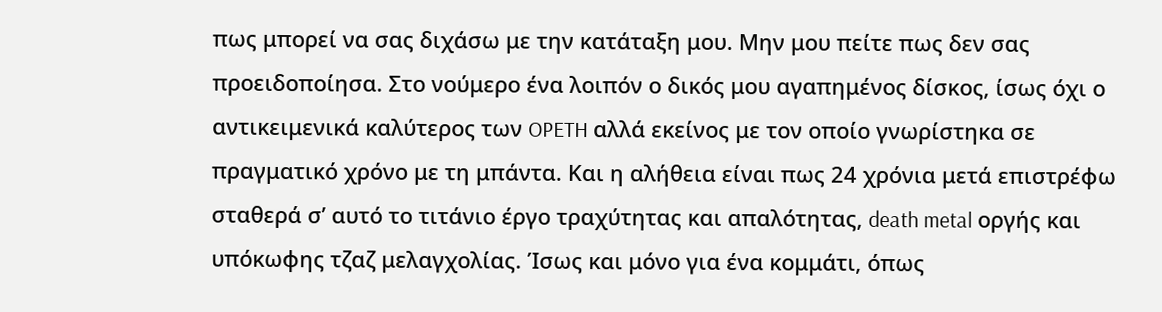πως μπορεί να σας διχάσω με την κατάταξη μου. Μην μου πείτε πως δεν σας προειδοποίησα. Στο νούμερο ένα λοιπόν ο δικός μου αγαπημένος δίσκος, ίσως όχι ο αντικειμενικά καλύτερος των OPETH αλλά εκείνος με τον οποίο γνωρίστηκα σε πραγματικό χρόνο με τη μπάντα. Και η αλήθεια είναι πως 24 χρόνια μετά επιστρέφω σταθερά σ’ αυτό το τιτάνιο έργο τραχύτητας και απαλότητας, death metal οργής και υπόκωφης τζαζ μελαγχολίας. Ίσως και μόνο για ένα κομμάτι, όπως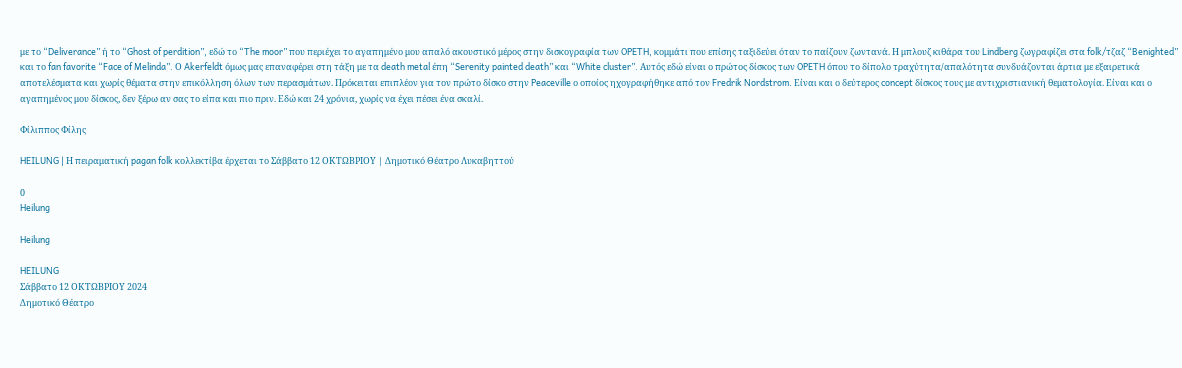με το “Deliverance” ή το “Ghost of perdition”, εδώ το “The moor” που περιέχει το αγαπημένο μου απαλό ακουστικό μέρος στην δισκογραφία των OPETH, κομμάτι που επίσης ταξιδεύει όταν το παίζουν ζωντανά. Η μπλουζ κιθάρα του Lindberg ζωγραφίζει στα folk/τζαζ “Benighted” και το fan favorite “Face of Melinda”. Ο Akerfeldt όμως μας επαναφέρει στη τάξη με τα death metal έπη “Serenity painted death” και “White cluster”. Αυτός εδώ είναι ο πρώτος δίσκος των OPETH όπου το δίπολο τραχύτητα/απαλότητα συνδυάζονται άρτια με εξαιρετικά αποτελέσματα και χωρίς θέματα στην επικόλληση όλων των περασμάτων. Πρόκειται επιπλέον για τον πρώτο δίσκο στην Peaceville ο οποίος ηχογραφήθηκε από τον Fredrik Nordstrom. Είναι και ο δεύτερος concept δίσκος τους με αντιχριστιανική θεματολογία. Είναι και ο αγαπημένος μου δίσκος, δεν ξέρω αν σας το είπα και πιο πριν. Εδώ και 24 χρόνια, χωρίς να έχει πέσει ένα σκαλί.

Φίλιππος Φίλης

HEILUNG | Η πειραματική pagan folk κολλεκτίβα έρχεται το Σάββατο 12 ΟΚΤΩΒΡΙΟΥ | Δημοτικό Θέατρο Λυκαβηττού

0
Heilung

Heilung

HEILUNG
Σάββατο 12 ΟΚΤΩΒΡΙΟΥ 2024
Δημοτικό Θέατρο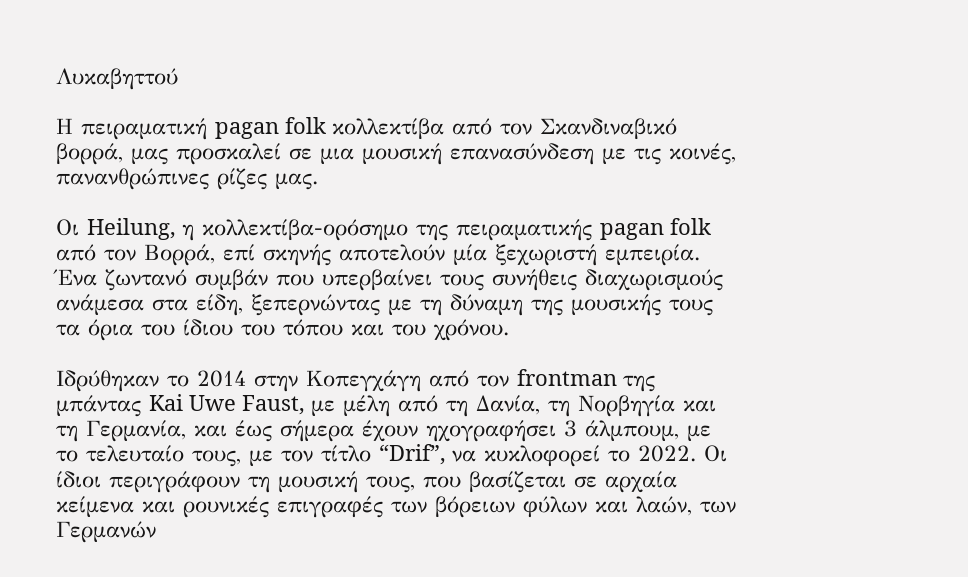Λυκαβηττού

Η πειραματική pagan folk κολλεκτίβα από τον Σκανδιναβικό βορρά, μας προσκαλεί σε μια μουσική επανασύνδεση με τις κοινές, πανανθρώπινες ρίζες μας.

Οι Heilung, η κολλεκτίβα-ορόσημο της πειραματικής pagan folk από τον Βορρά, επί σκηνής αποτελούν μία ξεχωριστή εμπειρία. Ένα ζωντανό συμβάν που υπερβαίνει τους συνήθεις διαχωρισμούς ανάμεσα στα είδη, ξεπερνώντας με τη δύναμη της μουσικής τους τα όρια του ίδιου του τόπου και του χρόνου.

Ιδρύθηκαν το 2014 στην Κοπεγχάγη από τον frontman της μπάντας Kai Uwe Faust, με μέλη από τη Δανία, τη Νορβηγία και τη Γερμανία, και έως σήμερα έχουν ηχογραφήσει 3 άλμπουμ, με το τελευταίο τους, με τον τίτλο “Drif”, να κυκλοφορεί το 2022. Οι ίδιοι περιγράφουν τη μουσική τους, που βασίζεται σε αρχαία κείμενα και ρουνικές επιγραφές των βόρειων φύλων και λαών, των Γερμανών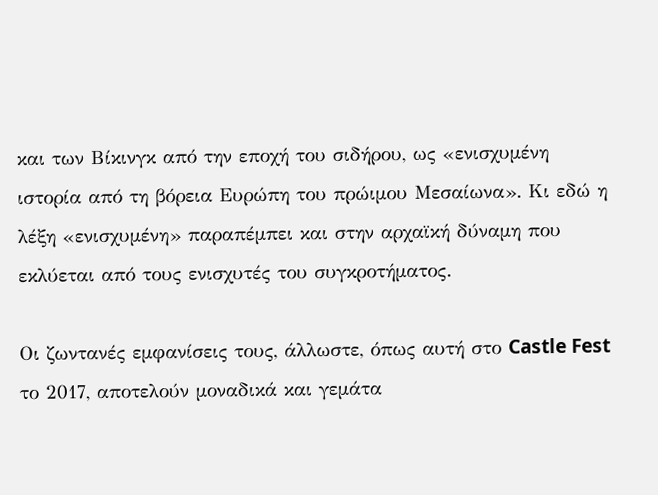και των Βίκινγκ από την εποχή του σιδήρου, ως «ενισχυμένη ιστορία από τη βόρεια Ευρώπη του πρώιμου Μεσαίωνα». Κι εδώ η λέξη «ενισχυμένη» παραπέμπει και στην αρχαϊκή δύναμη που εκλύεται από τους ενισχυτές του συγκροτήματος.

Οι ζωντανές εμφανίσεις τους, άλλωστε, όπως αυτή στο Castle Fest το 2017, αποτελούν μοναδικά και γεμάτα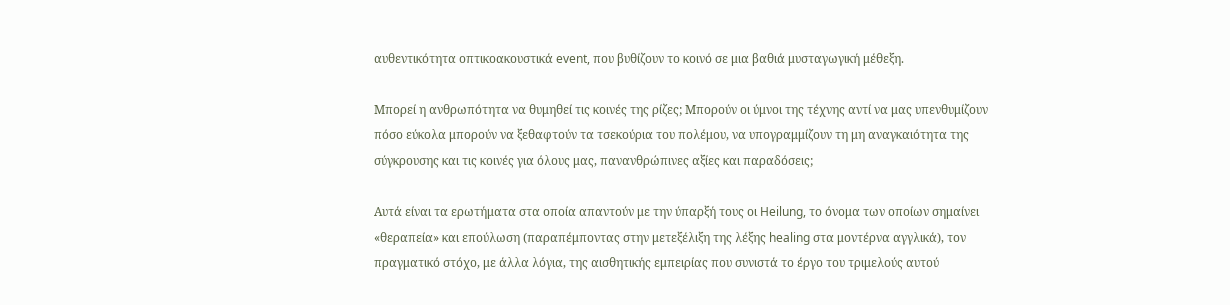αυθεντικότητα οπτικοακουστικά event, που βυθίζουν το κοινό σε μια βαθιά μυσταγωγική μέθεξη.

Μπορεί η ανθρωπότητα να θυμηθεί τις κοινές της ρίζες; Μπορούν οι ύμνοι της τέχνης αντί να μας υπενθυμίζουν πόσο εύκολα μπορούν να ξεθαφτούν τα τσεκούρια του πολέμου, να υπογραμμίζουν τη μη αναγκαιότητα της σύγκρουσης και τις κοινές για όλους μας, πανανθρώπινες αξίες και παραδόσεις;

Αυτά είναι τα ερωτήματα στα οποία απαντούν με την ύπαρξή τους οι Heilung, το όνομα των οποίων σημαίνει «θεραπεία» και επούλωση (παραπέμποντας στην μετεξέλιξη της λέξης healing στα μοντέρνα αγγλικά), τον πραγματικό στόχο, με άλλα λόγια, της αισθητικής εμπειρίας που συνιστά το έργο του τριμελούς αυτού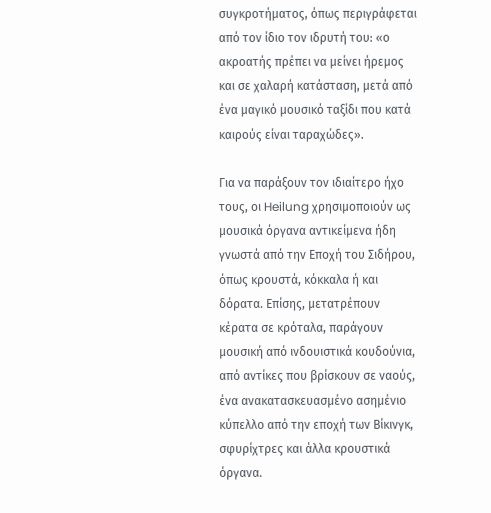συγκροτήματος, όπως περιγράφεται από τον ίδιο τον ιδρυτή του: «ο ακροατής πρέπει να μείνει ήρεμος και σε χαλαρή κατάσταση, μετά από ένα μαγικό μουσικό ταξίδι που κατά καιρούς είναι ταραχώδες».

Για να παράξουν τον ιδιαίτερο ήχο τους, οι Heilung χρησιμοποιoύν ως μουσικά όργανα αντικείμενα ήδη γνωστά από την Εποχή του Σιδήρου, όπως κρουστά, κόκκαλα ή και δόρατα. Επίσης, μετατρέπουν κέρατα σε κρόταλα, παράγουν μουσική από ινδουιστικά κουδούνια, από αντίκες που βρίσκουν σε ναούς, ένα ανακατασκευασμένο ασημένιο κύπελλο από την εποχή των Βίκινγκ, σφυρίχτρες και άλλα κρουστικά όργανα.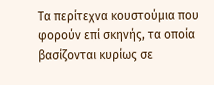Τα περίτεχνα κουστούμια που φορούν επί σκηνής, τα οποία βασίζονται κυρίως σε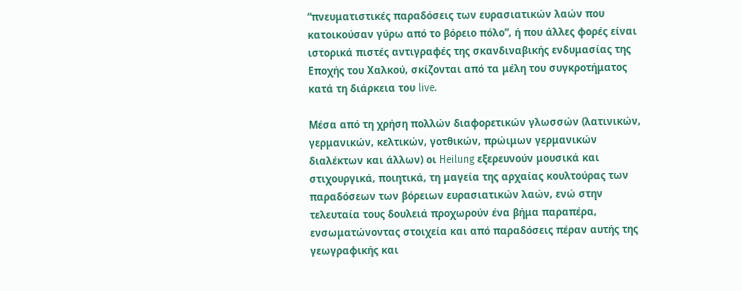“πνευματιστικές παραδόσεις των ευρασιατικών λαών που κατοικούσαν γύρω από το βόρειο πόλο”, ή που άλλες φορές είναι ιστορικά πιστές αντιγραφές της σκανδιναβικής ενδυμασίας της Εποχής του Χαλκού, σκίζονται από τα μέλη του συγκροτήματος κατά τη διάρκεια του live.

Μέσα από τη χρήση πολλών διαφορετικών γλωσσών (λατινικών, γερμανικών, κελτικών, γοτθικών, πρώιμων γερμανικών διαλέκτων και άλλων) οι Heilung εξερευνούν μουσικά και στιχουργικά, ποιητικά, τη μαγεία της αρχαίας κουλτούρας των παραδόσεων των βόρειων ευρασιατικών λαών, ενώ στην τελευταία τους δουλειά προχωρούν ένα βήμα παραπέρα, ενσωματώνοντας στοιχεία και από παραδόσεις πέραν αυτής της γεωγραφικής και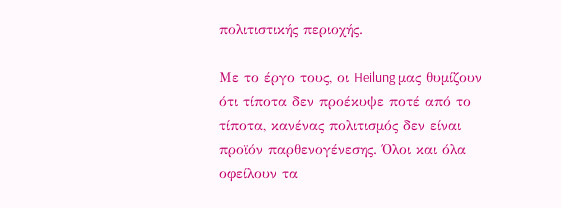πολιτιστικής περιοχής.

Με το έργο τους, οι Heilung μας θυμίζουν ότι τίποτα δεν προέκυψε ποτέ από το τίποτα, κανένας πολιτισμός δεν είναι προϊόν παρθενογένεσης. Όλοι και όλα οφείλουν τα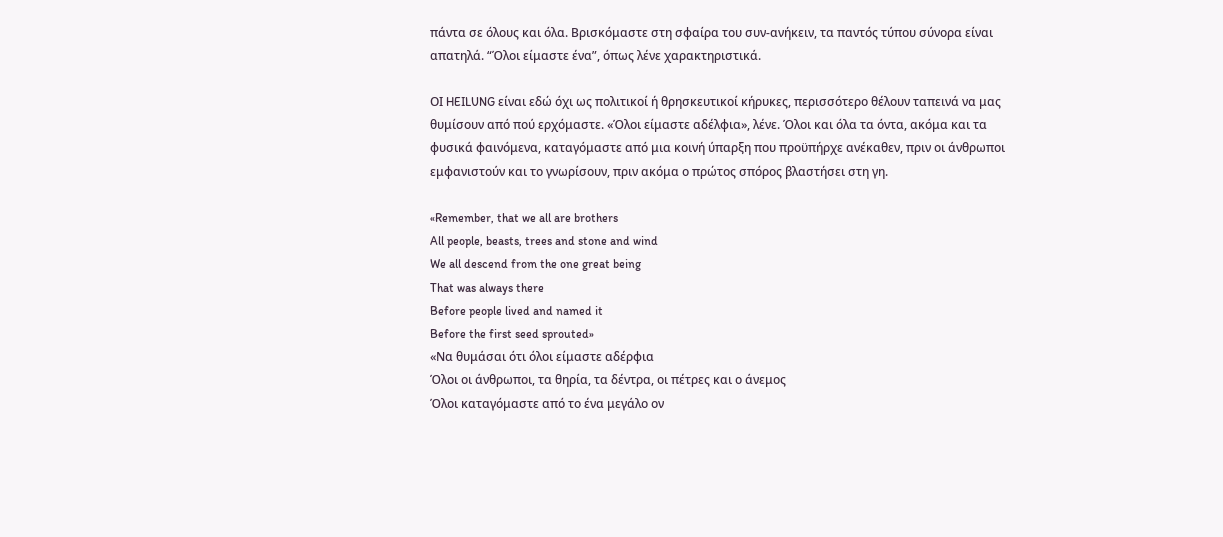πάντα σε όλους και όλα. Βρισκόμαστε στη σφαίρα του συν-ανήκειν, τα παντός τύπου σύνορα είναι απατηλά. “Όλοι είμαστε ένα”, όπως λένε χαρακτηριστικά.

ΟΙ HEILUNG είναι εδώ όχι ως πολιτικοί ή θρησκευτικοί κήρυκες, περισσότερο θέλουν ταπεινά να μας θυμίσουν από πού ερχόμαστε. «Όλοι είμαστε αδέλφια», λένε. Όλοι και όλα τα όντα, ακόμα και τα φυσικά φαινόμενα, καταγόμαστε από μια κοινή ύπαρξη που προϋπήρχε ανέκαθεν, πριν οι άνθρωποι εμφανιστούν και το γνωρίσουν, πριν ακόμα ο πρώτος σπόρος βλαστήσει στη γη.

«Remember, that we all are brothers
All people, beasts, trees and stone and wind
We all descend from the one great being
That was always there
Before people lived and named it
Before the first seed sprouted»
«Να θυμάσαι ότι όλοι είμαστε αδέρφια
Όλοι οι άνθρωποι, τα θηρία, τα δέντρα, οι πέτρες και ο άνεμος
Όλοι καταγόμαστε από το ένα μεγάλο ον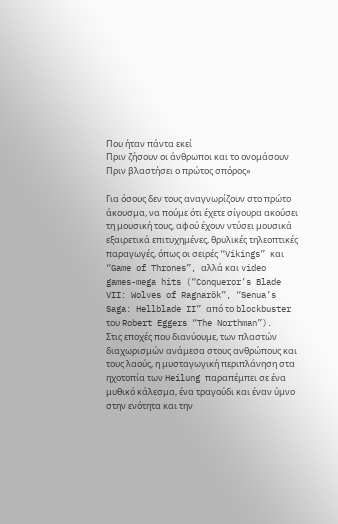Που ήταν πάντα εκεί
Πριν ζήσουν οι άνθρωποι και το ονομάσουν
Πριν βλαστήσει ο πρώτος σπόρος»

Για όσους δεν τους αναγνωρίζουν στο πρώτο άκουσμα, να πούμε ότι έχετε σίγουρα ακούσει τη μουσική τους, αφού έχουν ντύσει μουσικά εξαιρετικά επιτυχημένες, θρυλικές τηλεοπτικές παραγωγές, όπως οι σειρές “Vikings” και “Game of Thrones”, αλλά και video games-mega hits (“Conqueror’s Blade VII: Wolves of Ragnarök”, “Senua’s Saga: Hellblade II” από το blockbuster του Robert Eggers “The Northman”).
Στις εποχές που διανύουμε, των πλαστών διαχωρισμών ανάμεσα στους ανθρώπους και τους λαούς, η μυσταγωγική περιπλάνηση στα ηχοτοπία των Heilung παραπέμπει σε ένα μυθικό κάλεσμα, ένα τραγούδι και έναν ύμνο στην ενότητα και την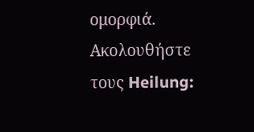ομορφιά.
Ακολουθήστε τους Heilung: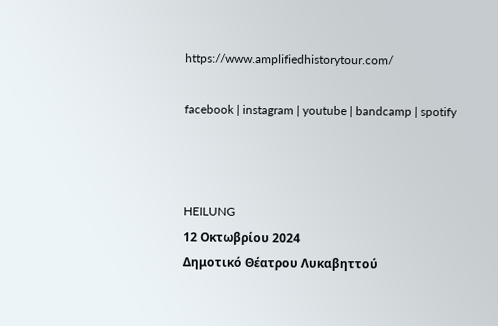https://www.amplifiedhistorytour.com/

facebook | instagram | youtube | bandcamp | spotify



HEILUNG
12 Οκτωβρίου 2024
Δημοτικό Θέατρου Λυκαβηττού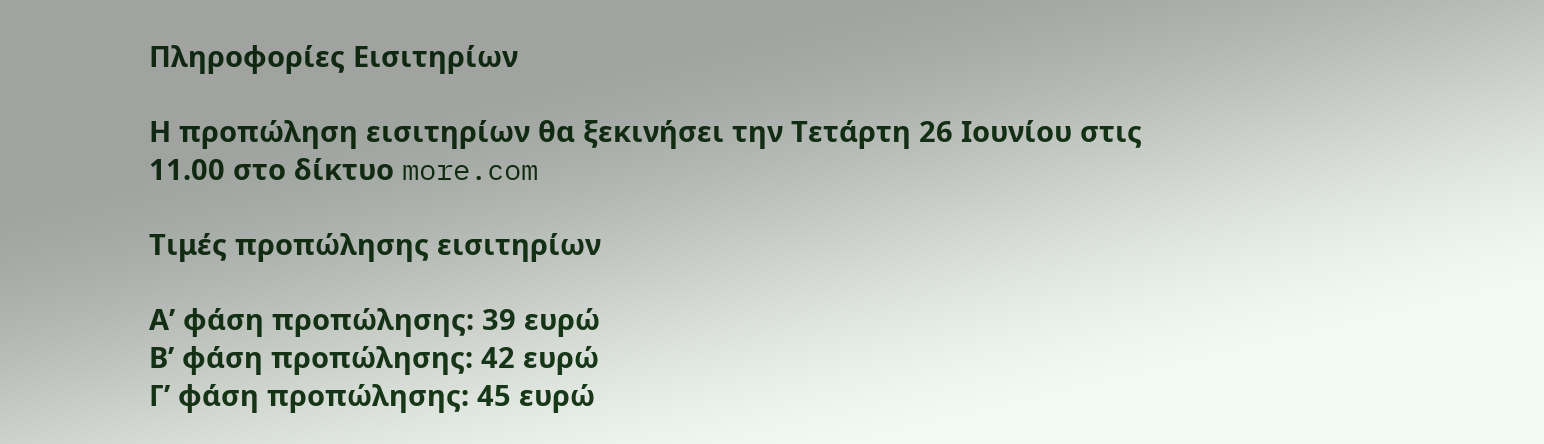Πληροφορίες Εισιτηρίων

Η προπώληση εισιτηρίων θα ξεκινήσει την Τετάρτη 26 Ιουνίου στις 11.00 στο δίκτυο more.com

Τιμές προπώλησης εισιτηρίων

Α’ φάση προπώλησης: 39 ευρώ
Β’ φάση προπώλησης: 42 ευρώ
Γ’ φάση προπώλησης: 45 ευρώ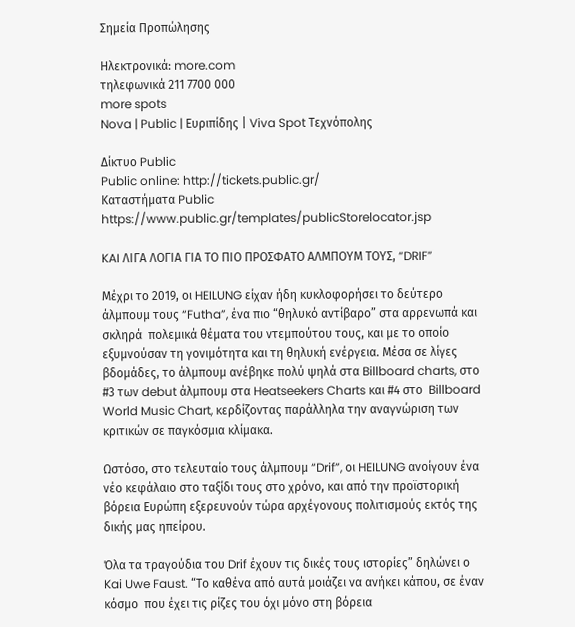Σημεία Προπώλησης

Ηλεκτρονικά: more.com
τηλεφωνικά 211 7700 000
more spots
Nova | Public | Ευριπίδης | Viva Spot Τεχνόπολης

Δίκτυο Public
Public online: http://tickets.public.gr/
Kαταστήματα Public
https://www.public.gr/templates/publicStorelocator.jsp

KAI ΛΙΓΑ ΛΟΓΙΑ ΓΙΑ ΤΟ ΠΙΟ ΠΡΟΣΦΑΤΟ ΑΛΜΠΟΥΜ ΤΟΥΣ, “DRIF”

Μέχρι το 2019, οι HEILUNG είχαν ήδη κυκλοφορήσει το δεύτερο άλμπουμ τους “Futha”, ένα πιο “θηλυκό αντίβαρο” στα αρρενωπά και σκληρά  πολεμικά θέματα του ντεμπούτου τους, και με το οποίο εξυμνούσαν τη γονιμότητα και τη θηλυκή ενέργεια. Μέσα σε λίγες βδομάδες, το άλμπουμ ανέβηκε πολύ ψηλά στα Billboard charts, στο #3 των debut άλμπουμ στα Heatseekers Charts και #4 στο  Billboard World Music Chart, κερδίζοντας παράλληλα την αναγνώριση των κριτικών σε παγκόσμια κλίμακα.

Ωστόσο, στο τελευταίο τους άλμπουμ “Drif”, οι HEILUNG ανοίγουν ένα νέο κεφάλαιο στο ταξίδι τους στο χρόνο, και από την προϊστορική βόρεια Ευρώπη εξερευνούν τώρα αρχέγονους πολιτισμούς εκτός της δικής μας ηπείρου.

Όλα τα τραγούδια του Drif έχουν τις δικές τους ιστορίες” δηλώνει ο Kai Uwe Faust. “Το καθένα από αυτά μοιάζει να ανήκει κάπου, σε έναν κόσμο  που έχει τις ρίζες του όχι μόνο στη βόρεια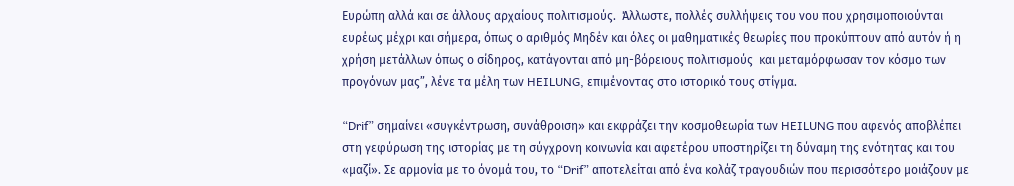Ευρώπη αλλά και σε άλλους αρχαίους πολιτισμούς.  Άλλωστε, πολλές συλλήψεις του νου που χρησιμοποιούνται ευρέως μέχρι και σήμερα, όπως ο αριθμός Μηδέν και όλες οι μαθηματικές θεωρίες που προκύπτουν από αυτόν ή η χρήση μετάλλων όπως ο σίδηρος, κατάγονται από μη-βόρειους πολιτισμούς  και μεταμόρφωσαν τον κόσμο των προγόνων μας”, λένε τα μέλη των HEILUNG, επιμένοντας στο ιστορικό τους στίγμα.

“Drif” σημαίνει «συγκέντρωση, συνάθροιση» και εκφράζει την κοσμοθεωρία των HEILUNG που αφενός αποβλέπει στη γεφύρωση της ιστορίας με τη σύγχρονη κοινωνία και αφετέρου υποστηρίζει τη δύναμη της ενότητας και του «μαζί». Σε αρμονία με το όνομά του, το “Drif” αποτελείται από ένα κολάζ τραγουδιών που περισσότερο μοιάζουν με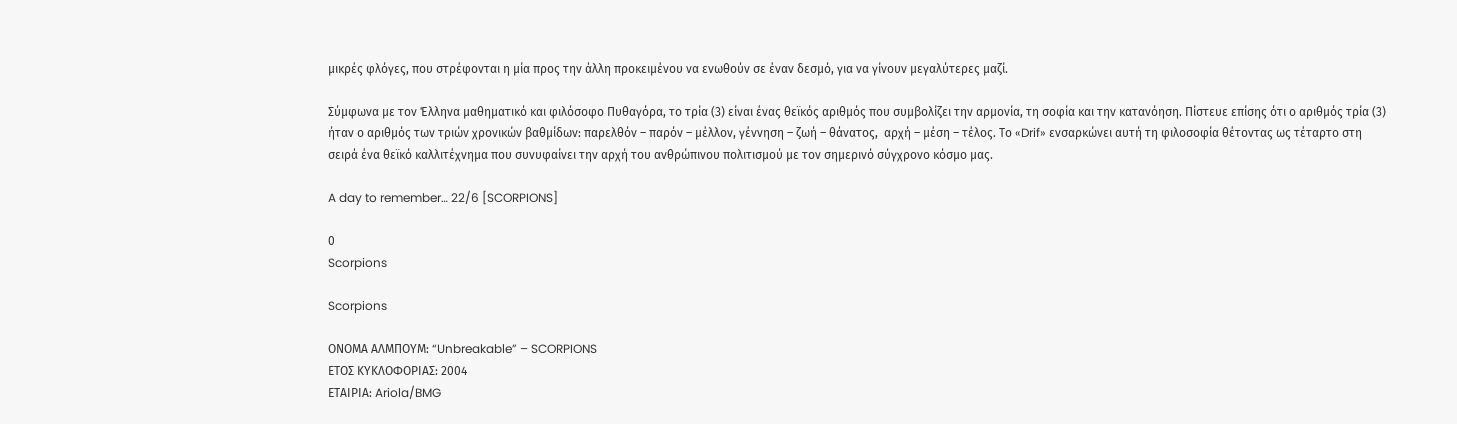μικρές φλόγες, που στρέφονται η μία προς την άλλη προκειμένου να ενωθούν σε έναν δεσμό, για να γίνουν μεγαλύτερες μαζί.

Σύμφωνα με τον Έλληνα μαθηματικό και φιλόσοφο Πυθαγόρα, το τρία (3) είναι ένας θεϊκός αριθμός που συμβολίζει την αρμονία, τη σοφία και την κατανόηση. Πίστευε επίσης ότι ο αριθμός τρία (3) ήταν ο αριθμός των τριών χρονικών βαθμίδων: παρελθόν – παρόν – μέλλον, γέννηση – ζωή – θάνατος,  αρχή – μέση – τέλος. Το «Drif» ενσαρκώνει αυτή τη φιλοσοφία θέτοντας ως τέταρτο στη σειρά ένα θεϊκό καλλιτέχνημα που συνυφαίνει την αρχή του ανθρώπινου πολιτισμού με τον σημερινό σύγχρονο κόσμο μας.

A day to remember… 22/6 [SCORPIONS]

0
Scorpions

Scorpions

ΟΝΟΜΑ ΑΛΜΠΟΥΜ: “Unbreakable” – SCORPIONS
ΕΤΟΣ ΚΥΚΛΟΦΟΡΙΑΣ: 2004
ΕΤΑΙΡΙΑ: Ariola/BMG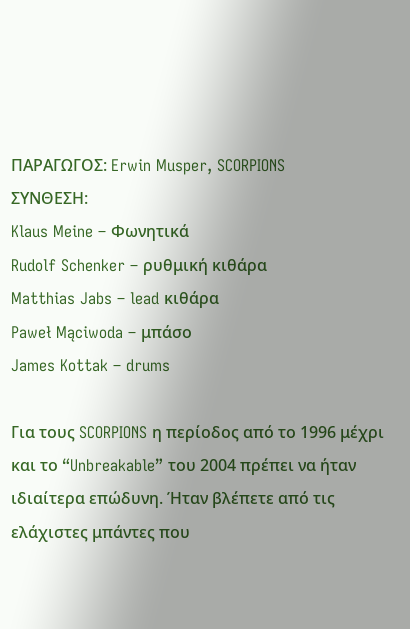ΠΑΡΑΓΩΓΟΣ: Erwin Musper, SCORPIONS
ΣΥΝΘΕΣΗ:
Klaus Meine – Φωνητικά
Rudolf Schenker – ρυθμική κιθάρα
Matthias Jabs – lead κιθάρα
Paweł Mąciwoda – μπάσο
James Kottak – drums

Για τους SCORPIONS η περίοδος από το 1996 μέχρι και το “Unbreakable” του 2004 πρέπει να ήταν ιδιαίτερα επώδυνη. Ήταν βλέπετε από τις ελάχιστες μπάντες που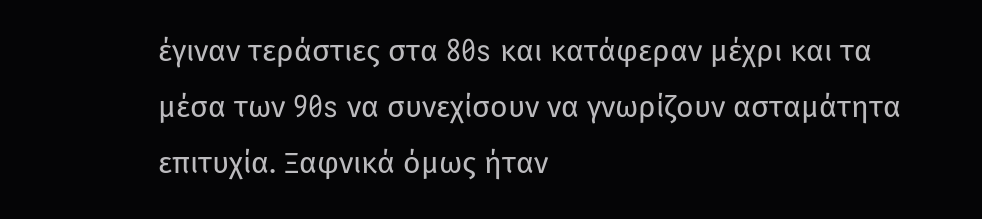έγιναν τεράστιες στα 80s και κατάφεραν μέχρι και τα μέσα των 90s να συνεχίσουν να γνωρίζουν ασταμάτητα επιτυχία. Ξαφνικά όμως ήταν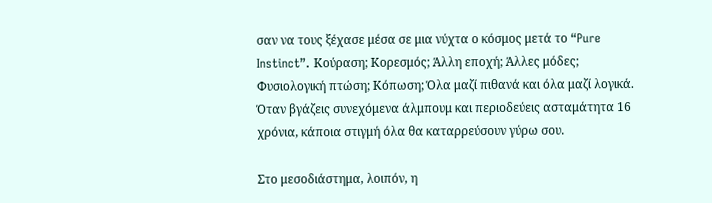σαν να τους ξέχασε μέσα σε μια νύχτα ο κόσμος μετά το “Pure Instinct”. Κούραση; Κορεσμός; Άλλη εποχή; Άλλες μόδες; Φυσιολογική πτώση; Κόπωση; Όλα μαζί πιθανά και όλα μαζί λογικά. Όταν βγάζεις συνεχόμενα άλμπουμ και περιοδεύεις ασταμάτητα 16 χρόνια, κάποια στιγμή όλα θα καταρρεύσουν γύρω σου.

Στο μεσοδιάστημα, λοιπόν, η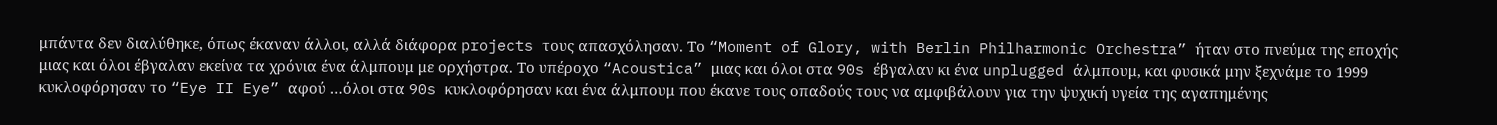μπάντα δεν διαλύθηκε, όπως έκαναν άλλοι, αλλά διάφορα projects τους απασχόλησαν. Το “Moment of Glory, with Berlin Philharmonic Orchestra” ήταν στο πνεύμα της εποχής μιας και όλοι έβγαλαν εκείνα τα χρόνια ένα άλμπουμ με ορχήστρα. Το υπέροχο “Acoustica” μιας και όλοι στα 90s έβγαλαν κι ένα unplugged άλμπουμ, και φυσικά μην ξεχνάμε το 1999 κυκλοφόρησαν το “Eye II Eye” αφού …όλοι στα 90s κυκλοφόρησαν και ένα άλμπουμ που έκανε τους οπαδούς τους να αμφιβάλουν για την ψυχική υγεία της αγαπημένης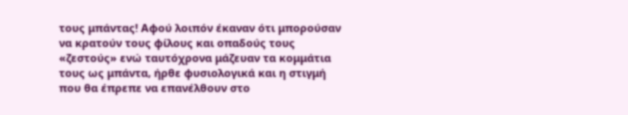τους μπάντας! Αφού λοιπόν έκαναν ότι μπορούσαν να κρατούν τους φίλους και οπαδούς τους «ζεστούς» ενώ ταυτόχρονα μάζευαν τα κομμάτια τους ως μπάντα, ήρθε φυσιολογικά και η στιγμή που θα έπρεπε να επανέλθουν στο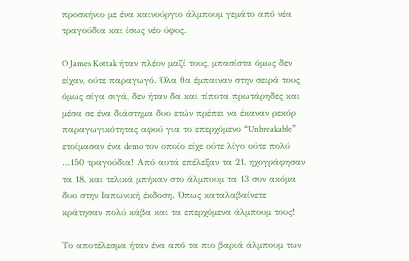προσκήνιο με ένα καινούργιο άλμπουμ γεμάτο από νέα τραγούδια και ίσως νέο ύφος.

O James Kottak ήταν πλέον μαζί τους, μπασίστα όμως δεν είχαν, ούτε παραγωγό. Όλα θα έμπαιναν στην σειρά τους όμως σίγα σιγά, δεν ήταν δα και τίποτα πρωτάρηδες και μέσα σε ένα διάστημα δυο ετών πρέπει να έκαναν ρεκόρ παραγωγικότητας αφού για το επερχόμενο “Unbreakable” ετοίμασαν ένα demo τον οποίο είχε ούτε λίγο ούτε πολύ …150 τραγούδια! Από αυτά επέλεξαν τα 21, ηχογράφησαν τα 18, και τελικά μπήκαν στο άλμπουμ τα 13 συν ακόμα δυο στην Ιαπωνική έκδοση. Όπως καταλαβαίνετε κράτησαν πολύ κάβα και τα επερχόμενα άλμπουμ τους!

Το αποτέλεσμα ήταν ένα από τα πιο βαριά άλμπουμ των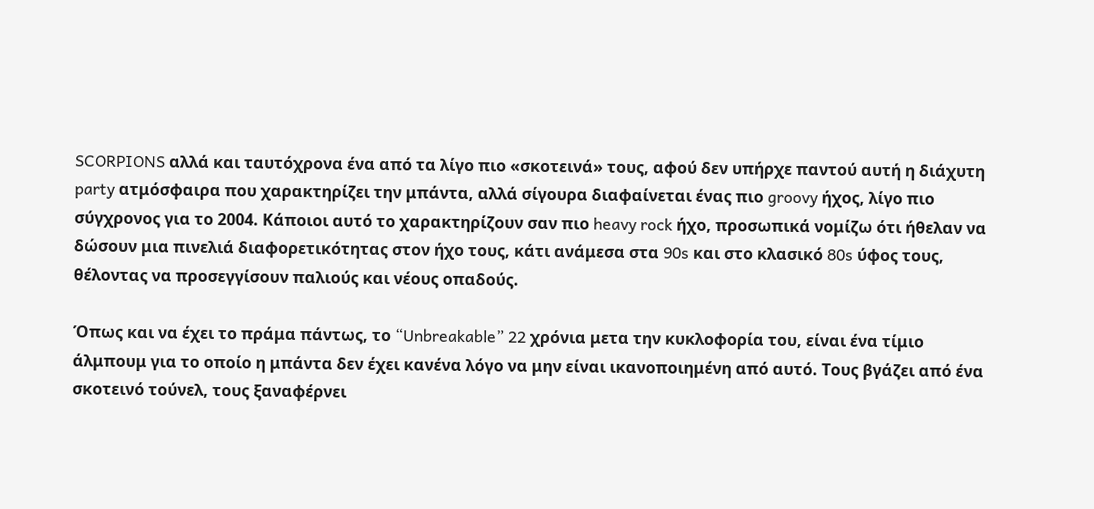SCORPIONS αλλά και ταυτόχρονα ένα από τα λίγο πιο «σκοτεινά» τους, αφού δεν υπήρχε παντού αυτή η διάχυτη party ατμόσφαιρα που χαρακτηρίζει την μπάντα, αλλά σίγουρα διαφαίνεται ένας πιο groovy ήχος, λίγο πιο σύγχρονος για το 2004. Κάποιοι αυτό το χαρακτηρίζουν σαν πιο heavy rock ήχο, προσωπικά νομίζω ότι ήθελαν να δώσουν μια πινελιά διαφορετικότητας στον ήχο τους, κάτι ανάμεσα στα 90s και στο κλασικό 80s ύφος τους, θέλοντας να προσεγγίσουν παλιούς και νέους οπαδούς.

Όπως και να έχει το πράμα πάντως, το “Unbreakable” 22 χρόνια μετα την κυκλοφορία του, είναι ένα τίμιο άλμπουμ για το οποίο η μπάντα δεν έχει κανένα λόγο να μην είναι ικανοποιημένη από αυτό. Τους βγάζει από ένα σκοτεινό τούνελ, τους ξαναφέρνει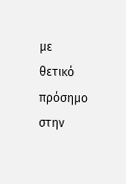με θετικό πρόσημο στην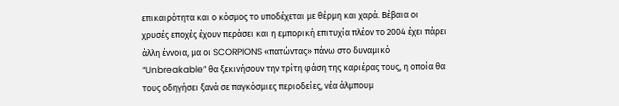επικαιρότητα και ο κόσμος το υποδέχεται με θέρμη και χαρά. Βέβαια οι χρυσές εποχές έχουν περάσει και η εμπορική επιτυχία πλέον το 2004 έχει πάρει άλλη έννοια, μα οι SCORPIONS «πατώντας» πάνω στο δυναμικό “Unbreakable” θα ξεκινήσουν την τρίτη φάση της καριέρας τους, η οποία θα τους οδηγήσει ξανά σε παγκόσμιες περιοδείες, νέα άλμπουμ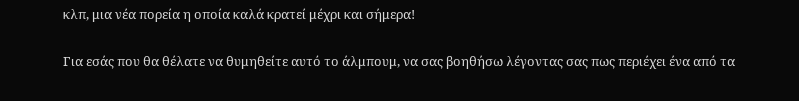κλπ, μια νέα πορεία η οποία καλά κρατεί μέχρι και σήμερα!

Για εσάς που θα θέλατε να θυμηθείτε αυτό το άλμπουμ, να σας βοηθήσω λέγοντας σας πως περιέχει ένα από τα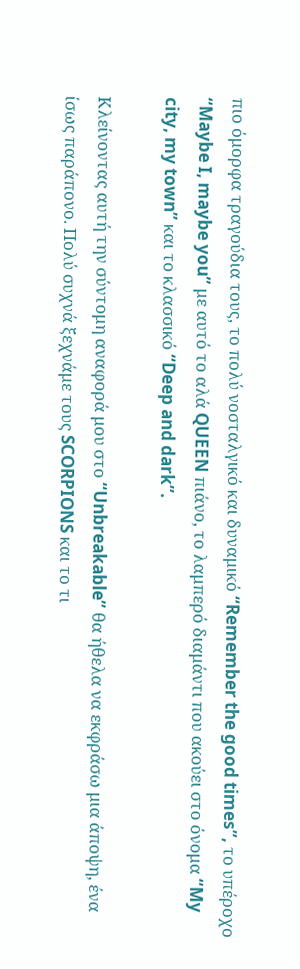πιο όμορφα τραγούδια τους, το πολύ νοσταλγικό και δυναμικό “Remember the good times”, το υπέροχο “Maybe I, maybe you” με αυτό το αλά QUEEN πιάνο, το λαμπερό διαμάντι που ακούει στο όνομα “My city, my town” και το κλασσικό “Deep and dark”.

Κλείνοντας αυτή την σύντομη αναφορά μου στο “Unbreakable” θα ήθελα να εκφράσω μια άποψη, ένα ίσως παράπονο. Πολύ συχνά ξεχνάμε τους SCORPIONS και το τι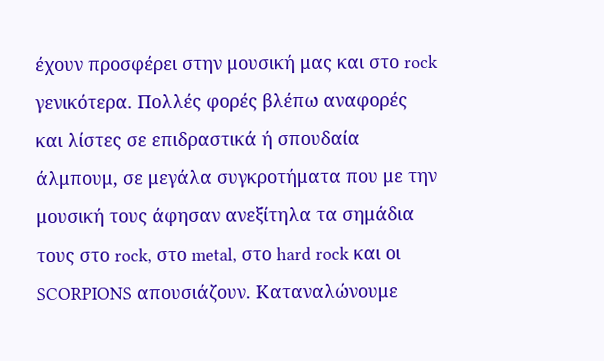έχουν προσφέρει στην μουσική μας και στο rock γενικότερα. Πολλές φορές βλέπω αναφορές και λίστες σε επιδραστικά ή σπουδαία άλμπουμ, σε μεγάλα συγκροτήματα που με την μουσική τους άφησαν ανεξίτηλα τα σημάδια τους στο rock, στο metal, στο hard rock και οι SCORPIONS απουσιάζουν. Καταναλώνουμε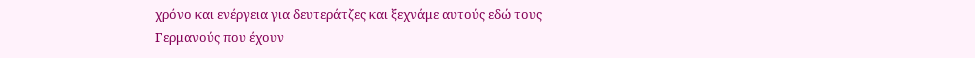χρόνο και ενέργεια για δευτεράτζες και ξεχνάμε αυτούς εδώ τους Γερμανούς που έχουν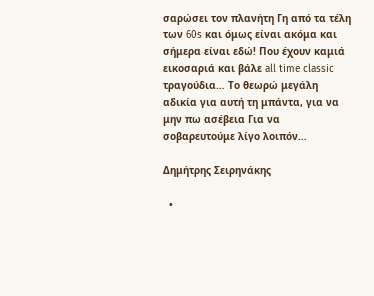σαρώσει τον πλανήτη Γη από τα τέλη των 60s και όμως είναι ακόμα και σήμερα είναι εδώ! Που έχουν καμιά εικοσαριά και βάλε all time classic τραγούδια… Το θεωρώ μεγάλη αδικία για αυτή τη μπάντα, για να μην πω ασέβεια Για να σοβαρευτούμε λίγο λοιπόν…

Δημήτρης Σειρηνάκης

  •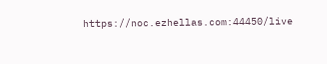https://noc.ezhellas.com:44450/live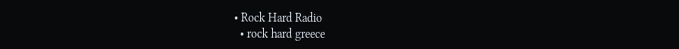• Rock Hard Radio
  • rock hard greece